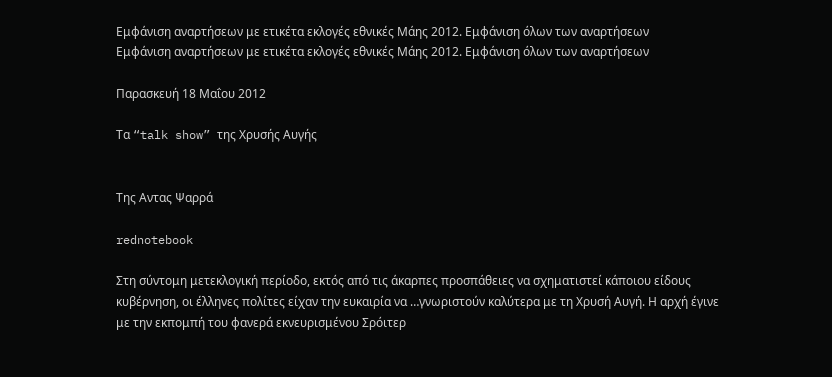Εμφάνιση αναρτήσεων με ετικέτα εκλογές εθνικές Μάης 2012. Εμφάνιση όλων των αναρτήσεων
Εμφάνιση αναρτήσεων με ετικέτα εκλογές εθνικές Μάης 2012. Εμφάνιση όλων των αναρτήσεων

Παρασκευή 18 Μαΐου 2012

Τα “talk show” της Χρυσής Αυγής


Της Αντας Ψαρρά

rednotebook

Στη σύντομη μετεκλογική περίοδο, εκτός από τις άκαρπες προσπάθειες να σχηματιστεί κάποιου είδους κυβέρνηση, οι έλληνες πολίτες είχαν την ευκαιρία να …γνωριστούν καλύτερα με τη Χρυσή Αυγή. Η αρχή έγινε με την εκπομπή του φανερά εκνευρισμένου Σρόιτερ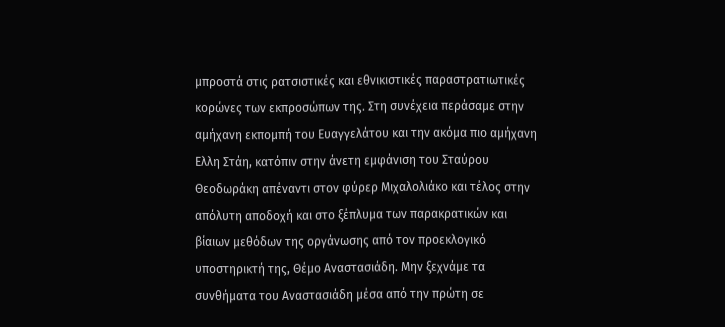μπροστά στις ρατσιστικές και εθνικιστικές παραστρατιωτικές κορώνες των εκπροσώπων της. Στη συνέχεια περάσαμε στην αμήχανη εκπομπή του Ευαγγελάτου και την ακόμα πιο αμήχανη Ελλη Στάη, κατόπιν στην άνετη εμφάνιση του Σταύρου Θεοδωράκη απέναντι στον φύρερ Μιχαλολιάκο και τέλος στην απόλυτη αποδοχή και στο ξέπλυμα των παρακρατικών και βίαιων μεθόδων της οργάνωσης από τον προεκλογικό υποστηρικτή της, Θέμο Αναστασιάδη. Μην ξεχνάμε τα συνθήματα του Αναστασιάδη μέσα από την πρώτη σε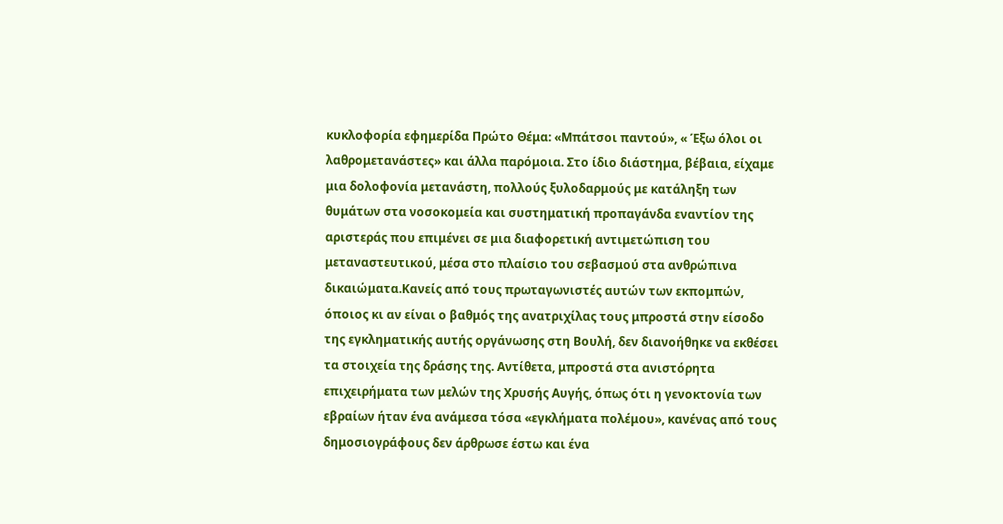κυκλοφορία εφημερίδα Πρώτο Θέμα: «Μπάτσοι παντού», « Έξω όλοι οι λαθρομετανάστες» και άλλα παρόμοια. Στο ίδιο διάστημα, βέβαια, είχαμε μια δολοφονία μετανάστη, πολλούς ξυλοδαρμούς με κατάληξη των θυμάτων στα νοσοκομεία και συστηματική προπαγάνδα εναντίον της αριστεράς που επιμένει σε μια διαφορετική αντιμετώπιση του μεταναστευτικού, μέσα στο πλαίσιο του σεβασμού στα ανθρώπινα δικαιώματα.Κανείς από τους πρωταγωνιστές αυτών των εκπομπών, όποιος κι αν είναι ο βαθμός της ανατριχίλας τους μπροστά στην είσοδο της εγκληματικής αυτής οργάνωσης στη Βουλή, δεν διανοήθηκε να εκθέσει τα στοιχεία της δράσης της. Αντίθετα, μπροστά στα ανιστόρητα επιχειρήματα των μελών της Χρυσής Αυγής, όπως ότι η γενοκτονία των εβραίων ήταν ένα ανάμεσα τόσα «εγκλήματα πολέμου», κανένας από τους δημοσιογράφους δεν άρθρωσε έστω και ένα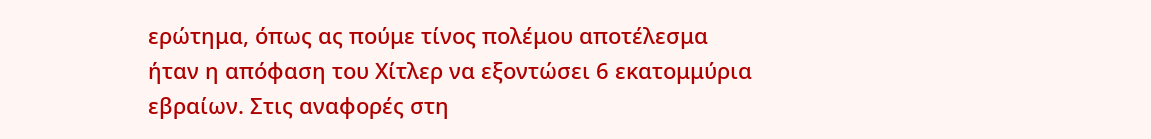ερώτημα, όπως ας πούμε τίνος πολέμου αποτέλεσμα ήταν η απόφαση του Χίτλερ να εξοντώσει 6 εκατομμύρια εβραίων. Στις αναφορές στη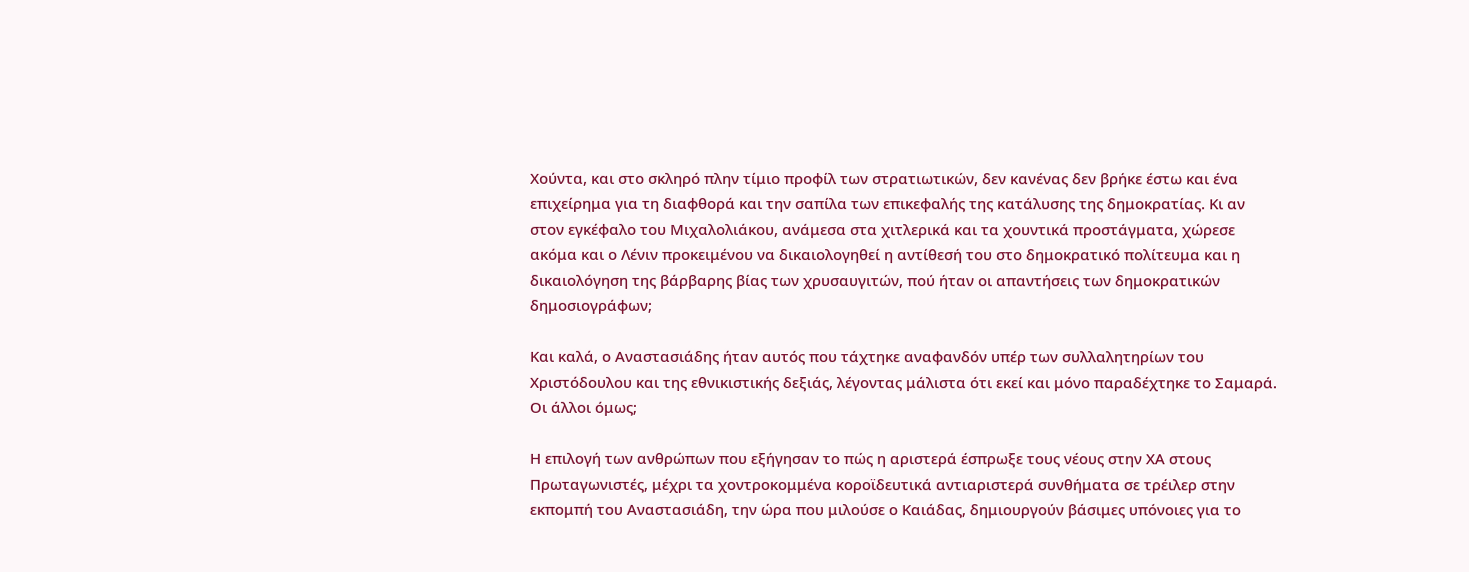Χούντα, και στο σκληρό πλην τίμιο προφίλ των στρατιωτικών, δεν κανένας δεν βρήκε έστω και ένα επιχείρημα για τη διαφθορά και την σαπίλα των επικεφαλής της κατάλυσης της δημοκρατίας. Κι αν στον εγκέφαλο του Μιχαλολιάκου, ανάμεσα στα χιτλερικά και τα χουντικά προστάγματα, χώρεσε ακόμα και ο Λένιν προκειμένου να δικαιολογηθεί η αντίθεσή του στο δημοκρατικό πολίτευμα και η δικαιολόγηση της βάρβαρης βίας των χρυσαυγιτών, πού ήταν οι απαντήσεις των δημοκρατικών δημοσιογράφων;

Και καλά, ο Αναστασιάδης ήταν αυτός που τάχτηκε αναφανδόν υπέρ των συλλαλητηρίων του Χριστόδουλου και της εθνικιστικής δεξιάς, λέγοντας μάλιστα ότι εκεί και μόνο παραδέχτηκε το Σαμαρά. Οι άλλοι όμως;

Η επιλογή των ανθρώπων που εξήγησαν το πώς η αριστερά έσπρωξε τους νέους στην ΧΑ στους Πρωταγωνιστές, μέχρι τα χοντροκομμένα κοροϊδευτικά αντιαριστερά συνθήματα σε τρέιλερ στην εκπομπή του Αναστασιάδη, την ώρα που μιλούσε ο Καιάδας, δημιουργούν βάσιμες υπόνοιες για το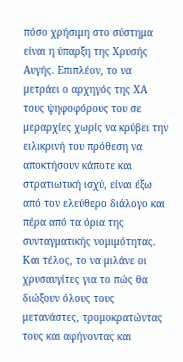πόσο χρήσιμη στο σύστημα είναι η ύπαρξη της Χρυσής Αυγής. Επιπλέον, το να μετράει ο αρχηγός της ΧΑ τους ψηφοφόρους του σε μεραρχίες χωρίς να κρύβει την ειλικρινή του πρόθεση να αποκτήσουν κάποτε και στρατιωτική ισχύ, είναι έξω από τον ελεύθερο διάλογο και πέρα από τα όρια της συνταγματικής νομιμότητας. Και τέλος, το να μιλάνε οι χρυσαυγίτες για το πώς θα διώξουν όλους τους μετανάστες, τρομοκρατώντας τους και αφήνοντας και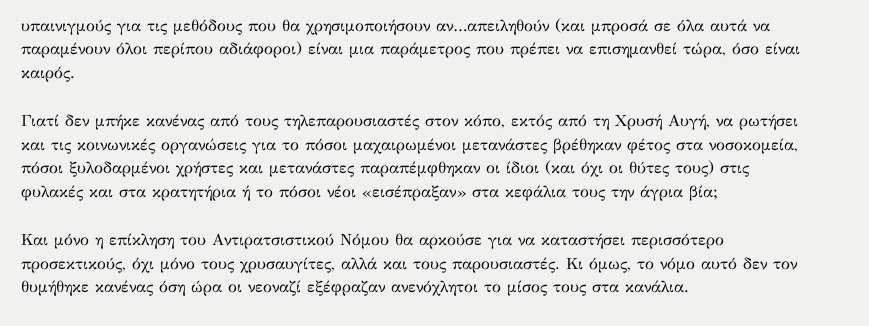υπαινιγμούς για τις μεθόδους που θα χρησιμοποιήσουν αν…απειληθούν (και μπροσά σε όλα αυτά να παραμένουν όλοι περίπου αδιάφοροι) είναι μια παράμετρος που πρέπει να επισημανθεί τώρα, όσο είναι καιρός.

Γιατί δεν μπήκε κανένας από τους τηλεπαρουσιαστές στον κόπο, εκτός από τη Χρυσή Αυγή, να ρωτήσει και τις κοινωνικές οργανώσεις για το πόσοι μαχαιρωμένοι μετανάστες βρέθηκαν φέτος στα νοσοκομεία, πόσοι ξυλοδαρμένοι χρήστες και μετανάστες παραπέμφθηκαν οι ίδιοι (και όχι οι θύτες τους) στις φυλακές και στα κρατητήρια ή το πόσοι νέοι «εισέπραξαν» στα κεφάλια τους την άγρια βία;

Και μόνο η επίκληση του Αντιρατσιστικού Νόμου θα αρκούσε για να καταστήσει περισσότερο προσεκτικούς, όχι μόνο τους χρυσαυγίτες, αλλά και τους παρουσιαστές. Κι όμως, το νόμο αυτό δεν τον θυμήθηκε κανένας όση ώρα οι νεοναζί εξέφραζαν ανενόχλητοι το μίσος τους στα κανάλια.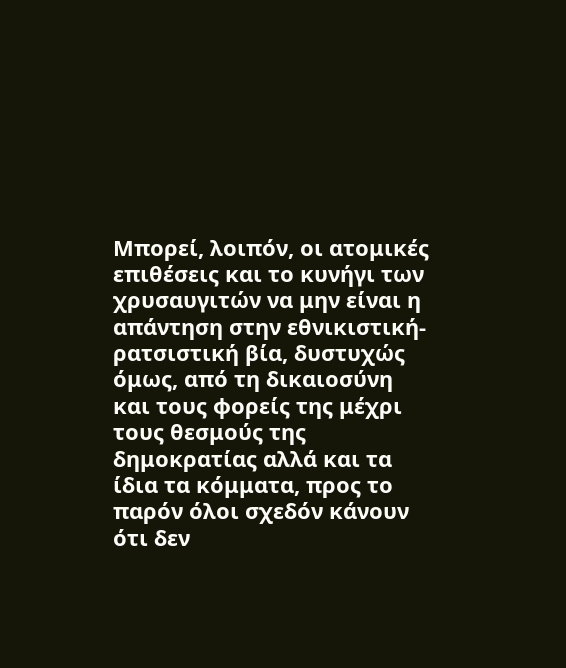Μπορεί, λοιπόν, οι ατομικές επιθέσεις και το κυνήγι των χρυσαυγιτών να μην είναι η απάντηση στην εθνικιστική-ρατσιστική βία, δυστυχώς όμως, από τη δικαιοσύνη και τους φορείς της μέχρι τους θεσμούς της δημοκρατίας αλλά και τα ίδια τα κόμματα, προς το παρόν όλοι σχεδόν κάνουν ότι δεν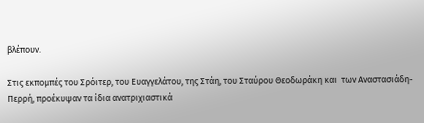βλέπουν.

Στις εκπομπές του Σρόιτερ, του Ευαγγελάτου, της Στάη, του Σταύρου Θεοδωράκη και  των Αναστασιάδη-Περρή, προέκυψαν τα ίδια ανατριχιαστικά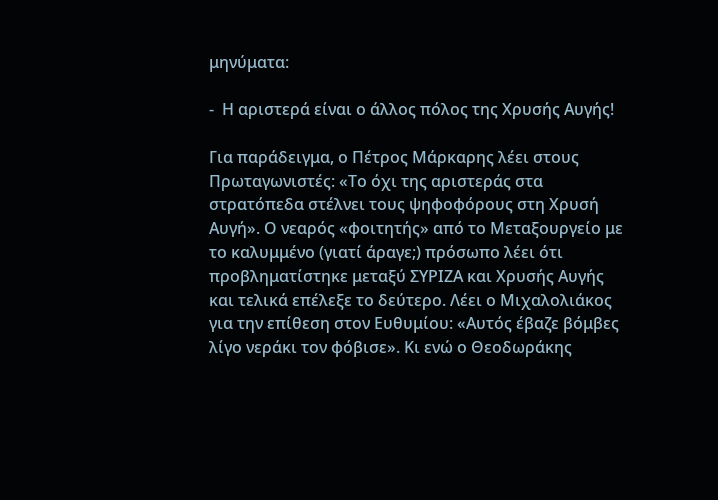μηνύματα:

-  Η αριστερά είναι ο άλλος πόλος της Χρυσής Αυγής!

Για παράδειγμα, ο Πέτρος Μάρκαρης λέει στους Πρωταγωνιστές: «Το όχι της αριστεράς στα στρατόπεδα στέλνει τους ψηφοφόρους στη Χρυσή Αυγή». Ο νεαρός «φοιτητής» από το Μεταξουργείο με το καλυμμένο (γιατί άραγε;) πρόσωπο λέει ότι προβληματίστηκε μεταξύ ΣΥΡΙΖΑ και Χρυσής Αυγής και τελικά επέλεξε το δεύτερο. Λέει ο Μιχαλολιάκος για την επίθεση στον Ευθυμίου: «Αυτός έβαζε βόμβες λίγο νεράκι τον φόβισε». Κι ενώ ο Θεοδωράκης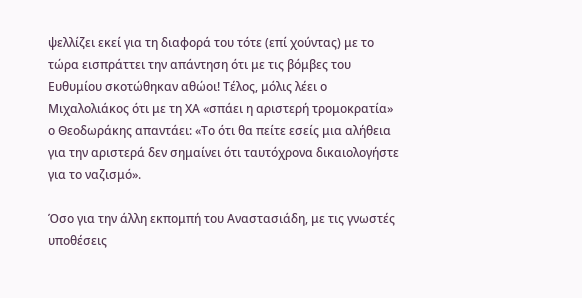ψελλίζει εκεί για τη διαφορά του τότε (επί χούντας) με το τώρα εισπράττει την απάντηση ότι με τις βόμβες του Ευθυμίου σκοτώθηκαν αθώοι! Τέλος, μόλις λέει ο Μιχαλολιάκος ότι με τη ΧΑ «σπάει η αριστερή τρομοκρατία» ο Θεοδωράκης απαντάει: «Το ότι θα πείτε εσείς μια αλήθεια για την αριστερά δεν σημαίνει ότι ταυτόχρονα δικαιολογήστε για το ναζισμό».

Όσο για την άλλη εκπομπή του Αναστασιάδη, με τις γνωστές υποθέσεις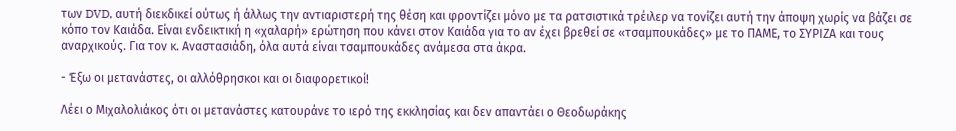των DVD, αυτή διεκδικεί ούτως ή άλλως την αντιαριστερή της θέση και φροντίζει μόνο με τα ρατσιστικά τρέιλερ να τονίζει αυτή την άποψη χωρίς να βάζει σε κόπο τον Καιάδα. Είναι ενδεικτική η «χαλαρή» ερώτηση που κάνει στον Καιάδα για το αν έχει βρεθεί σε «τσαμπουκάδες» με το ΠΑΜΕ, το ΣΥΡΙΖΑ και τους αναρχικούς. Για τον κ. Αναστασιάδη, όλα αυτά είναι τσαμπουκάδες ανάμεσα στα άκρα.

- Έξω οι μετανάστες, οι αλλόθρησκοι και οι διαφορετικοί!

Λέει ο Μιχαλολιάκος ότι οι μετανάστες κατουράνε το ιερό της εκκλησίας και δεν απαντάει ο Θεοδωράκης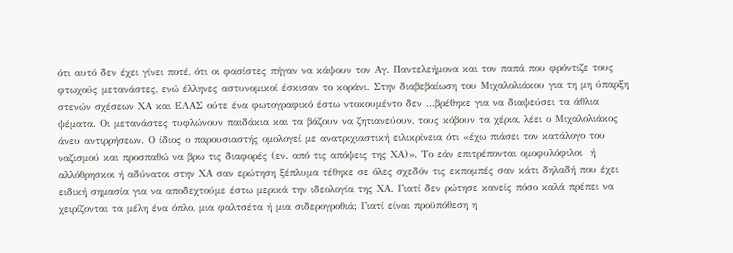ότι αυτό δεν έχει γίνει ποτέ, ότι οι φασίστες πήγαν να κάψουν τον Αγ. Παντελεήμονα και τον παπά που φρόντιζε τους φτωχούς μετανάστες, ενώ έλληνες αστυνομικοί έσκισαν το κοράνι. Στην διαβεβαίωση του Μιχαλολιάκου για τη μη ύπαρξη στενών σχέσεων ΧΑ και ΕΛΑΣ ούτε ένα φωτογραφικό έστω ντοκουμέντο δεν …βρέθηκε για να διαψεύσει τα άθλια ψέματα. Οι μετανάστες τυφλώνουν παιδάκια και τα βάζουν να ζητιανεύουν, τους κόβουν τα χέρια, λέει ο Μιχαλολιάκος άνευ αντιρρήσεων. Ο ίδιος ο παρουσιαστής ομολογεί με ανατριχιαστική ειλικρίνεια ότι «έχω πιάσει τον κατάλογο του ναζισμού και προσπαθώ να βρω τις διαφορές (εν. από τις απόψεις της ΧΑ)». Το εάν επιτρέπονται ομοφυλόφιλοι  ή αλλόθρησκοι ή αδύνατοι στην ΧΑ σαν ερώτηση ξέπλυμα τέθηκε σε όλες σχεδόν τις εκπομπές σαν κάτι δηλαδή που έχει ειδική σημασία για να αποδεχτούμε έστω μερικά την ιδεολογία της ΧΑ. Γιατί δεν ρώτησε κανείς πόσο καλά πρέπει να χειρίζονται τα μέλη ένα όπλο, μια φαλτσέτα ή μια σιδερογροθιά; Γιατί είναι προϋπόθεση η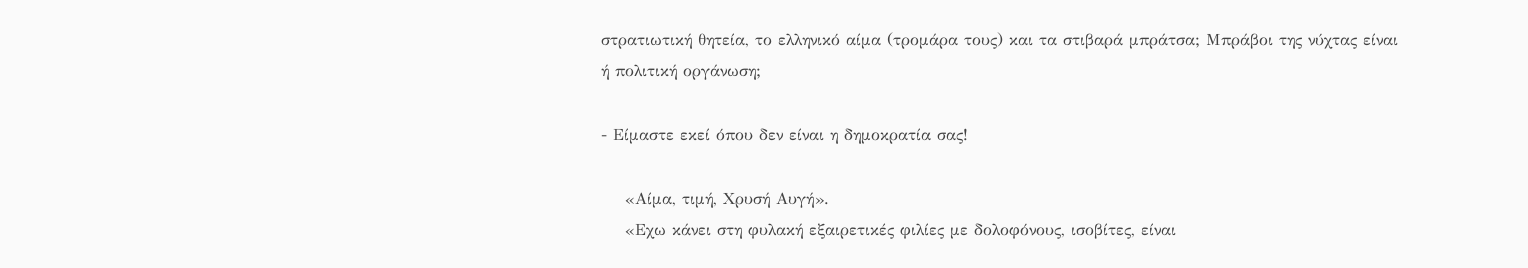στρατιωτική θητεία, το ελληνικό αίμα (τρομάρα τους) και τα στιβαρά μπράτσα; Μπράβοι της νύχτας είναι ή πολιτική οργάνωση;

- Είμαστε εκεί όπου δεν είναι η δημοκρατία σας!

    «Αίμα, τιμή, Χρυσή Αυγή».
    «Εχω κάνει στη φυλακή εξαιρετικές φιλίες με δολοφόνους, ισοβίτες, είναι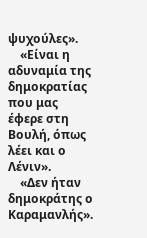ψυχούλες».
    «Είναι η αδυναμία της δημοκρατίας που μας έφερε στη Βουλή, όπως λέει και ο Λένιν».
    «Δεν ήταν δημοκράτης ο Καραμανλής».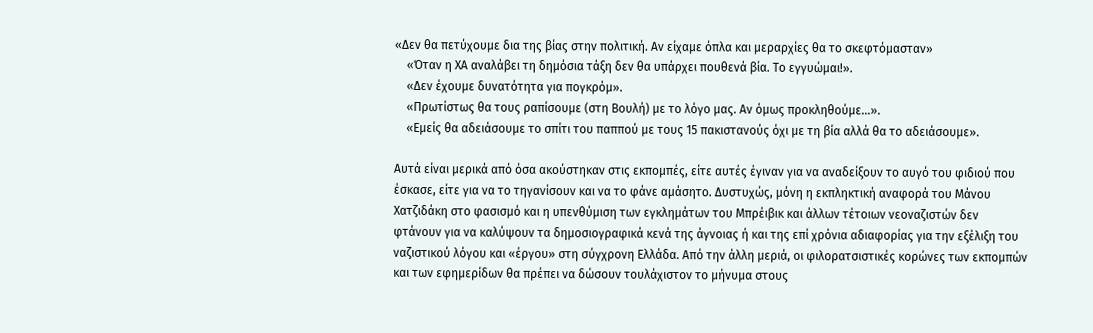«Δεν θα πετύχουμε δια της βίας στην πολιτική. Αν είχαμε όπλα και μεραρχίες θα το σκεφτόμασταν»
    «Όταν η ΧΑ αναλάβει τη δημόσια τάξη δεν θα υπάρχει πουθενά βία. Το εγγυώμαι!».
    «Δεν έχουμε δυνατότητα για πογκρόμ».
    «Πρωτίστως θα τους ραπίσουμε (στη Βουλή) με το λόγο μας. Αν όμως προκληθούμε…».
    «Εμείς θα αδειάσουμε το σπίτι του παππού με τους 15 πακιστανούς όχι με τη βία αλλά θα το αδειάσουμε».

Αυτά είναι μερικά από όσα ακούστηκαν στις εκπομπές, είτε αυτές έγιναν για να αναδείξουν το αυγό του φιδιού που έσκασε, είτε για να το τηγανίσουν και να το φάνε αμάσητο. Δυστυχώς, μόνη η εκπληκτική αναφορά του Μάνου Χατζιδάκη στο φασισμό και η υπενθύμιση των εγκλημάτων του Μπρέιβικ και άλλων τέτοιων νεοναζιστών δεν φτάνουν για να καλύψουν τα δημοσιογραφικά κενά της άγνοιας ή και της επί χρόνια αδιαφορίας για την εξέλιξη του ναζιστικού λόγου και «έργου» στη σύγχρονη Ελλάδα. Από την άλλη μεριά, οι φιλορατσιστικές κορώνες των εκπομπών και των εφημερίδων θα πρέπει να δώσουν τουλάχιστον το μήνυμα στους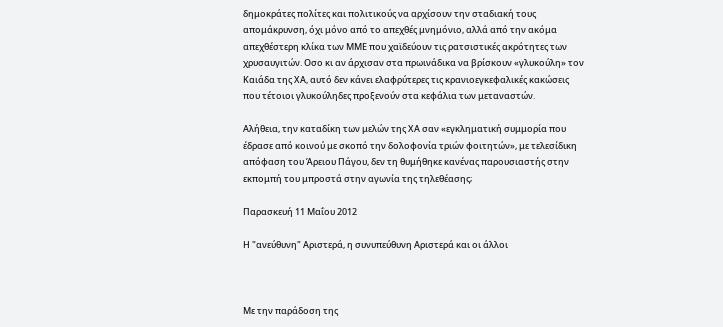δημοκράτες πολίτες και πολιτικούς να αρχίσουν την σταδιακή τους απομάκρυνση, όχι μόνο από το απεχθές μνημόνιο, αλλά από την ακόμα απεχθέστερη κλίκα των ΜΜΕ που χαϊδεύουν τις ρατσιστικές ακρότητες των χρυσαυγιτών. Οσο κι αν άρχισαν στα πρωινάδικα να βρίσκουν «γλυκούλη» τον Καιάδα της ΧΑ, αυτό δεν κάνει ελαφρύτερες τις κρανιοεγκεφαλικές κακώσεις που τέτοιοι γλυκούληδες προξενούν στα κεφάλια των μεταναστών.

Αλήθεια, την καταδίκη των μελών της ΧΑ σαν «εγκληματική συμμορία που έδρασε από κοινού με σκοπό την δολοφονία τριών φοιτητών», με τελεσίδικη απόφαση του Άρειου Πάγου, δεν τη θυμήθηκε κανένας παρουσιαστής στην εκπομπή του μπροστά στην αγωνία της τηλεθέασης;

Παρασκευή 11 Μαΐου 2012

Η "ανεύθυνη" Αριστερά, η συνυπεύθυνη Αριστερά και οι άλλοι



Με την παράδοση της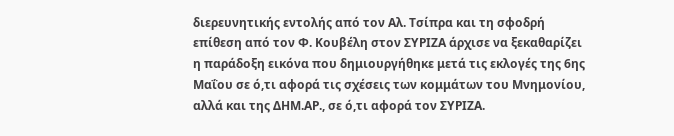διερευνητικής εντολής από τον Αλ. Τσίπρα και τη σφοδρή επίθεση από τον Φ. Κουβέλη στον ΣΥΡΙΖΑ άρχισε να ξεκαθαρίζει η παράδοξη εικόνα που δημιουργήθηκε μετά τις εκλογές της 6ης Μαΐου σε ό,τι αφορά τις σχέσεις των κομμάτων του Μνημονίου, αλλά και της ΔΗΜ.ΑΡ., σε ό,τι αφορά τον ΣΥΡΙΖΑ.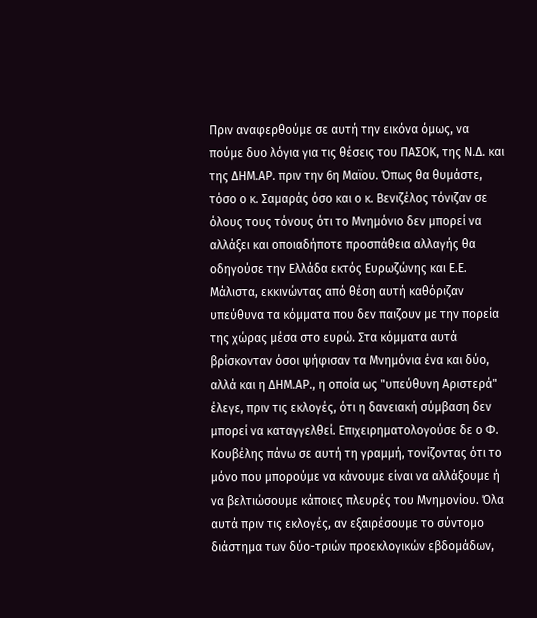Πριν αναφερθούμε σε αυτή την εικόνα όμως, να πούμε δυο λόγια για τις θέσεις του ΠΑΣΟΚ, της Ν.Δ. και της ΔΗΜ.ΑΡ. πριν την 6η Μαϊου. Όπως θα θυμάστε, τόσο ο κ. Σαμαράς όσο και ο κ. Βενιζέλος τόνιζαν σε όλους τους τόνους ότι το Μνημόνιο δεν μπορεί να αλλάξει και οποιαδήποτε προσπάθεια αλλαγής θα οδηγούσε την Ελλάδα εκτός Ευρωζώνης και Ε.Ε. Μάλιστα, εκκινώντας από θέση αυτή καθόριζαν υπεύθυνα τα κόμματα που δεν παιζουν με την πορεία της χώρας μέσα στο ευρώ. Στα κόμματα αυτά βρίσκονταν όσοι ψήφισαν τα Μνημόνια ένα και δύο, αλλά και η ΔΗΜ.ΑΡ., η οποία ως "υπεύθυνη Αριστερά" έλεγε, πριν τις εκλογές, ότι η δανειακή σύμβαση δεν μπορεί να καταγγελθεί. Επιχειρηματολογούσε δε ο Φ. Κουβέλης πάνω σε αυτή τη γραμμή, τονίζοντας ότι το μόνο που μπορούμε να κάνουμε είναι να αλλάξουμε ή να βελτιώσουμε κάποιες πλευρές του Μνημονίου. Όλα αυτά πριν τις εκλογές, αν εξαιρέσουμε το σύντομο διάστημα των δύο-τριών προεκλογικών εβδομάδων,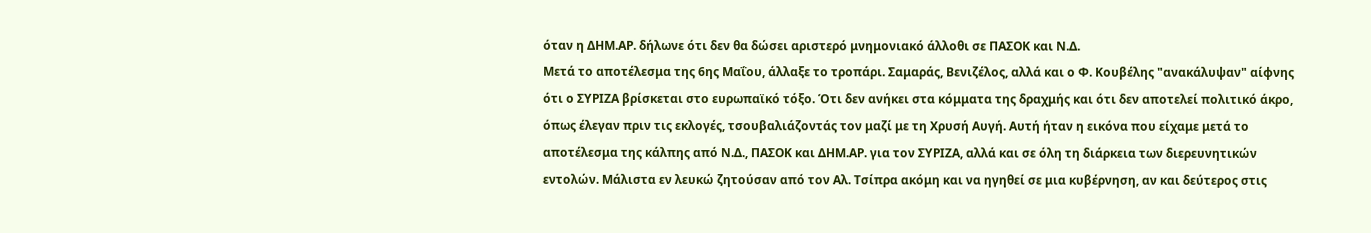όταν η ΔΗΜ.ΑΡ. δήλωνε ότι δεν θα δώσει αριστερό μνημονιακό άλλοθι σε ΠΑΣΟΚ και Ν.Δ.
Μετά το αποτέλεσμα της 6ης Μαΐου, άλλαξε το τροπάρι. Σαμαράς, Βενιζέλος, αλλά και ο Φ. Κουβέλης "ανακάλυψαν" αίφνης ότι ο ΣΥΡΙΖΑ βρίσκεται στο ευρωπαϊκό τόξο. Ότι δεν ανήκει στα κόμματα της δραχμής και ότι δεν αποτελεί πολιτικό άκρο, όπως έλεγαν πριν τις εκλογές, τσουβαλιάζοντάς τον μαζί με τη Χρυσή Αυγή. Αυτή ήταν η εικόνα που είχαμε μετά το αποτέλεσμα της κάλπης από Ν.Δ., ΠΑΣΟΚ και ΔΗΜ.ΑΡ. για τον ΣΥΡΙΖΑ, αλλά και σε όλη τη διάρκεια των διερευνητικών εντολών. Μάλιστα εν λευκώ ζητούσαν από τον Αλ. Τσίπρα ακόμη και να ηγηθεί σε μια κυβέρνηση, αν και δεύτερος στις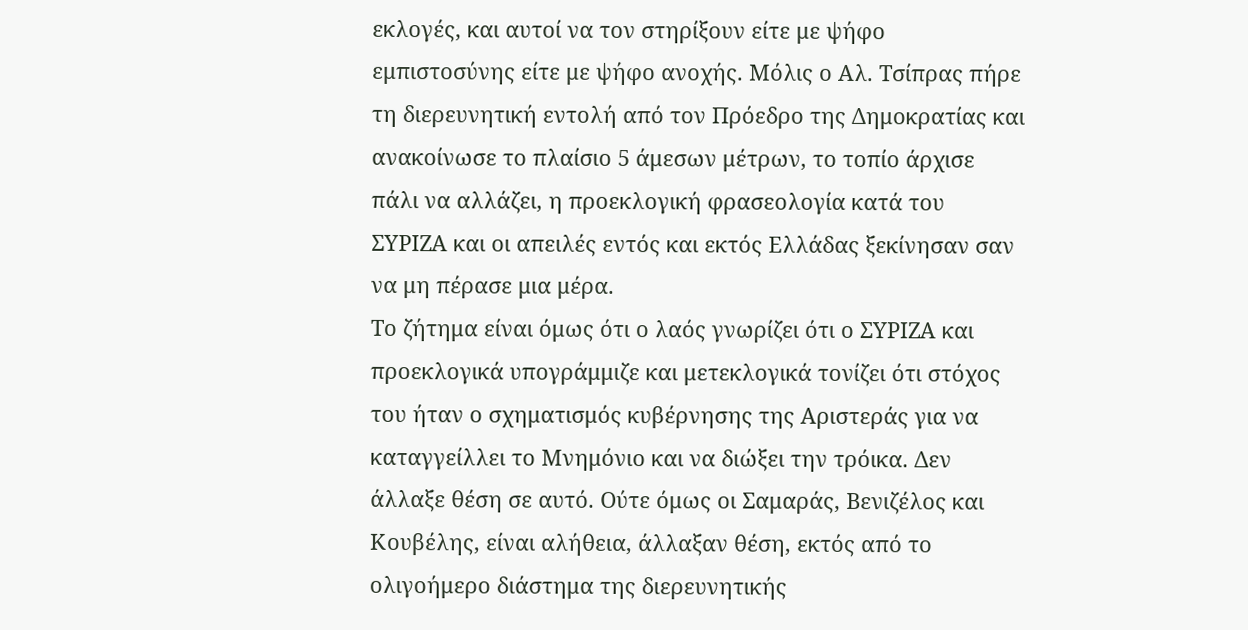εκλογές, και αυτοί να τον στηρίξουν είτε με ψήφο εμπιστοσύνης είτε με ψήφο ανοχής. Μόλις ο Αλ. Τσίπρας πήρε τη διερευνητική εντολή από τον Πρόεδρο της Δημοκρατίας και ανακοίνωσε το πλαίσιο 5 άμεσων μέτρων, το τοπίο άρχισε πάλι να αλλάζει, η προεκλογική φρασεολογία κατά του ΣΥΡΙΖΑ και οι απειλές εντός και εκτός Ελλάδας ξεκίνησαν σαν να μη πέρασε μια μέρα.
Το ζήτημα είναι όμως ότι ο λαός γνωρίζει ότι ο ΣΥΡΙΖΑ και προεκλογικά υπογράμμιζε και μετεκλογικά τονίζει ότι στόχος του ήταν ο σχηματισμός κυβέρνησης της Αριστεράς για να καταγγείλλει το Μνημόνιο και να διώξει την τρόικα. Δεν άλλαξε θέση σε αυτό. Ούτε όμως οι Σαμαράς, Βενιζέλος και Κουβέλης, είναι αλήθεια, άλλαξαν θέση, εκτός από το ολιγοήμερο διάστημα της διερευνητικής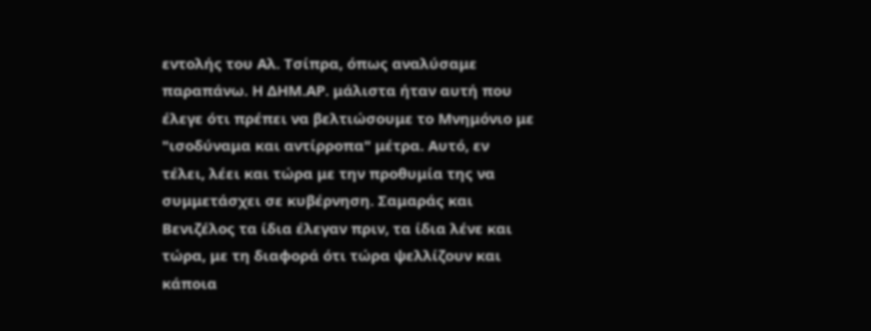εντολής του Αλ. Τσίπρα, όπως αναλύσαμε παραπάνω. Η ΔΗΜ.ΑΡ. μάλιστα ήταν αυτή που έλεγε ότι πρέπει να βελτιώσουμε το Μνημόνιο με "ισοδύναμα και αντίρροπα" μέτρα. Αυτό, εν τέλει, λέει και τώρα με την προθυμία της να συμμετάσχει σε κυβέρνηση. Σαμαράς και Βενιζέλος τα ίδια έλεγαν πριν, τα ίδια λένε και τώρα, με τη διαφορά ότι τώρα ψελλίζουν και κάποια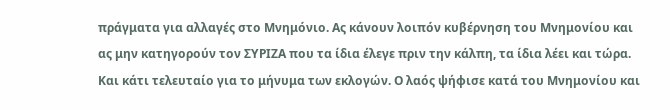πράγματα για αλλαγές στο Μνημόνιο. Ας κάνουν λοιπόν κυβέρνηση του Μνημονίου και ας μην κατηγορούν τον ΣΥΡΙΖΑ που τα ίδια έλεγε πριν την κάλπη, τα ίδια λέει και τώρα.
Και κάτι τελευταίο για το μήνυμα των εκλογών. Ο λαός ψήφισε κατά του Μνημονίου και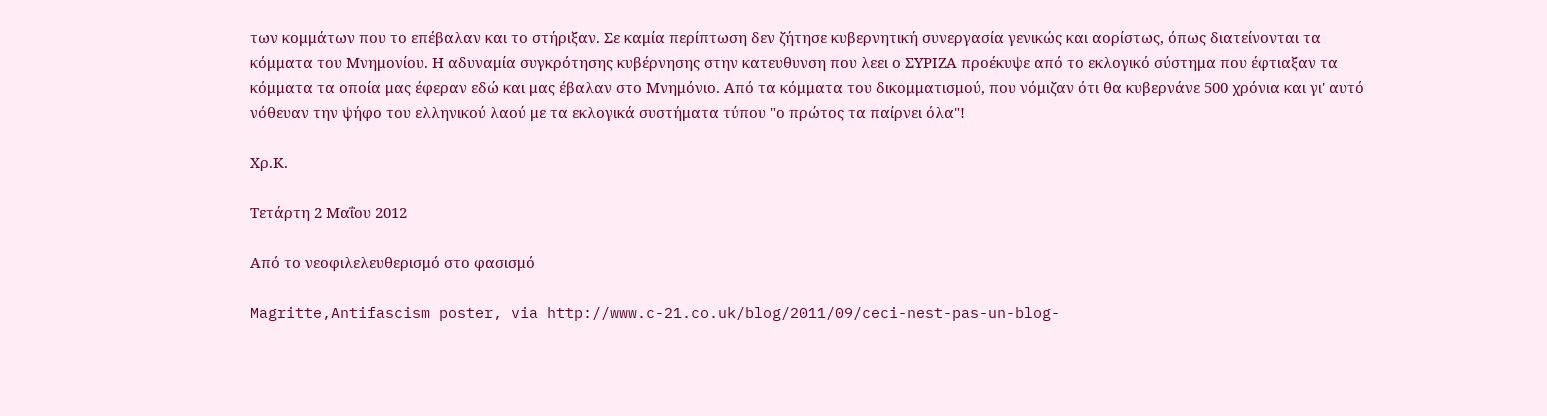των κομμάτων που το επέβαλαν και το στήριξαν. Σε καμία περίπτωση δεν ζήτησε κυβερνητική συνεργασία γενικώς και αορίστως, όπως διατείνονται τα κόμματα του Μνημονίου. Η αδυναμία συγκρότησης κυβέρνησης στην κατευθυνση που λεει ο ΣΥΡΙΖΑ προέκυψε από το εκλογικό σύστημα που έφτιαξαν τα κόμματα τα οποία μας έφεραν εδώ και μας έβαλαν στο Μνημόνιο. Από τα κόμματα του δικομματισμού, που νόμιζαν ότι θα κυβερνάνε 500 χρόνια και γι' αυτό νόθευαν την ψήφο του ελληνικού λαού με τα εκλογικά συστήματα τύπου "ο πρώτος τα παίρνει όλα"!

Χρ.Κ.

Τετάρτη 2 Μαΐου 2012

Από το νεοφιλελευθερισμό στο φασισμό

Magritte,Antifascism poster, via http://www.c-21.co.uk/blog/2011/09/ceci-nest-pas-un-blog-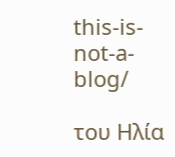this-is-not-a-blog/

του Ηλία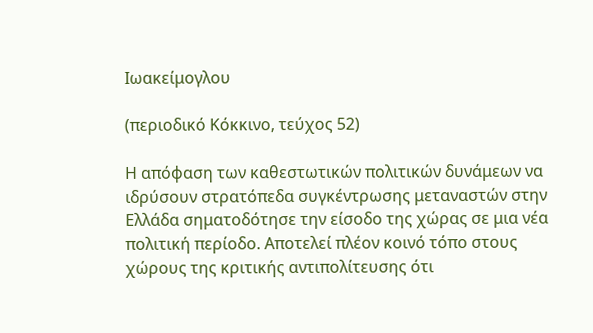Ιωακείμογλου

(περιοδικό Κόκκινο, τεύχος 52)

Η απόφαση των καθεστωτικών πολιτικών δυνάμεων να ιδρύσουν στρατόπεδα συγκέντρωσης μεταναστών στην Ελλάδα σηματοδότησε την είσοδο της χώρας σε μια νέα πολιτική περίοδο. Αποτελεί πλέον κοινό τόπο στους χώρους της κριτικής αντιπολίτευσης ότι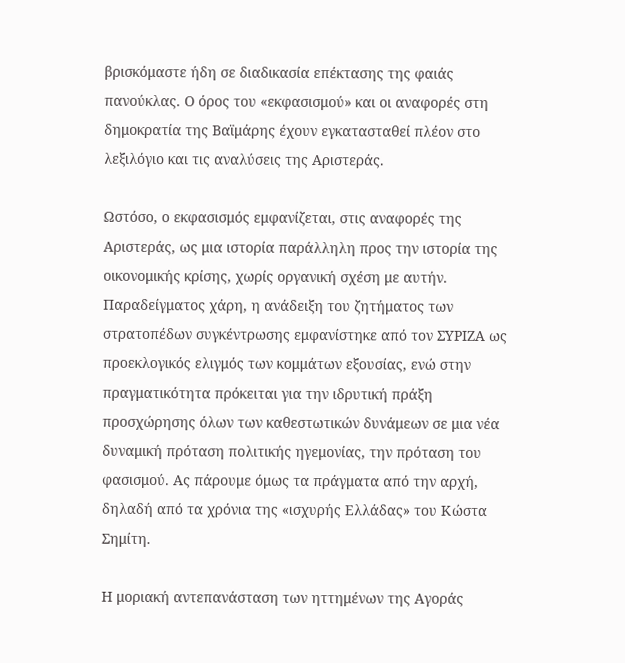βρισκόμαστε ήδη σε διαδικασία επέκτασης της φαιάς πανούκλας. Ο όρος του «εκφασισμού» και οι αναφορές στη δημοκρατία της Βαϊμάρης έχουν εγκατασταθεί πλέον στο λεξιλόγιο και τις αναλύσεις της Αριστεράς.

Ωστόσο, ο εκφασισμός εμφανίζεται, στις αναφορές της Αριστεράς, ως μια ιστορία παράλληλη προς την ιστορία της οικονομικής κρίσης, χωρίς οργανική σχέση με αυτήν. Παραδείγματος χάρη, η ανάδειξη του ζητήματος των στρατοπέδων συγκέντρωσης εμφανίστηκε από τον ΣΥΡΙΖΑ ως προεκλογικός ελιγμός των κομμάτων εξουσίας, ενώ στην πραγματικότητα πρόκειται για την ιδρυτική πράξη προσχώρησης όλων των καθεστωτικών δυνάμεων σε μια νέα δυναμική πρόταση πολιτικής ηγεμονίας, την πρόταση του φασισμού. Ας πάρουμε όμως τα πράγματα από την αρχή, δηλαδή από τα χρόνια της «ισχυρής Ελλάδας» του Κώστα Σημίτη.

Η μοριακή αντεπανάσταση των ηττημένων της Αγοράς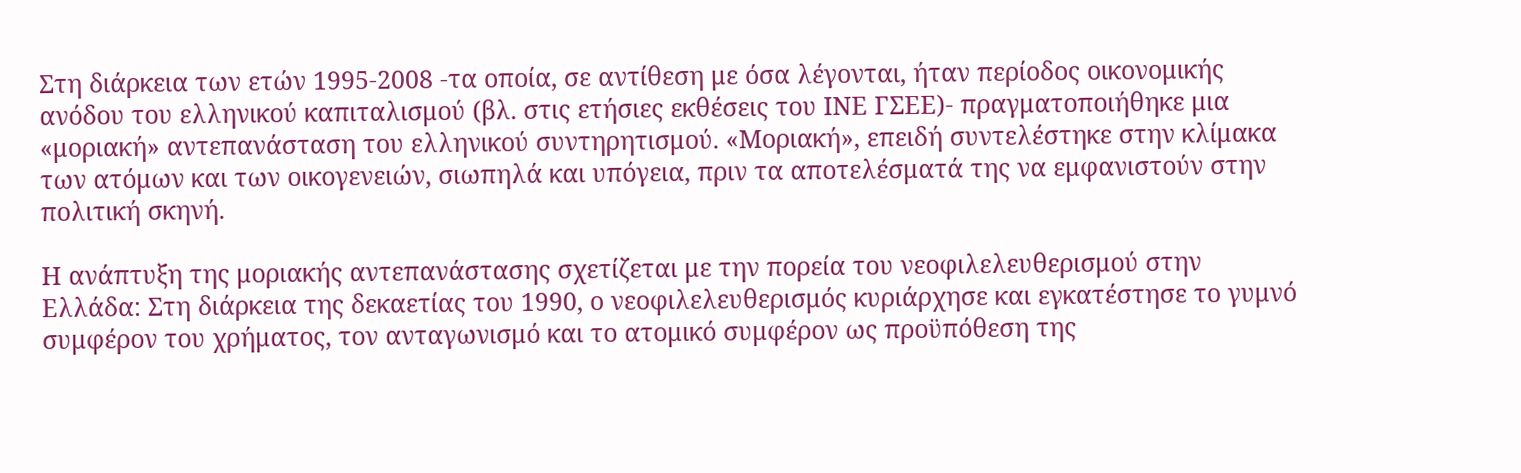Στη διάρκεια των ετών 1995-2008 -τα οποία, σε αντίθεση με όσα λέγονται, ήταν περίοδος οικονομικής ανόδου του ελληνικού καπιταλισμού (βλ. στις ετήσιες εκθέσεις του ΙΝΕ ΓΣΕΕ)- πραγματοποιήθηκε μια «μοριακή» αντεπανάσταση του ελληνικού συντηρητισμού. «Μοριακή», επειδή συντελέστηκε στην κλίμακα των ατόμων και των οικογενειών, σιωπηλά και υπόγεια, πριν τα αποτελέσματά της να εμφανιστούν στην πολιτική σκηνή.

Η ανάπτυξη της μοριακής αντεπανάστασης σχετίζεται με την πορεία του νεοφιλελευθερισμού στην Ελλάδα: Στη διάρκεια της δεκαετίας του 1990, ο νεοφιλελευθερισμός κυριάρχησε και εγκατέστησε το γυμνό συμφέρον του χρήματος, τον ανταγωνισμό και το ατομικό συμφέρον ως προϋπόθεση της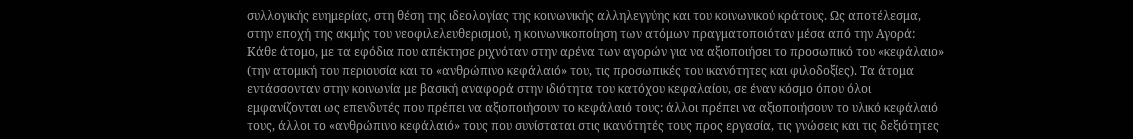συλλογικής ευημερίας, στη θέση της ιδεολογίας της κοινωνικής αλληλεγγύης και του κοινωνικού κράτους. Ως αποτέλεσμα, στην εποχή της ακμής του νεοφιλελευθερισμού, η κοινωνικοποίηση των ατόμων πραγματοποιόταν μέσα από την Αγορά: Κάθε άτομο, με τα εφόδια που απέκτησε ριχνόταν στην αρένα των αγορών για να αξιοποιήσει το προσωπικό του «κεφάλαιο» (την ατομική του περιουσία και το «ανθρώπινο κεφάλαιό» του, τις προσωπικές του ικανότητες και φιλοδοξίες). Τα άτομα εντάσσονταν στην κοινωνία με βασική αναφορά στην ιδιότητα του κατόχου κεφαλαίου, σε έναν κόσμο όπου όλοι εμφανίζονται ως επενδυτές που πρέπει να αξιοποιήσουν το κεφάλαιό τους: άλλοι πρέπει να αξιοποιήσουν το υλικό κεφάλαιό τους, άλλοι το «ανθρώπινο κεφάλαιό» τους που συνίσταται στις ικανότητές τους προς εργασία, τις γνώσεις και τις δεξιότητες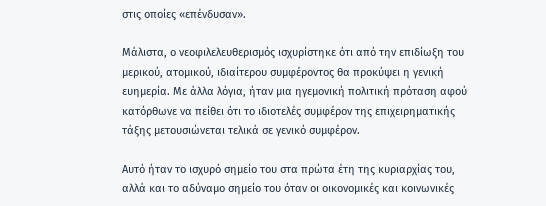στις οποίες «επένδυσαν».

Μάλιστα, ο νεοφιλελευθερισμός ισχυρίστηκε ότι από την επιδίωξη του μερικού, ατομικού, ιδιαίτερου συμφέροντος θα προκύψει η γενική ευημερία. Με άλλα λόγια, ήταν μια ηγεμονική πολιτική πρόταση αφού κατόρθωνε να πείθει ότι το ιδιοτελές συμφέρον της επιχειρηματικής τάξης μετουσιώνεται τελικά σε γενικό συμφέρον.

Αυτό ήταν το ισχυρό σημείο του στα πρώτα έτη της κυριαρχίας του, αλλά και το αδύναμο σημείο του όταν οι οικονομικές και κοινωνικές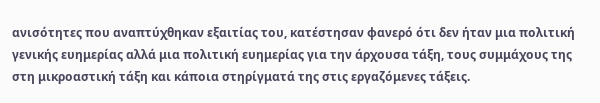ανισότητες που αναπτύχθηκαν εξαιτίας του, κατέστησαν φανερό ότι δεν ήταν μια πολιτική γενικής ευημερίας αλλά μια πολιτική ευημερίας για την άρχουσα τάξη, τους συμμάχους της στη μικροαστική τάξη και κάποια στηρίγματά της στις εργαζόμενες τάξεις.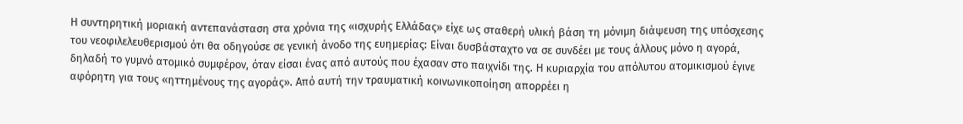Η συντηρητική μοριακή αντεπανάσταση στα χρόνια της «ισχυρής Ελλάδας» είχε ως σταθερή υλική βάση τη μόνιμη διάψευση της υπόσχεσης του νεοφιλελευθερισμού ότι θα οδηγούσε σε γενική άνοδο της ευημερίας: Είναι δυσβάσταχτο να σε συνδέει με τους άλλους μόνο η αγορά, δηλαδή το γυμνό ατομικό συμφέρον, όταν είσαι ένας από αυτούς που έχασαν στο παιχνίδι της. Η κυριαρχία του απόλυτου ατομικισμού έγινε αφόρητη για τους «ηττημένους της αγοράς». Από αυτή την τραυματική κοινωνικοποίηση απορρέει η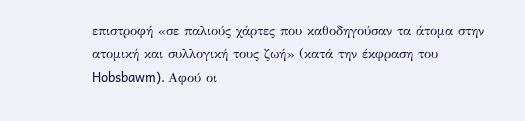επιστροφή «σε παλιούς χάρτες που καθοδηγούσαν τα άτομα στην ατομική και συλλογική τους ζωή» (κατά την έκφραση του Hobsbawm). Αφού οι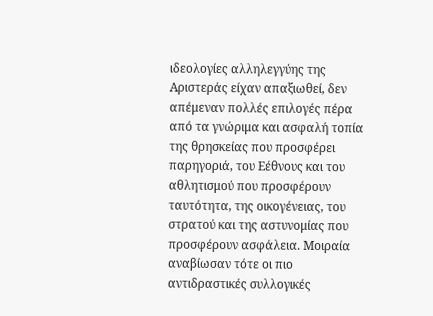ιδεολογίες αλληλεγγύης της Αριστεράς είχαν απαξιωθεί, δεν απέμεναν πολλές επιλογές πέρα από τα γνώριμα και ασφαλή τοπία της θρησκείας που προσφέρει παρηγοριά, του Εέθνους και του αθλητισμού που προσφέρουν ταυτότητα, της οικογένειας, του στρατού και της αστυνομίας που προσφέρουν ασφάλεια. Μοιραία αναβίωσαν τότε οι πιο αντιδραστικές συλλογικές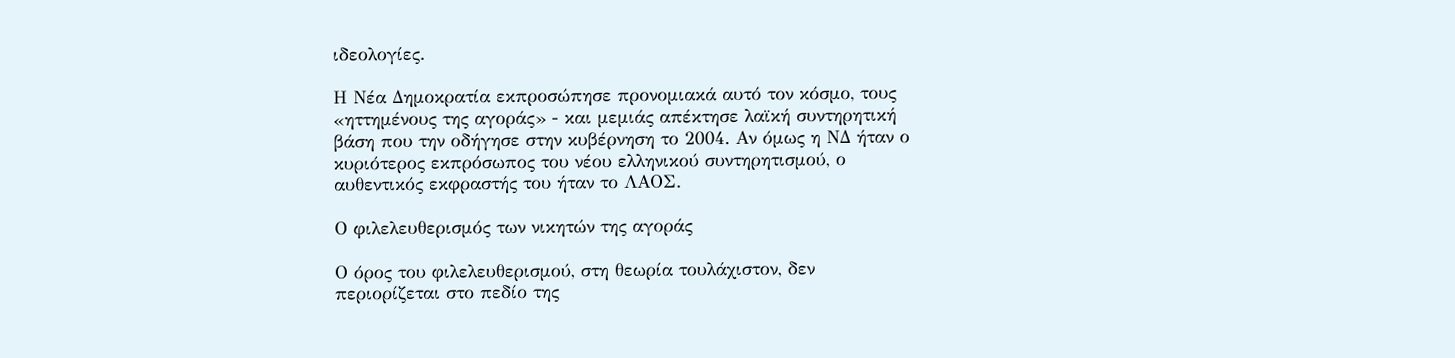ιδεολογίες.

Η Νέα Δημοκρατία εκπροσώπησε προνομιακά αυτό τον κόσμο, τους «ηττημένους της αγοράς» - και μεμιάς απέκτησε λαϊκή συντηρητική βάση που την οδήγησε στην κυβέρνηση το 2004. Αν όμως η ΝΔ ήταν ο κυριότερος εκπρόσωπος του νέου ελληνικού συντηρητισμού, ο αυθεντικός εκφραστής του ήταν το ΛΑΟΣ.

Ο φιλελευθερισμός των νικητών της αγοράς

Ο όρος του φιλελευθερισμού, στη θεωρία τουλάχιστον, δεν περιορίζεται στο πεδίο της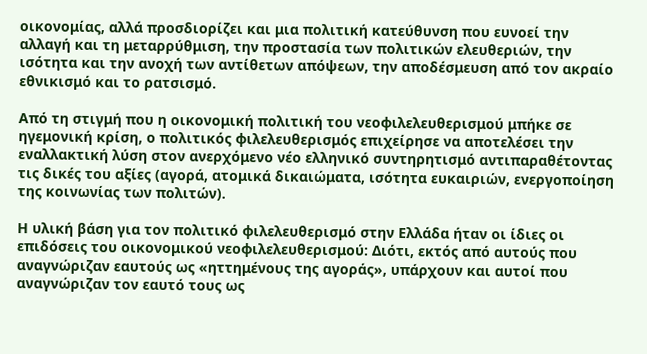οικονομίας, αλλά προσδιορίζει και μια πολιτική κατεύθυνση που ευνοεί την αλλαγή και τη μεταρρύθμιση, την προστασία των πολιτικών ελευθεριών, την ισότητα και την ανοχή των αντίθετων απόψεων, την αποδέσμευση από τον ακραίο εθνικισμό και το ρατσισμό.

Από τη στιγμή που η οικονομική πολιτική του νεοφιλελευθερισμού μπήκε σε ηγεμονική κρίση, ο πολιτικός φιλελευθερισμός επιχείρησε να αποτελέσει την εναλλακτική λύση στον ανερχόμενο νέο ελληνικό συντηρητισμό αντιπαραθέτοντας τις δικές του αξίες (αγορά, ατομικά δικαιώματα, ισότητα ευκαιριών, ενεργοποίηση της κοινωνίας των πολιτών).

Η υλική βάση για τον πολιτικό φιλελευθερισμό στην Ελλάδα ήταν οι ίδιες οι επιδόσεις του οικονομικού νεοφιλελευθερισμού: Διότι, εκτός από αυτούς που αναγνώριζαν εαυτούς ως «ηττημένους της αγοράς», υπάρχουν και αυτοί που αναγνώριζαν τον εαυτό τους ως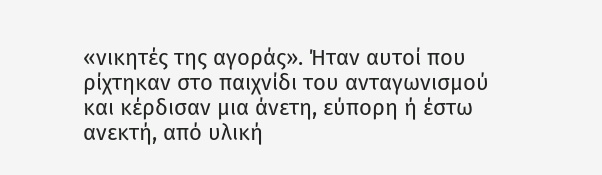«νικητές της αγοράς». Ήταν αυτοί που ρίχτηκαν στο παιχνίδι του ανταγωνισμού και κέρδισαν μια άνετη, εύπορη ή έστω ανεκτή, από υλική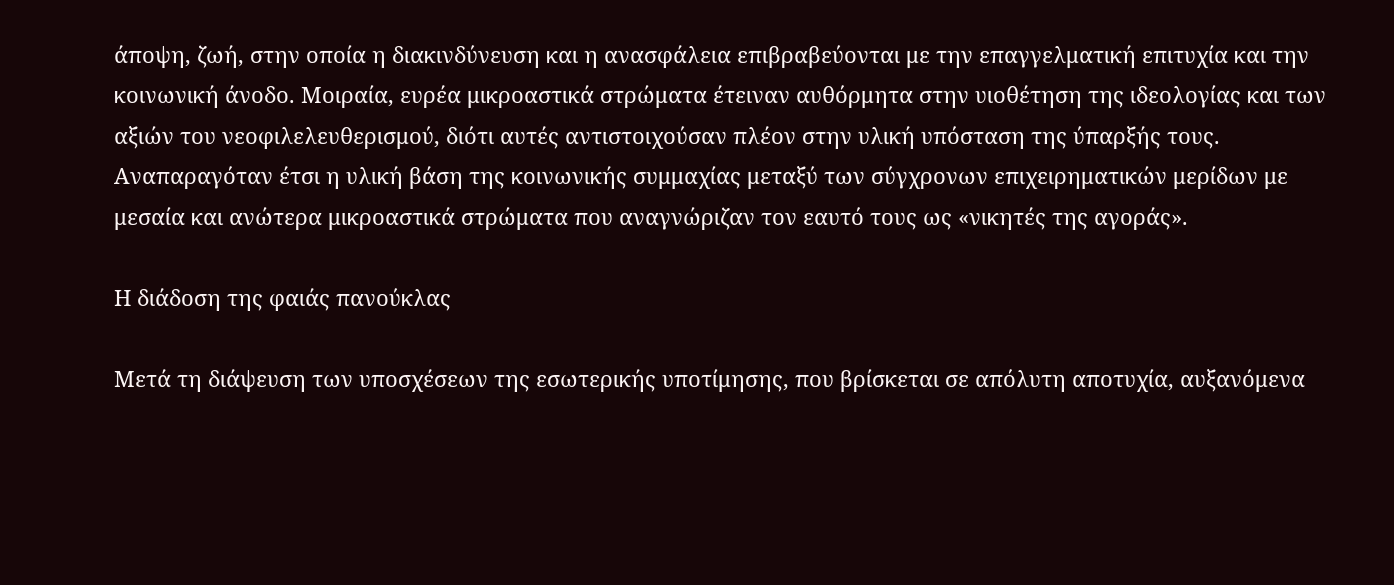άποψη, ζωή, στην οποία η διακινδύνευση και η ανασφάλεια επιβραβεύονται με την επαγγελματική επιτυχία και την κοινωνική άνοδο. Μοιραία, ευρέα μικροαστικά στρώματα έτειναν αυθόρμητα στην υιοθέτηση της ιδεολογίας και των αξιών του νεοφιλελευθερισμού, διότι αυτές αντιστοιχούσαν πλέον στην υλική υπόσταση της ύπαρξής τους. Αναπαραγόταν έτσι η υλική βάση της κοινωνικής συμμαχίας μεταξύ των σύγχρονων επιχειρηματικών μερίδων με μεσαία και ανώτερα μικροαστικά στρώματα που αναγνώριζαν τον εαυτό τους ως «νικητές της αγοράς».

Η διάδοση της φαιάς πανούκλας

Μετά τη διάψευση των υποσχέσεων της εσωτερικής υποτίμησης, που βρίσκεται σε απόλυτη αποτυχία, αυξανόμενα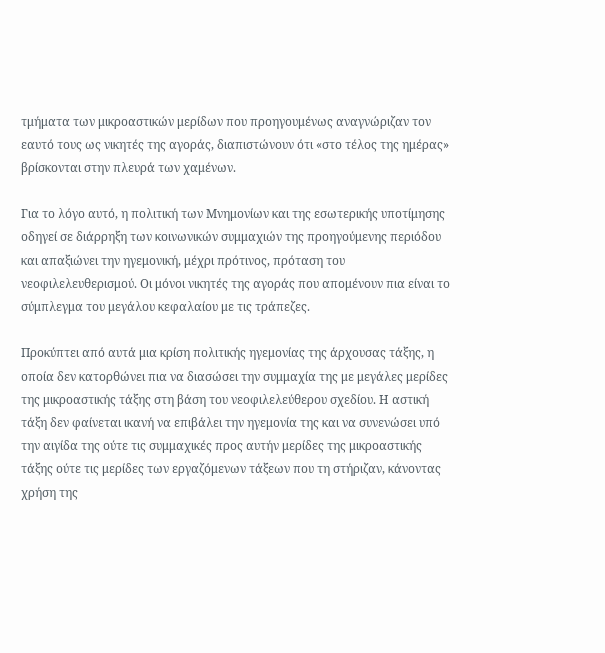τμήματα των μικροαστικών μερίδων που προηγουμένως αναγνώριζαν τον εαυτό τους ως νικητές της αγοράς, διαπιστώνουν ότι «στο τέλος της ημέρας» βρίσκονται στην πλευρά των χαμένων.

Για το λόγο αυτό, η πολιτική των Mνημονίων και της εσωτερικής υποτίμησης οδηγεί σε διάρρηξη των κοινωνικών συμμαχιών της προηγούμενης περιόδου και απαξιώνει την ηγεμονική, μέχρι πρότινος, πρόταση του νεοφιλελευθερισμού. Οι μόνοι νικητές της αγοράς που απομένουν πια είναι το σύμπλεγμα του μεγάλου κεφαλαίου με τις τράπεζες.

Προκύπτει από αυτά μια κρίση πολιτικής ηγεμονίας της άρχουσας τάξης, η οποία δεν κατορθώνει πια να διασώσει την συμμαχία της με μεγάλες μερίδες της μικροαστικής τάξης στη βάση του νεοφιλελεύθερου σχεδίου. Η αστική τάξη δεν φαίνεται ικανή να επιβάλει την ηγεμονία της και να συνενώσει υπό την αιγίδα της ούτε τις συμμαχικές προς αυτήν μερίδες της μικροαστικής τάξης ούτε τις μερίδες των εργαζόμενων τάξεων που τη στήριζαν, κάνοντας χρήση της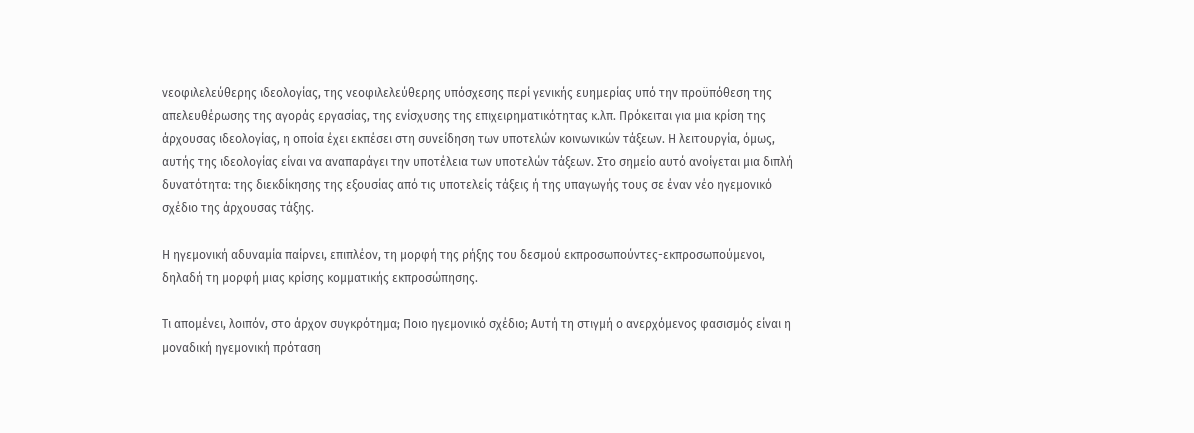νεοφιλελεύθερης ιδεολογίας, της νεοφιλελεύθερης υπόσχεσης περί γενικής ευημερίας υπό την προϋπόθεση της απελευθέρωσης της αγοράς εργασίας, της ενίσχυσης της επιχειρηματικότητας κ.λπ. Πρόκειται για μια κρίση της άρχουσας ιδεολογίας, η οποία έχει εκπέσει στη συνείδηση των υποτελών κοινωνικών τάξεων. Η λειτουργία, όμως, αυτής της ιδεολογίας είναι να αναπαράγει την υποτέλεια των υποτελών τάξεων. Στο σημείο αυτό ανοίγεται μια διπλή δυνατότητα: της διεκδίκησης της εξουσίας από τις υποτελείς τάξεις ή της υπαγωγής τους σε έναν νέο ηγεμονικό σχέδιο της άρχουσας τάξης.

Η ηγεμονική αδυναμία παίρνει, επιπλέον, τη μορφή της ρήξης του δεσμού εκπροσωπούντες-εκπροσωπούμενοι, δηλαδή τη μορφή μιας κρίσης κομματικής εκπροσώπησης.

Τι απομένει, λοιπόν, στο άρχον συγκρότημα; Ποιο ηγεμονικό σχέδιο; Αυτή τη στιγμή ο ανερχόμενος φασισμός είναι η μοναδική ηγεμονική πρόταση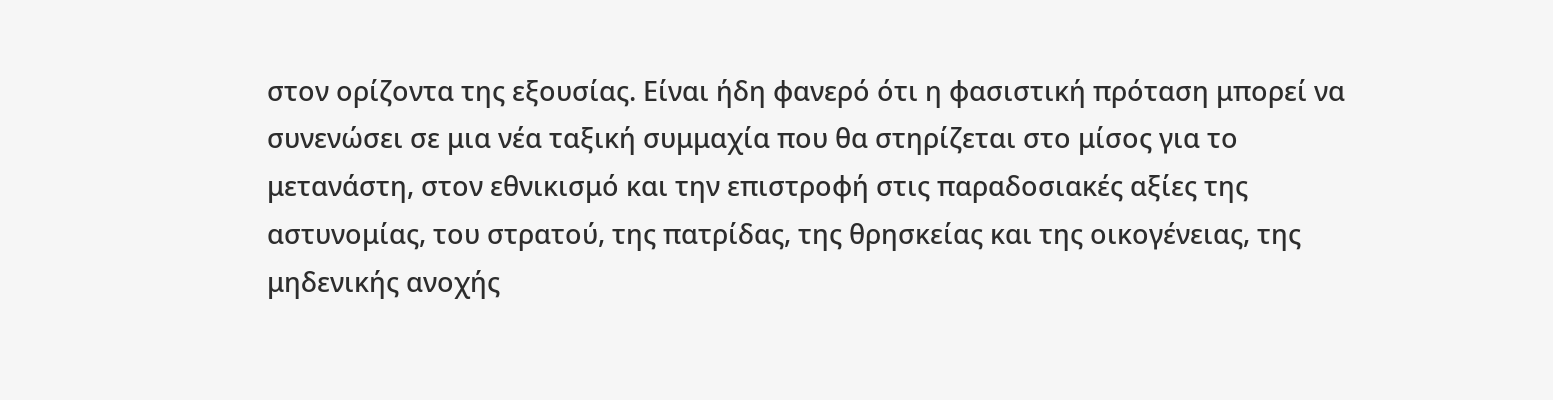στον ορίζοντα της εξουσίας. Είναι ήδη φανερό ότι η φασιστική πρόταση μπορεί να συνενώσει σε μια νέα ταξική συμμαχία που θα στηρίζεται στο μίσος για το μετανάστη, στον εθνικισμό και την επιστροφή στις παραδοσιακές αξίες της αστυνομίας, του στρατού, της πατρίδας, της θρησκείας και της οικογένειας, της μηδενικής ανοχής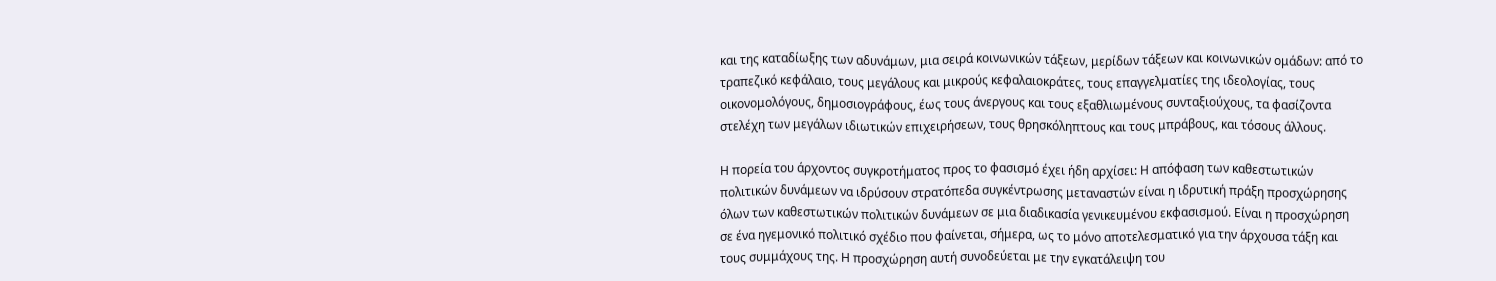και της καταδίωξης των αδυνάμων, μια σειρά κοινωνικών τάξεων, μερίδων τάξεων και κοινωνικών ομάδων: από το τραπεζικό κεφάλαιο, τους μεγάλους και μικρούς κεφαλαιοκράτες, τους επαγγελματίες της ιδεολογίας, τους οικονομολόγους, δημοσιογράφους, έως τους άνεργους και τους εξαθλιωμένους συνταξιούχους, τα φασίζοντα στελέχη των μεγάλων ιδιωτικών επιχειρήσεων, τους θρησκόληπτους και τους μπράβους, και τόσους άλλους.

Η πορεία του άρχοντος συγκροτήματος προς το φασισμό έχει ήδη αρχίσει: Η απόφαση των καθεστωτικών πολιτικών δυνάμεων να ιδρύσουν στρατόπεδα συγκέντρωσης μεταναστών είναι η ιδρυτική πράξη προσχώρησης όλων των καθεστωτικών πολιτικών δυνάμεων σε μια διαδικασία γενικευμένου εκφασισμού. Είναι η προσχώρηση σε ένα ηγεμονικό πολιτικό σχέδιο που φαίνεται, σήμερα, ως το μόνο αποτελεσματικό για την άρχουσα τάξη και τους συμμάχους της. Η προσχώρηση αυτή συνοδεύεται με την εγκατάλειψη του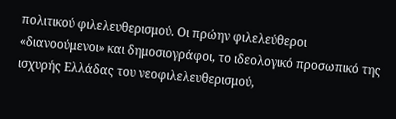πολιτικού φιλελευθερισμού. Οι πρώην φιλελεύθεροι «διανοούμενοι» και δημοσιογράφοι, το ιδεολογικό προσωπικό της ισχυρής Ελλάδας του νεοφιλελευθερισμού,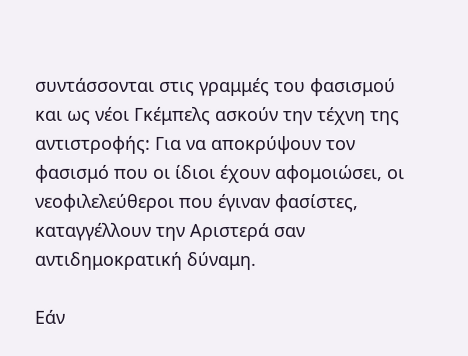συντάσσονται στις γραμμές του φασισμού και ως νέοι Γκέμπελς ασκούν την τέχνη της αντιστροφής: Για να αποκρύψουν τον φασισμό που οι ίδιοι έχουν αφομοιώσει, οι νεοφιλελεύθεροι που έγιναν φασίστες, καταγγέλλουν την Αριστερά σαν αντιδημοκρατική δύναμη.

Εάν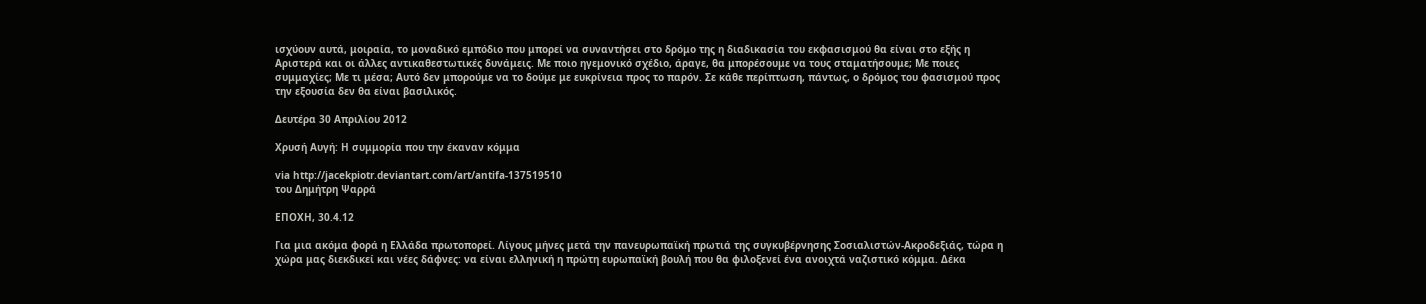ισχύουν αυτά, μοιραία, το μοναδικό εμπόδιο που μπορεί να συναντήσει στο δρόμο της η διαδικασία του εκφασισμού θα είναι στο εξής η Αριστερά και οι άλλες αντικαθεστωτικές δυνάμεις. Με ποιο ηγεμονικό σχέδιο, άραγε, θα μπορέσουμε να τους σταματήσουμε; Με ποιες συμμαχίες; Με τι μέσα; Αυτό δεν μπορούμε να το δούμε με ευκρίνεια προς το παρόν. Σε κάθε περίπτωση, πάντως, ο δρόμος του φασισμού προς την εξουσία δεν θα είναι βασιλικός.

Δευτέρα 30 Απριλίου 2012

Χρυσή Αυγή: Η συμμορία που την έκαναν κόμμα

via http://jacekpiotr.deviantart.com/art/antifa-137519510
του Δημήτρη Ψαρρά

ΕΠΟΧΗ, 30.4.12

Για μια ακόμα φορά η Ελλάδα πρωτοπορεί. Λίγους μήνες μετά την πανευρωπαϊκή πρωτιά της συγκυβέρνησης Σοσιαλιστών-Ακροδεξιάς, τώρα η χώρα μας διεκδικεί και νέες δάφνες: να είναι ελληνική η πρώτη ευρωπαϊκή βουλή που θα φιλοξενεί ένα ανοιχτά ναζιστικό κόμμα. Δέκα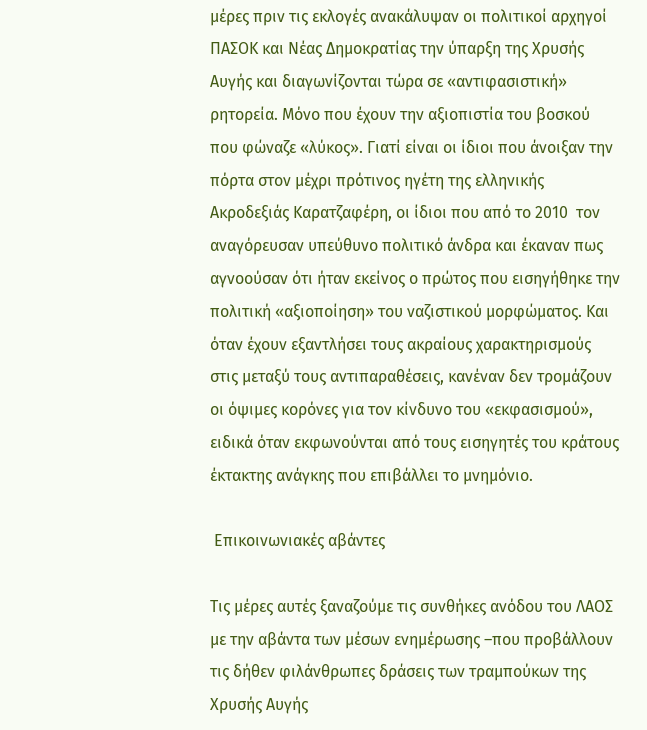μέρες πριν τις εκλογές ανακάλυψαν οι πολιτικοί αρχηγοί ΠΑΣΟΚ και Νέας Δημοκρατίας την ύπαρξη της Χρυσής Αυγής και διαγωνίζονται τώρα σε «αντιφασιστική» ρητορεία. Μόνο που έχουν την αξιοπιστία του βοσκού που φώναζε «λύκος». Γιατί είναι οι ίδιοι που άνοιξαν την πόρτα στον μέχρι πρότινος ηγέτη της ελληνικής Ακροδεξιάς Καρατζαφέρη, οι ίδιοι που από το 2010  τον αναγόρευσαν υπεύθυνο πολιτικό άνδρα και έκαναν πως αγνοούσαν ότι ήταν εκείνος ο πρώτος που εισηγήθηκε την πολιτική «αξιοποίηση» του ναζιστικού μορφώματος. Και όταν έχουν εξαντλήσει τους ακραίους χαρακτηρισμούς στις μεταξύ τους αντιπαραθέσεις, κανέναν δεν τρομάζουν οι όψιμες κορόνες για τον κίνδυνο του «εκφασισμού», ειδικά όταν εκφωνούνται από τους εισηγητές του κράτους έκτακτης ανάγκης που επιβάλλει το μνημόνιο.

 Επικοινωνιακές αβάντες

Τις μέρες αυτές ξαναζούμε τις συνθήκες ανόδου του ΛΑΟΣ με την αβάντα των μέσων ενημέρωσης –που προβάλλουν τις δήθεν φιλάνθρωπες δράσεις των τραμπούκων της Χρυσής Αυγής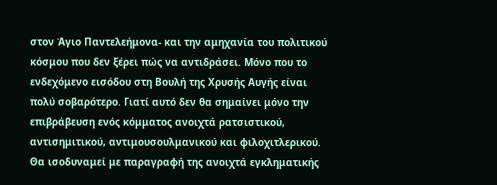στον Άγιο Παντελεήμονα- και την αμηχανία του πολιτικού κόσμου που δεν ξέρει πώς να αντιδράσει. Μόνο που το ενδεχόμενο εισόδου στη Βουλή της Χρυσής Αυγής είναι πολύ σοβαρότερο. Γιατί αυτό δεν θα σημαίνει μόνο την επιβράβευση ενός κόμματος ανοιχτά ρατσιστικού, αντισημιτικού, αντιμουσουλμανικού και φιλοχιτλερικού. Θα ισοδυναμεί με παραγραφή της ανοιχτά εγκληματικής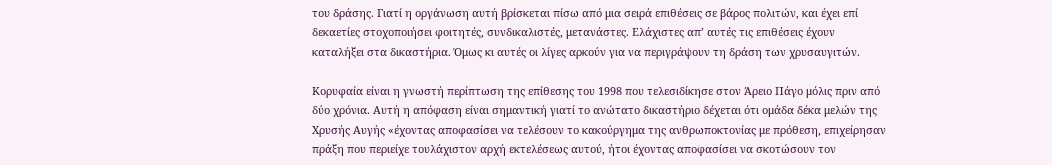του δράσης. Γιατί η οργάνωση αυτή βρίσκεται πίσω από μια σειρά επιθέσεις σε βάρος πολιτών, και έχει επί δεκαετίες στοχοποιήσει φοιτητές, συνδικαλιστές, μετανάστες. Ελάχιστες απ’ αυτές τις επιθέσεις έχουν καταλήξει στα δικαστήρια. Όμως κι αυτές οι λίγες αρκούν για να περιγράψουν τη δράση των χρυσαυγιτών.

Κορυφαία είναι η γνωστή περίπτωση της επίθεσης του 1998 που τελεσιδίκησε στον Άρειο Πάγο μόλις πριν από δύο χρόνια. Αυτή η απόφαση είναι σημαντική γιατί το ανώτατο δικαστήριο δέχεται ότι ομάδα δέκα μελών της Χρυσής Αυγής «έχοντας αποφασίσει να τελέσουν το κακούργημα της ανθρωποκτονίας με πρόθεση, επιχείρησαν πράξη που περιείχε τουλάχιστον αρχή εκτελέσεως αυτού, ήτοι έχοντας αποφασίσει να σκοτώσουν τον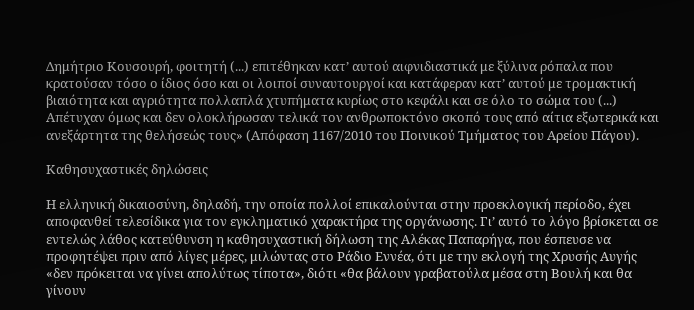Δημήτριο Κουσουρή, φοιτητή (...) επιτέθηκαν κατ’ αυτού αιφνιδιαστικά με ξύλινα ρόπαλα που κρατούσαν τόσο ο ίδιος όσο και οι λοιποί συναυτουργοί και κατάφεραν κατ’ αυτού με τρομακτική βιαιότητα και αγριότητα πολλαπλά χτυπήματα κυρίως στο κεφάλι και σε όλο το σώμα του (...) Απέτυχαν όμως και δεν ολοκλήρωσαν τελικά τον ανθρωποκτόνο σκοπό τους από αίτια εξωτερικά και ανεξάρτητα της θελήσεώς τους» (Απόφαση 1167/2010 του Ποινικού Τμήματος του Αρείου Πάγου).

Καθησυχαστικές δηλώσεις

Η ελληνική δικαιοσύνη, δηλαδή, την οποία πολλοί επικαλούνται στην προεκλογική περίοδο, έχει αποφανθεί τελεσίδικα για τον εγκληματικό χαρακτήρα της οργάνωσης. Γι’ αυτό το λόγο βρίσκεται σε εντελώς λάθος κατεύθυνση η καθησυχαστική δήλωση της Αλέκας Παπαρήγα, που έσπευσε να προφητέψει πριν από λίγες μέρες, μιλώντας στο Ράδιο Εννέα, ότι με την εκλογή της Χρυσής Αυγής «δεν πρόκειται να γίνει απολύτως τίποτα», διότι «θα βάλουν γραβατούλα μέσα στη Βουλή και θα γίνουν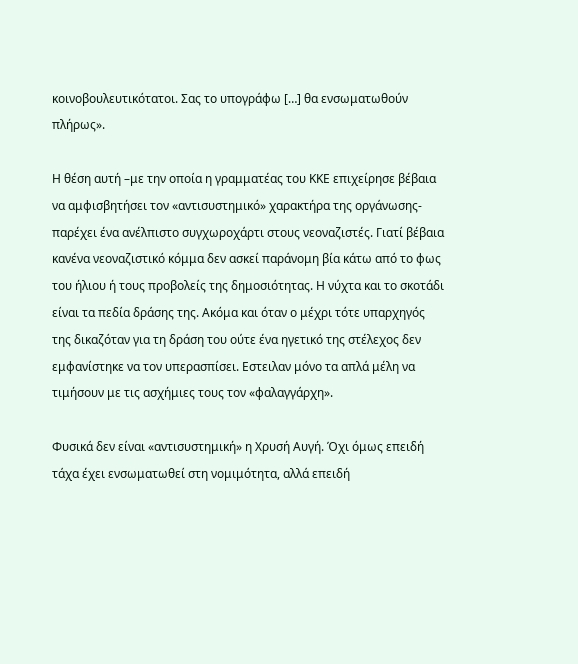κοινοβουλευτικότατοι. Σας το υπογράφω […] θα ενσωματωθούν πλήρως».

Η θέση αυτή –με την οποία η γραμματέας του ΚΚΕ επιχείρησε βέβαια να αμφισβητήσει τον «αντισυστημικό» χαρακτήρα της οργάνωσης- παρέχει ένα ανέλπιστο συγχωροχάρτι στους νεοναζιστές. Γιατί βέβαια κανένα νεοναζιστικό κόμμα δεν ασκεί παράνομη βία κάτω από το φως του ήλιου ή τους προβολείς της δημοσιότητας. Η νύχτα και το σκοτάδι είναι τα πεδία δράσης της. Ακόμα και όταν ο μέχρι τότε υπαρχηγός της δικαζόταν για τη δράση του ούτε ένα ηγετικό της στέλεχος δεν εμφανίστηκε να τον υπερασπίσει. Εστειλαν μόνο τα απλά μέλη να τιμήσουν με τις ασχήμιες τους τον «φαλαγγάρχη».

Φυσικά δεν είναι «αντισυστημική» η Χρυσή Αυγή. Όχι όμως επειδή τάχα έχει ενσωματωθεί στη νομιμότητα, αλλά επειδή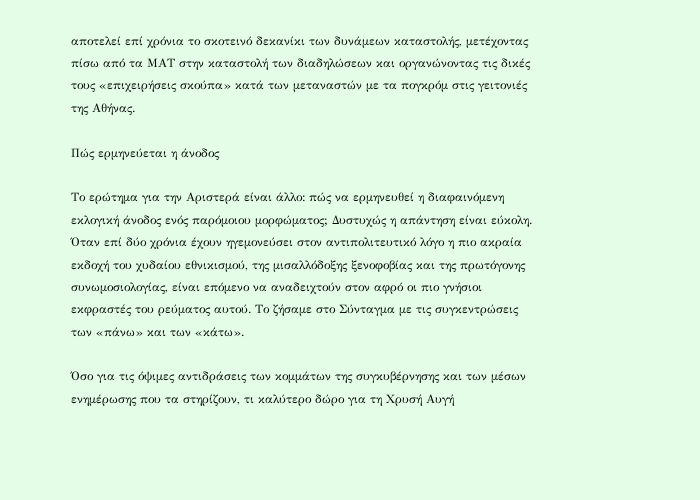αποτελεί επί χρόνια το σκοτεινό δεκανίκι των δυνάμεων καταστολής, μετέχοντας πίσω από τα ΜΑΤ στην καταστολή των διαδηλώσεων και οργανώνοντας τις δικές τους «επιχειρήσεις σκούπα» κατά των μεταναστών με τα πογκρόμ στις γειτονιές της Αθήνας.

Πώς ερμηνεύεται η άνοδος

Το ερώτημα για την Αριστερά είναι άλλο: πώς να ερμηνευθεί η διαφαινόμενη εκλογική άνοδος ενός παρόμοιου μορφώματος; Δυστυχώς η απάντηση είναι εύκολη. Όταν επί δύο χρόνια έχουν ηγεμονεύσει στον αντιπολιτευτικό λόγο η πιο ακραία εκδοχή του χυδαίου εθνικισμού, της μισαλλόδοξης ξενοφοβίας και της πρωτόγονης συνωμοσιολογίας, είναι επόμενο να αναδειχτούν στον αφρό οι πιο γνήσιοι εκφραστές του ρεύματος αυτού. Το ζήσαμε στο Σύνταγμα με τις συγκεντρώσεις των «πάνω» και των «κάτω».

Όσο για τις όψιμες αντιδράσεις των κομμάτων της συγκυβέρνησης και των μέσων ενημέρωσης που τα στηρίζουν, τι καλύτερο δώρο για τη Χρυσή Αυγή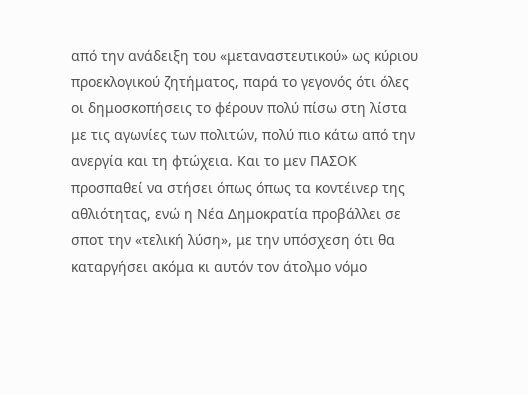από την ανάδειξη του «μεταναστευτικού» ως κύριου προεκλογικού ζητήματος, παρά το γεγονός ότι όλες οι δημοσκοπήσεις το φέρουν πολύ πίσω στη λίστα με τις αγωνίες των πολιτών, πολύ πιο κάτω από την ανεργία και τη φτώχεια. Και το μεν ΠΑΣΟΚ προσπαθεί να στήσει όπως όπως τα κοντέινερ της αθλιότητας, ενώ η Νέα Δημοκρατία προβάλλει σε σποτ την «τελική λύση», με την υπόσχεση ότι θα καταργήσει ακόμα κι αυτόν τον άτολμο νόμο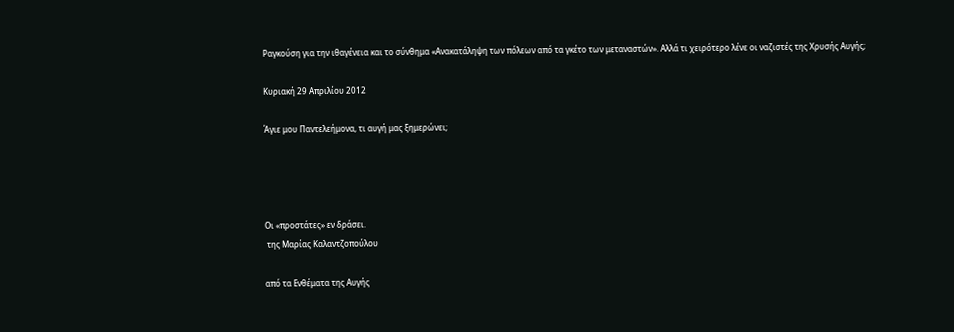Ραγκούση για την ιθαγένεια και το σύνθημα «Ανακατάληψη των πόλεων από τα γκέτο των μεταναστών». Αλλά τι χειρότερο λένε οι ναζιστές της Χρυσής Αυγής;

Κυριακή 29 Απριλίου 2012

Άγιε μου Παντελεήμονα, τι αυγή μας ξημερώνει;




Οι «προστάτες» εν δράσει.
 της Μαρίας Καλαντζοπούλου

από τα Ενθέματα της Αυγής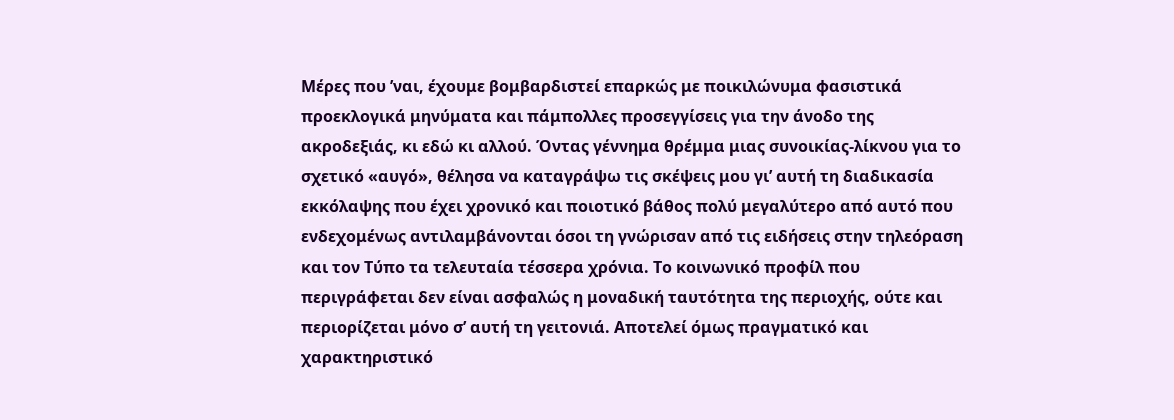Μέρες που ’ναι, έχουμε βομβαρδιστεί επαρκώς με ποικιλώνυμα φασιστικά προεκλογικά μηνύματα και πάμπολλες προσεγγίσεις για την άνοδο της ακροδεξιάς, κι εδώ κι αλλού. Όντας γέννημα θρέμμα μιας συνοικίας-λίκνου για το σχετικό «αυγό», θέλησα να καταγράψω τις σκέψεις μου γι’ αυτή τη διαδικασία εκκόλαψης που έχει χρονικό και ποιοτικό βάθος πολύ μεγαλύτερο από αυτό που ενδεχομένως αντιλαμβάνονται όσοι τη γνώρισαν από τις ειδήσεις στην τηλεόραση και τον Τύπο τα τελευταία τέσσερα χρόνια. Το κοινωνικό προφίλ που περιγράφεται δεν είναι ασφαλώς η μοναδική ταυτότητα της περιοχής, ούτε και περιορίζεται μόνο σ’ αυτή τη γειτονιά. Αποτελεί όμως πραγματικό και χαρακτηριστικό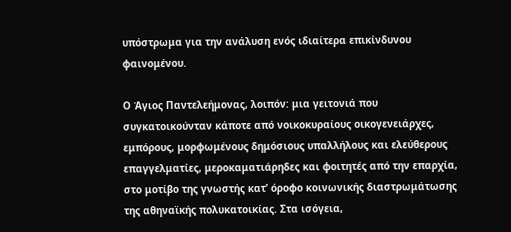υπόστρωμα για την ανάλυση ενός ιδιαίτερα επικίνδυνου φαινομένου.

Ο Άγιος Παντελεήμονας, λοιπόν: μια γειτονιά που συγκατοικούνταν κάποτε από νοικοκυραίους οικογενειάρχες, εμπόρους, μορφωμένους δημόσιους υπαλλήλους και ελεύθερους επαγγελματίες, μεροκαματιάρηδες και φοιτητές από την επαρχία, στο μοτίβο της γνωστής κατ’ όροφο κοινωνικής διαστρωμάτωσης της αθηναϊκής πολυκατοικίας. Στα ισόγεια,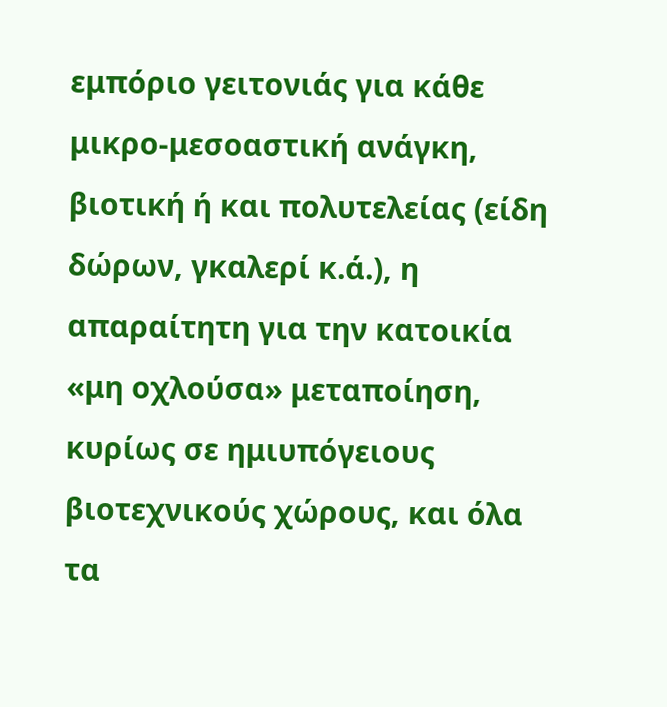εμπόριο γειτονιάς για κάθε μικρο-μεσοαστική ανάγκη, βιοτική ή και πολυτελείας (είδη δώρων, γκαλερί κ.ά.), η απαραίτητη για την κατοικία «μη οχλούσα» μεταποίηση, κυρίως σε ημιυπόγειους βιοτεχνικούς χώρους, και όλα τα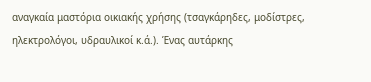αναγκαία μαστόρια οικιακής χρήσης (τσαγκάρηδες, μοδίστρες, ηλεκτρολόγοι, υδραυλικοί κ.ά.). Ένας αυτάρκης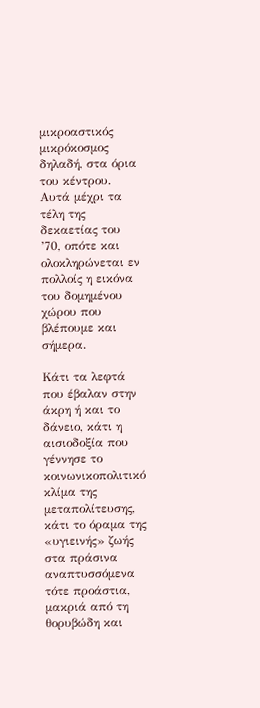μικροαστικός μικρόκοσμος δηλαδή, στα όρια του κέντρου. Αυτά μέχρι τα τέλη της δεκαετίας του ’70, οπότε και ολοκληρώνεται εν πολλοίς η εικόνα του δομημένου χώρου που βλέπουμε και σήμερα.

Κάτι τα λεφτά που έβαλαν στην άκρη ή και το δάνειο, κάτι η αισιοδοξία που γέννησε το κοινωνικοπολιτικό κλίμα της μεταπολίτευσης, κάτι το όραμα της «υγιεινής» ζωής στα πράσινα αναπτυσσόμενα τότε προάστια, μακριά από τη θορυβώδη και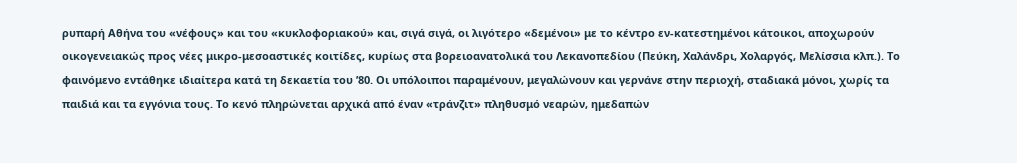ρυπαρή Αθήνα του «νέφους» και του «κυκλοφοριακού» και, σιγά σιγά, οι λιγότερο «δεμένοι» με το κέντρο εν-κατεστημένοι κάτοικοι, αποχωρούν οικογενειακώς προς νέες μικρο-μεσοαστικές κοιτίδες, κυρίως στα βορειοανατολικά του Λεκανοπεδίου (Πεύκη, Χαλάνδρι, Χολαργός, Μελίσσια κλπ.). Το φαινόμενο εντάθηκε ιδιαίτερα κατά τη δεκαετία του ’80. Οι υπόλοιποι παραμένουν, μεγαλώνουν και γερνάνε στην περιοχή, σταδιακά μόνοι, χωρίς τα παιδιά και τα εγγόνια τους. Το κενό πληρώνεται αρχικά από έναν «τράνζιτ» πληθυσμό νεαρών, ημεδαπών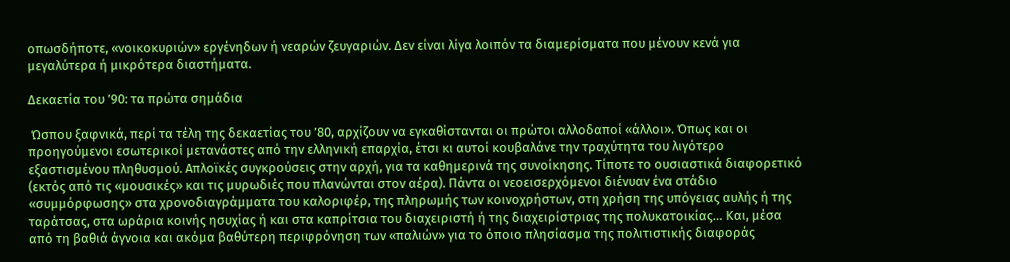οπωσδήποτε, «νοικοκυριών» εργένηδων ή νεαρών ζευγαριών. Δεν είναι λίγα λοιπόν τα διαμερίσματα που μένουν κενά για μεγαλύτερα ή μικρότερα διαστήματα.

Δεκαετία του ’90: τα πρώτα σημάδια

 Ώσπου ξαφνικά, περί τα τέλη της δεκαετίας του ’80, αρχίζουν να εγκαθίστανται οι πρώτοι αλλοδαποί «άλλοι». Όπως και οι προηγούμενοι εσωτερικοί μετανάστες από την ελληνική επαρχία, έτσι κι αυτοί κουβαλάνε την τραχύτητα του λιγότερο εξαστισμένου πληθυσμού. Απλοϊκές συγκρούσεις στην αρχή, για τα καθημερινά της συνοίκησης. Τίποτε το ουσιαστικά διαφορετικό (εκτός από τις «μουσικές» και τις μυρωδιές που πλανώνται στον αέρα). Πάντα οι νεοεισερχόμενοι διένυαν ένα στάδιο «συμμόρφωσης» στα χρονοδιαγράμματα του καλοριφέρ, της πληρωμής των κοινοχρήστων, στη χρήση της υπόγειας αυλής ή της ταράτσας, στα ωράρια κοινής ησυχίας ή και στα καπρίτσια του διαχειριστή ή της διαχειρίστριας της πολυκατοικίας… Και, μέσα από τη βαθιά άγνοια και ακόμα βαθύτερη περιφρόνηση των «παλιών» για το όποιο πλησίασμα της πολιτιστικής διαφοράς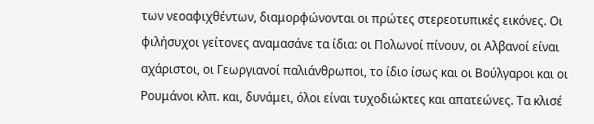των νεοαφιχθέντων, διαμορφώνονται οι πρώτες στερεοτυπικές εικόνες. Οι φιλήσυχοι γείτονες αναμασάνε τα ίδια: οι Πολωνοί πίνουν, οι Αλβανοί είναι αχάριστοι, οι Γεωργιανοί παλιάνθρωποι, το ίδιο ίσως και οι Βούλγαροι και οι Ρουμάνοι κλπ. και, δυνάμει, όλοι είναι τυχοδιώκτες και απατεώνες. Tα κλισέ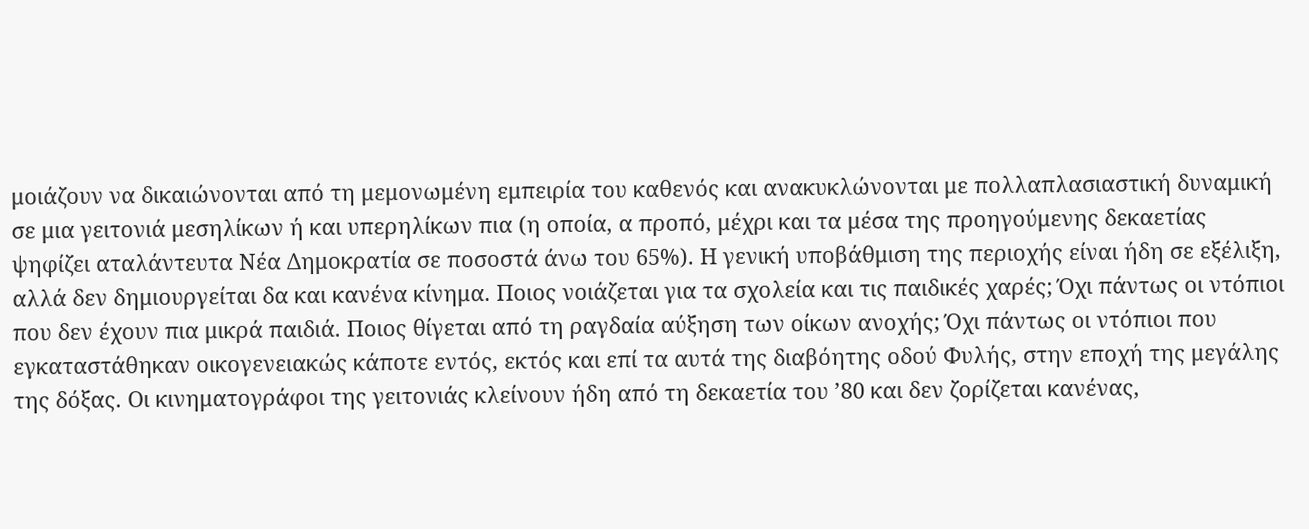μοιάζουν να δικαιώνονται από τη μεμονωμένη εμπειρία του καθενός και ανακυκλώνονται με πολλαπλασιαστική δυναμική σε μια γειτονιά μεσηλίκων ή και υπερηλίκων πια (η οποία, α προπό, μέχρι και τα μέσα της προηγούμενης δεκαετίας ψηφίζει αταλάντευτα Νέα Δημοκρατία σε ποσοστά άνω του 65%). Η γενική υποβάθμιση της περιοχής είναι ήδη σε εξέλιξη, αλλά δεν δημιουργείται δα και κανένα κίνημα. Ποιος νοιάζεται για τα σχολεία και τις παιδικές χαρές; Όχι πάντως οι ντόπιοι που δεν έχουν πια μικρά παιδιά. Ποιος θίγεται από τη ραγδαία αύξηση των οίκων ανοχής; Όχι πάντως οι ντόπιοι που εγκαταστάθηκαν οικογενειακώς κάποτε εντός, εκτός και επί τα αυτά της διαβόητης οδού Φυλής, στην εποχή της μεγάλης της δόξας. Οι κινηματογράφοι της γειτονιάς κλείνουν ήδη από τη δεκαετία του ’80 και δεν ζορίζεται κανένας,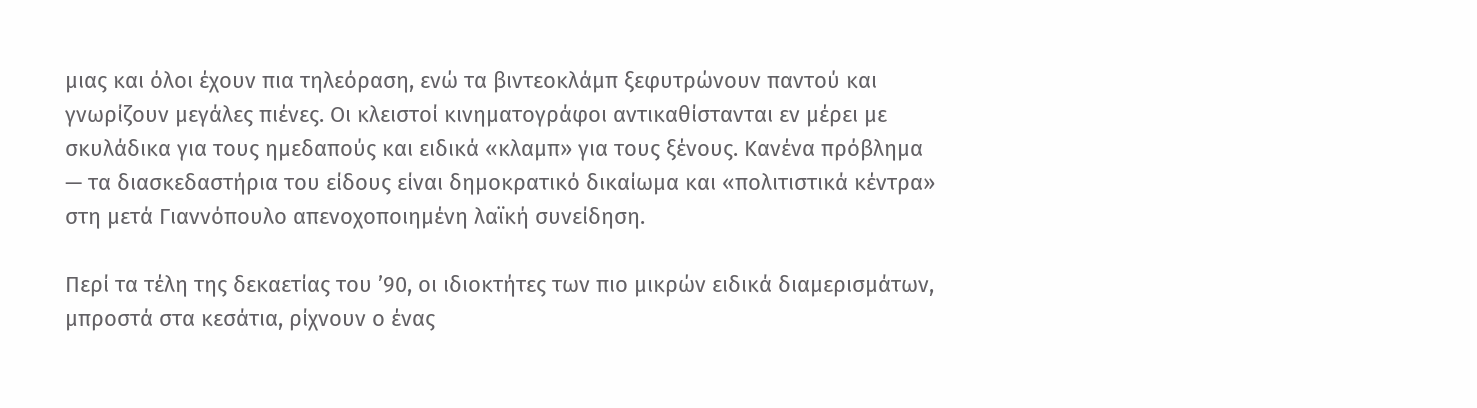μιας και όλοι έχουν πια τηλεόραση, ενώ τα βιντεοκλάμπ ξεφυτρώνουν παντού και γνωρίζουν μεγάλες πιένες. Οι κλειστοί κινηματογράφοι αντικαθίστανται εν μέρει με σκυλάδικα για τους ημεδαπούς και ειδικά «κλαμπ» για τους ξένους. Κανένα πρόβλημα — τα διασκεδαστήρια του είδους είναι δημοκρατικό δικαίωμα και «πολιτιστικά κέντρα» στη μετά Γιαννόπουλο απενοχοποιημένη λαϊκή συνείδηση.

Περί τα τέλη της δεκαετίας του ’90, οι ιδιοκτήτες των πιο μικρών ειδικά διαμερισμάτων, μπροστά στα κεσάτια, ρίχνουν ο ένας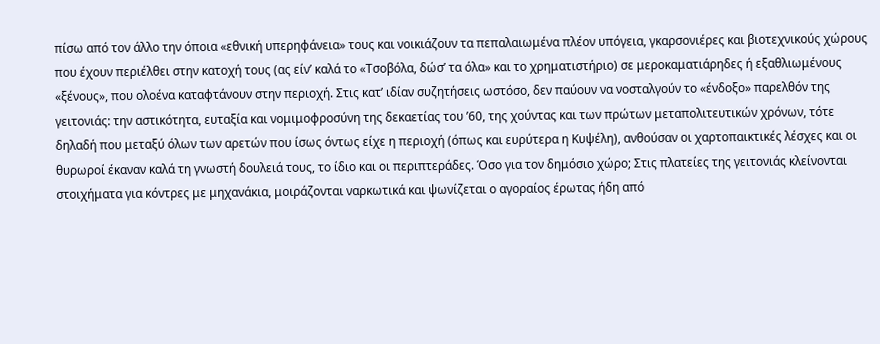πίσω από τον άλλο την όποια «εθνική υπερηφάνεια» τους και νοικιάζουν τα πεπαλαιωμένα πλέον υπόγεια, γκαρσονιέρες και βιοτεχνικούς χώρους που έχουν περιέλθει στην κατοχή τους (ας είν’ καλά το «Τσοβόλα, δώσ’ τα όλα» και το χρηματιστήριο) σε μεροκαματιάρηδες ή εξαθλιωμένους «ξένους», που ολοένα καταφτάνουν στην περιοχή. Στις κατ’ ιδίαν συζητήσεις ωστόσο, δεν παύουν να νοσταλγούν το «ένδοξο» παρελθόν της γειτονιάς: την αστικότητα, ευταξία και νομιμοφροσύνη της δεκαετίας του ’60, της χούντας και των πρώτων μεταπολιτευτικών χρόνων, τότε δηλαδή που μεταξύ όλων των αρετών που ίσως όντως είχε η περιοχή (όπως και ευρύτερα η Κυψέλη), ανθούσαν οι χαρτοπαικτικές λέσχες και οι θυρωροί έκαναν καλά τη γνωστή δουλειά τους, το ίδιο και οι περιπτεράδες. Όσο για τον δημόσιο χώρο; Στις πλατείες της γειτονιάς κλείνονται στοιχήματα για κόντρες με μηχανάκια, μοιράζονται ναρκωτικά και ψωνίζεται ο αγοραίος έρωτας ήδη από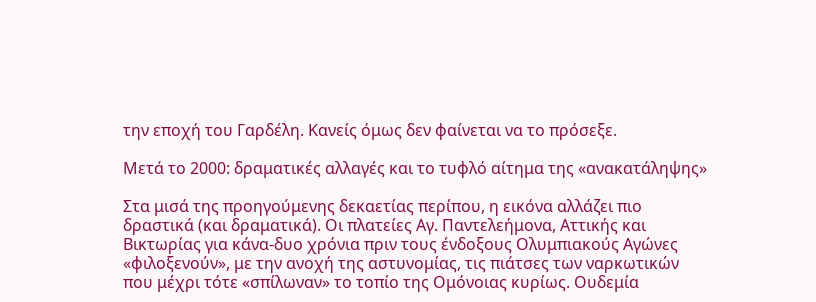την εποχή του Γαρδέλη. Κανείς όμως δεν φαίνεται να το πρόσεξε.

Μετά το 2000: δραματικές αλλαγές και το τυφλό αίτημα της «ανακατάληψης»

Στα μισά της προηγούμενης δεκαετίας περίπου, η εικόνα αλλάζει πιο δραστικά (και δραματικά). Οι πλατείες Αγ. Παντελεήμονα, Αττικής και Βικτωρίας για κάνα-δυο χρόνια πριν τους ένδοξους Ολυμπιακούς Αγώνες «φιλοξενούν», με την ανοχή της αστυνομίας, τις πιάτσες των ναρκωτικών που μέχρι τότε «σπίλωναν» το τοπίο της Ομόνοιας κυρίως. Ουδεμία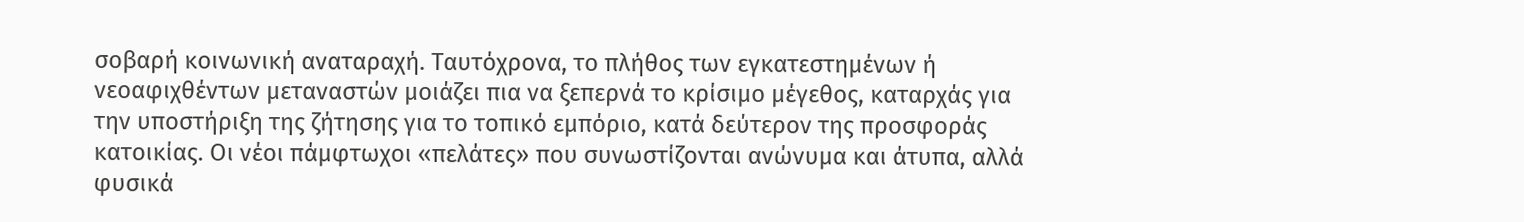σοβαρή κοινωνική αναταραχή. Ταυτόχρονα, το πλήθος των εγκατεστημένων ή νεοαφιχθέντων μεταναστών μοιάζει πια να ξεπερνά το κρίσιμο μέγεθος, καταρχάς για την υποστήριξη της ζήτησης για το τοπικό εμπόριο, κατά δεύτερον της προσφοράς κατοικίας. Οι νέοι πάμφτωχοι «πελάτες» που συνωστίζονται ανώνυμα και άτυπα, αλλά φυσικά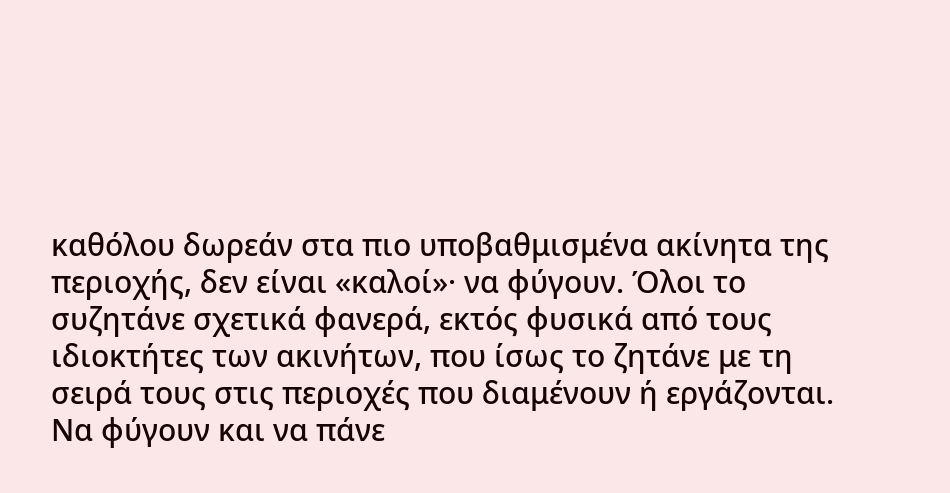καθόλου δωρεάν στα πιο υποβαθμισμένα ακίνητα της περιοχής, δεν είναι «καλοί»· να φύγουν. Όλοι το συζητάνε σχετικά φανερά, εκτός φυσικά από τους ιδιοκτήτες των ακινήτων, που ίσως το ζητάνε με τη σειρά τους στις περιοχές που διαμένουν ή εργάζονται. Να φύγουν και να πάνε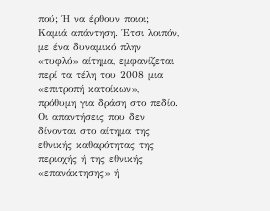πού; Ή να έρθουν ποιοι; Καμιά απάντηση. Έτσι λοιπόν, με ένα δυναμικό πλην «τυφλό» αίτημα, εμφανίζεται περί τα τέλη του 2008 μια «επιτροπή κατοίκων», πρόθυμη για δράση στο πεδίο. Οι απαντήσεις που δεν δίνονται στο αίτημα της εθνικής καθαρότητας της περιοχής ή της εθνικής «επανάκτησης» ή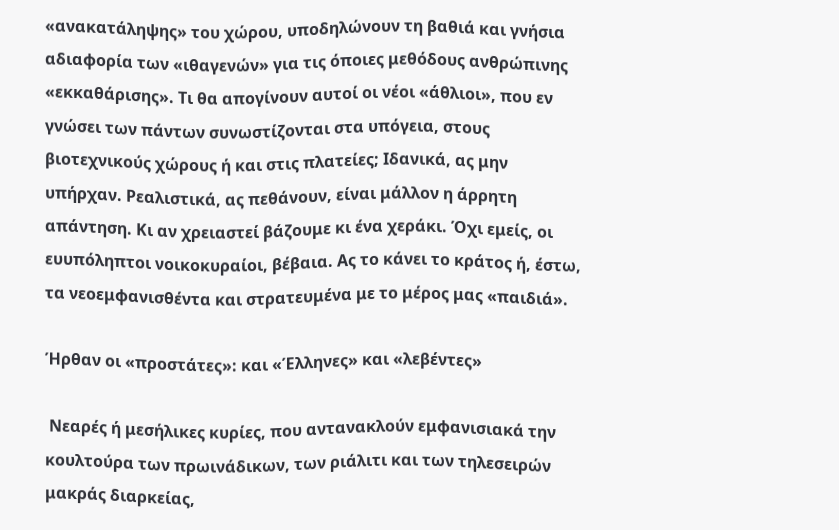«ανακατάληψης» του χώρου, υποδηλώνουν τη βαθιά και γνήσια αδιαφορία των «ιθαγενών» για τις όποιες μεθόδους ανθρώπινης «εκκαθάρισης». Τι θα απογίνουν αυτοί οι νέοι «άθλιοι», που εν γνώσει των πάντων συνωστίζονται στα υπόγεια, στους βιοτεχνικούς χώρους ή και στις πλατείες; Ιδανικά, ας μην υπήρχαν. Ρεαλιστικά, ας πεθάνουν, είναι μάλλον η άρρητη απάντηση. Κι αν χρειαστεί βάζουμε κι ένα χεράκι. Όχι εμείς, οι ευυπόληπτοι νοικοκυραίοι, βέβαια. Ας το κάνει το κράτος ή, έστω, τα νεοεμφανισθέντα και στρατευμένα με το μέρος μας «παιδιά».

Ήρθαν οι «προστάτες»: και «Έλληνες» και «λεβέντες»

 Νεαρές ή μεσήλικες κυρίες, που αντανακλούν εμφανισιακά την κουλτούρα των πρωινάδικων, των ριάλιτι και των τηλεσειρών μακράς διαρκείας,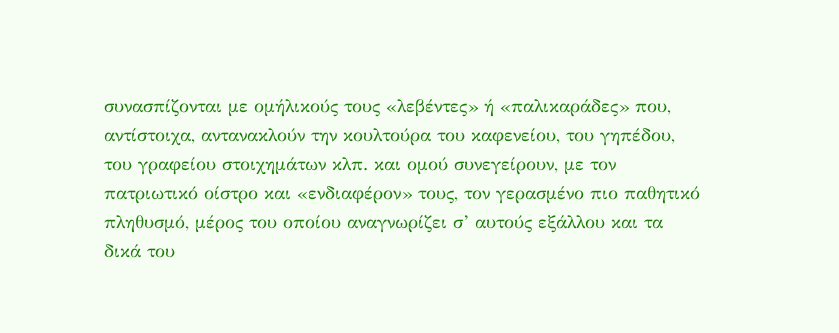συνασπίζονται με ομήλικούς τους «λεβέντες» ή «παλικαράδες» που, αντίστοιχα, αντανακλούν την κουλτούρα του καφενείου, του γηπέδου, του γραφείου στοιχημάτων κλπ. και ομού συνεγείρουν, με τον πατριωτικό οίστρο και «ενδιαφέρον» τους, τον γερασμένο πιο παθητικό πληθυσμό, μέρος του οποίου αναγνωρίζει σ’ αυτούς εξάλλου και τα δικά του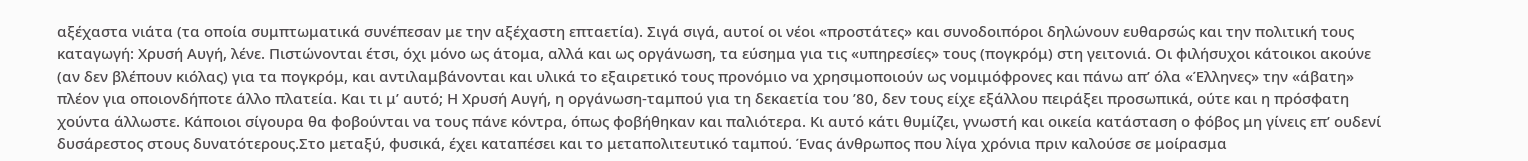αξέχαστα νιάτα (τα οποία συμπτωματικά συνέπεσαν με την αξέχαστη επταετία). Σιγά σιγά, αυτοί οι νέοι «προστάτες» και συνοδοιπόροι δηλώνουν ευθαρσώς και την πολιτική τους καταγωγή: Χρυσή Αυγή, λένε. Πιστώνονται έτσι, όχι μόνο ως άτομα, αλλά και ως οργάνωση, τα εύσημα για τις «υπηρεσίες» τους (πογκρόμ) στη γειτονιά. Οι φιλήσυχοι κάτοικοι ακούνε (αν δεν βλέπουν κιόλας) για τα πογκρόμ, και αντιλαμβάνονται και υλικά το εξαιρετικό τους προνόμιο να χρησιμοποιούν ως νομιμόφρονες και πάνω απ’ όλα «Έλληνες» την «άβατη» πλέον για οποιονδήποτε άλλο πλατεία. Και τι μ’ αυτό; Η Χρυσή Αυγή, η οργάνωση-ταμπού για τη δεκαετία του ’80, δεν τους είχε εξάλλου πειράξει προσωπικά, ούτε και η πρόσφατη χούντα άλλωστε. Κάποιοι σίγουρα θα φοβούνται να τους πάνε κόντρα, όπως φοβήθηκαν και παλιότερα. Κι αυτό κάτι θυμίζει, γνωστή και οικεία κατάσταση ο φόβος μη γίνεις επ’ ουδενί δυσάρεστος στους δυνατότερους.Στο μεταξύ, φυσικά, έχει καταπέσει και το μεταπολιτευτικό ταμπού. Ένας άνθρωπος που λίγα χρόνια πριν καλούσε σε μοίρασμα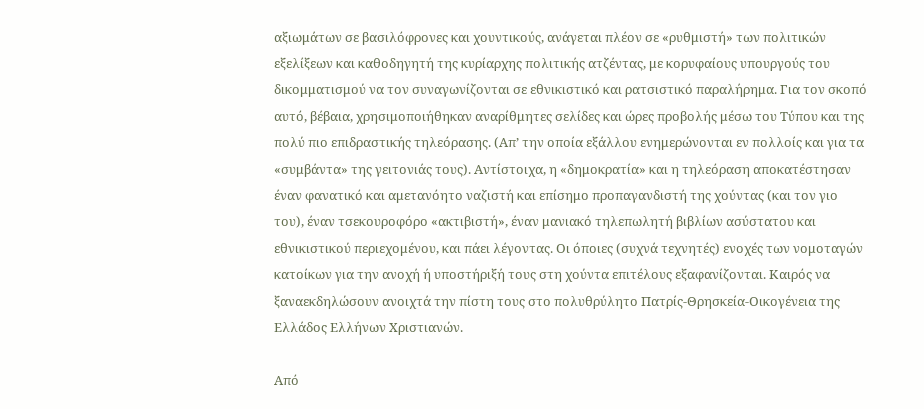αξιωμάτων σε βασιλόφρονες και χουντικούς, ανάγεται πλέον σε «ρυθμιστή» των πολιτικών εξελίξεων και καθοδηγητή της κυρίαρχης πολιτικής ατζέντας, με κορυφαίους υπουργούς του δικομματισμού να τον συναγωνίζονται σε εθνικιστικό και ρατσιστικό παραλήρημα. Για τον σκοπό αυτό, βέβαια, χρησιμοποιήθηκαν αναρίθμητες σελίδες και ώρες προβολής μέσω του Τύπου και της πολύ πιο επιδραστικής τηλεόρασης. (Απ’ την οποία εξάλλου ενημερώνονται εν πολλοίς και για τα «συμβάντα» της γειτονιάς τους). Αντίστοιχα, η «δημοκρατία» και η τηλεόραση αποκατέστησαν έναν φανατικό και αμετανόητο ναζιστή και επίσημο προπαγανδιστή της χούντας (και τον γιο του), έναν τσεκουροφόρο «ακτιβιστή», έναν μανιακό τηλεπωλητή βιβλίων ασύστατου και εθνικιστικού περιεχομένου, και πάει λέγοντας. Οι όποιες (συχνά τεχνητές) ενοχές των νομοταγών κατοίκων για την ανοχή ή υποστήριξή τους στη χούντα επιτέλους εξαφανίζονται. Καιρός να ξαναεκδηλώσουν ανοιχτά την πίστη τους στο πολυθρύλητο Πατρίς-Θρησκεία-Οικογένεια της Ελλάδος Ελλήνων Χριστιανών.

Από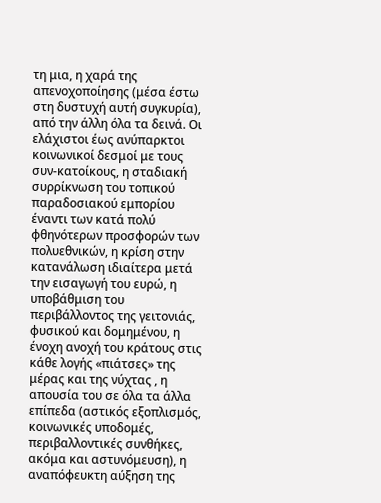τη μια, η χαρά της απενοχοποίησης (μέσα έστω στη δυστυχή αυτή συγκυρία), από την άλλη όλα τα δεινά. Οι ελάχιστοι έως ανύπαρκτοι κοινωνικοί δεσμοί με τους συν-κατοίκους, η σταδιακή συρρίκνωση του τοπικού παραδοσιακού εμπορίου έναντι των κατά πολύ φθηνότερων προσφορών των πολυεθνικών, η κρίση στην κατανάλωση ιδιαίτερα μετά την εισαγωγή του ευρώ, η υποβάθμιση του περιβάλλοντος της γειτονιάς, φυσικού και δομημένου, η ένοχη ανοχή του κράτους στις κάθε λογής «πιάτσες» της μέρας και της νύχτας , η απουσία του σε όλα τα άλλα επίπεδα (αστικός εξοπλισμός, κοινωνικές υποδομές, περιβαλλοντικές συνθήκες, ακόμα και αστυνόμευση), η αναπόφευκτη αύξηση της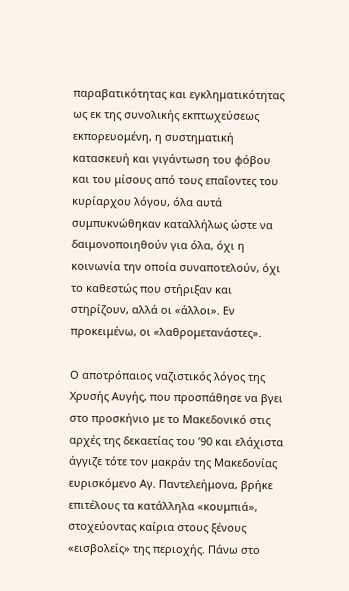παραβατικότητας και εγκληματικότητας ως εκ της συνολικής εκπτωχεύσεως εκπορευομένη, η συστηματική κατασκευή και γιγάντωση του φόβου και του μίσους από τους επαΐοντες του κυρίαρχου λόγου, όλα αυτά συμπυκνώθηκαν καταλλήλως ώστε να δαιμονοποιηθούν για όλα, όχι η κοινωνία την οποία συναποτελούν, όχι το καθεστώς που στήριξαν και στηρίζουν, αλλά οι «άλλοι». Εν προκειμένω, οι «λαθρομετανάστες».

Ο αποτρόπαιος ναζιστικός λόγος της Χρυσής Αυγής, που προσπάθησε να βγει στο προσκήνιο με το Μακεδονικό στις αρχές της δεκαετίας του ’90 και ελάχιστα άγγιζε τότε τον μακράν της Μακεδονίας ευρισκόμενο Αγ. Παντελεήμονα, βρήκε επιτέλους τα κατάλληλα «κουμπιά», στοχεύοντας καίρια στους ξένους «εισβολείς» της περιοχής. Πάνω στο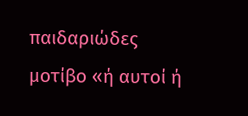παιδαριώδες μοτίβο «ή αυτοί ή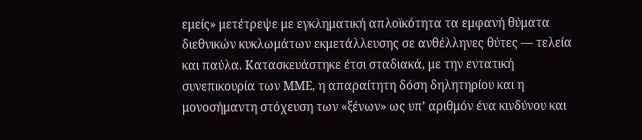εμείς» μετέτρεψε με εγκληματική απλοϊκότητα τα εμφανή θύματα διεθνικών κυκλωμάτων εκμετάλλευσης σε ανθέλληνες θύτες — τελεία και παύλα. Κατασκευάστηκε έτσι σταδιακά, με την εντατική συνεπικουρία των ΜΜΕ, η απαραίτητη δόση δηλητηρίου και η μονοσήμαντη στόχευση των «ξένων» ως υπ’ αριθμόν ένα κινδύνου και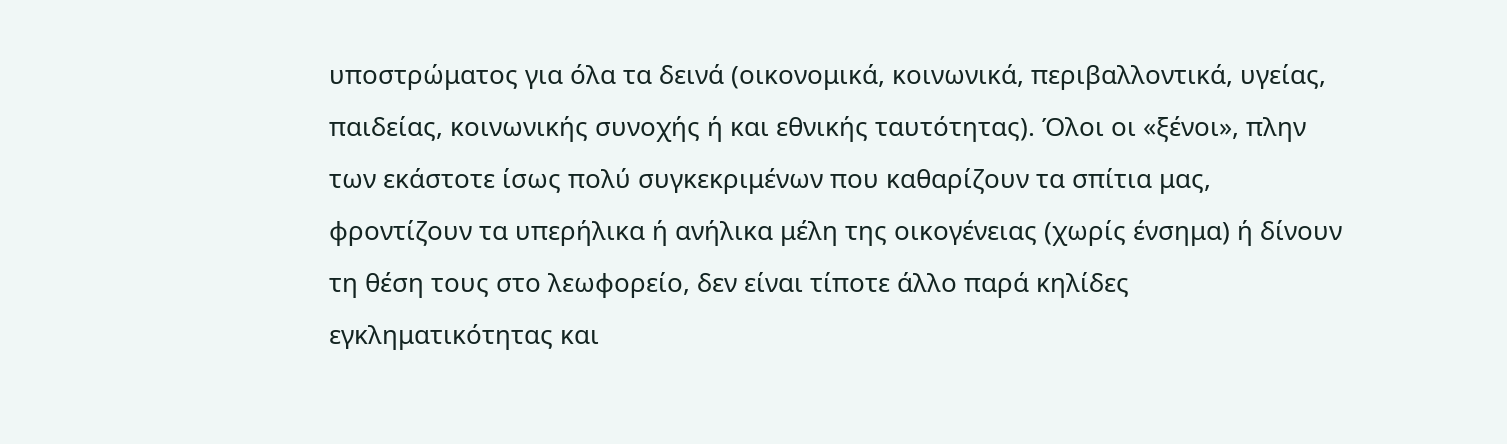υποστρώματος για όλα τα δεινά (οικονομικά, κοινωνικά, περιβαλλοντικά, υγείας, παιδείας, κοινωνικής συνοχής ή και εθνικής ταυτότητας). Όλοι οι «ξένοι», πλην των εκάστοτε ίσως πολύ συγκεκριμένων που καθαρίζουν τα σπίτια μας, φροντίζουν τα υπερήλικα ή ανήλικα μέλη της οικογένειας (χωρίς ένσημα) ή δίνουν τη θέση τους στο λεωφορείο, δεν είναι τίποτε άλλο παρά κηλίδες εγκληματικότητας και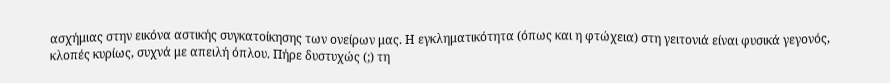ασχήμιας στην εικόνα αστικής συγκατοίκησης των ονείρων μας. Η εγκληματικότητα (όπως και η φτώχεια) στη γειτονιά είναι φυσικά γεγονός, κλοπές κυρίως, συχνά με απειλή όπλου. Πήρε δυστυχώς (;) τη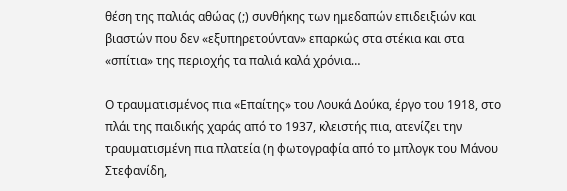θέση της παλιάς αθώας (;) συνθήκης των ημεδαπών επιδειξιών και βιαστών που δεν «εξυπηρετούνταν» επαρκώς στα στέκια και στα «σπίτια» της περιοχής τα παλιά καλά χρόνια…

Ο τραυματισμένος πια «Επαίτης» του Λουκά Δούκα, έργο του 1918, στο πλάι της παιδικής χαράς από το 1937, κλειστής πια, ατενίζει την τραυματισμένη πια πλατεία (η φωτογραφία από το μπλογκ του Μάνου Στεφανίδη,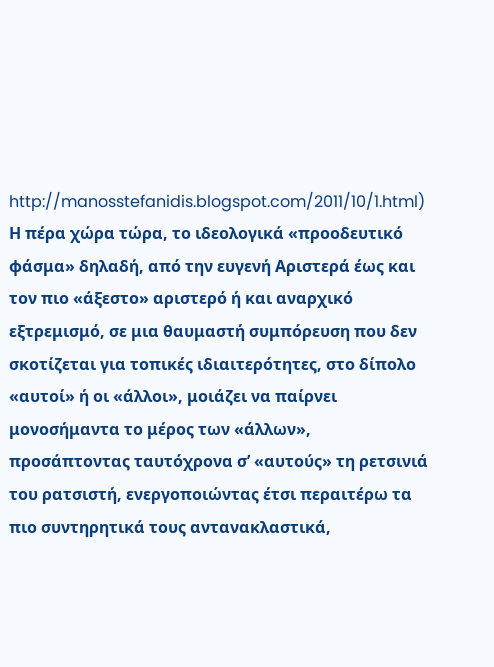http://manosstefanidis.blogspot.com/2011/10/1.html)
Η πέρα χώρα τώρα, το ιδεολογικά «προοδευτικό φάσμα» δηλαδή, από την ευγενή Αριστερά έως και τον πιο «άξεστο» αριστερό ή και αναρχικό εξτρεμισμό, σε μια θαυμαστή συμπόρευση που δεν σκοτίζεται για τοπικές ιδιαιτερότητες, στο δίπολο «αυτοί» ή οι «άλλοι», μοιάζει να παίρνει μονοσήμαντα το μέρος των «άλλων», προσάπτοντας ταυτόχρονα σ’ «αυτούς» τη ρετσινιά του ρατσιστή, ενεργοποιώντας έτσι περαιτέρω τα πιο συντηρητικά τους αντανακλαστικά,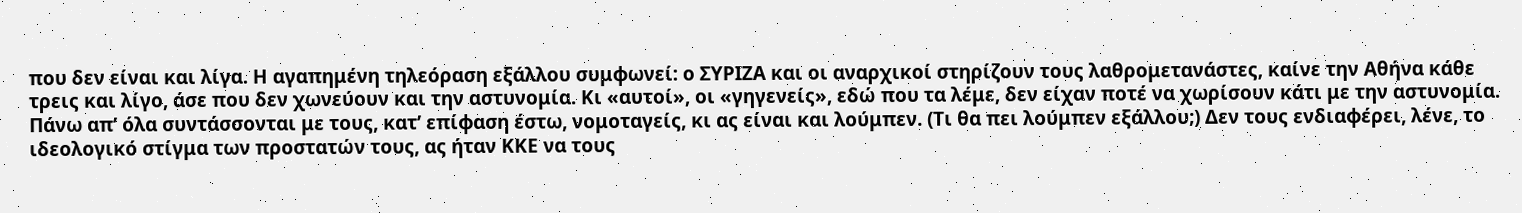που δεν είναι και λίγα. Η αγαπημένη τηλεόραση εξάλλου συμφωνεί: ο ΣΥΡΙΖΑ και οι αναρχικοί στηρίζουν τους λαθρομετανάστες, καίνε την Αθήνα κάθε τρεις και λίγο, άσε που δεν χωνεύουν και την αστυνομία. Κι «αυτοί», οι «γηγενείς», εδώ που τα λέμε, δεν είχαν ποτέ να χωρίσουν κάτι με την αστυνομία. Πάνω απ’ όλα συντάσσονται με τους, κατ’ επίφαση έστω, νομοταγείς, κι ας είναι και λούμπεν. (Τι θα πει λούμπεν εξάλλου;) Δεν τους ενδιαφέρει, λένε, το ιδεολογικό στίγμα των προστατών τους, ας ήταν ΚΚΕ να τους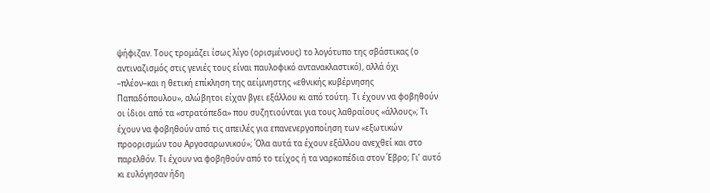ψήφιζαν. Τους τρομάζει ίσως λίγο (ορισμένους) το λογότυπο της σβάστικας (ο αντιναζισμός στις γενιές τους είναι παυλοφικό αντανακλαστικό), αλλά όχι –πλέον–και η θετική επίκληση της αείμνηστης «εθνικής κυβέρνησης Παπαδόπουλου», αλώβητοι είχαν βγει εξάλλου κι από τούτη. Τι έχουν να φοβηθούν οι ίδιοι από τα «στρατόπεδα» που συζητιούνται για τους λαθραίους «άλλους»; Τι έχουν να φοβηθούν από τις απειλές για επανενεργοποίηση των «εξωτικών προορισμών του Αργοσαρωνικού»; Όλα αυτά τα έχουν εξάλλου ανεχθεί και στο παρελθόν. Τι έχουν να φοβηθούν από το τείχος ή τα ναρκοπέδια στον Έβρο; Γι’ αυτό κι ευλόγησαν ήδη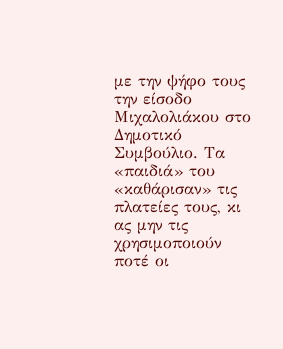με την ψήφο τους την είσοδο Μιχαλολιάκου στο Δημοτικό Συμβούλιο. Τα «παιδιά» του «καθάρισαν» τις πλατείες τους, κι ας μην τις χρησιμοποιούν ποτέ οι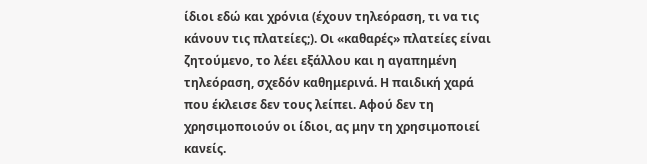ίδιοι εδώ και χρόνια (έχουν τηλεόραση, τι να τις κάνουν τις πλατείες;). Οι «καθαρές» πλατείες είναι ζητούμενο, το λέει εξάλλου και η αγαπημένη τηλεόραση, σχεδόν καθημερινά. Η παιδική χαρά που έκλεισε δεν τους λείπει. Αφού δεν τη χρησιμοποιούν οι ίδιοι, ας μην τη χρησιμοποιεί κανείς.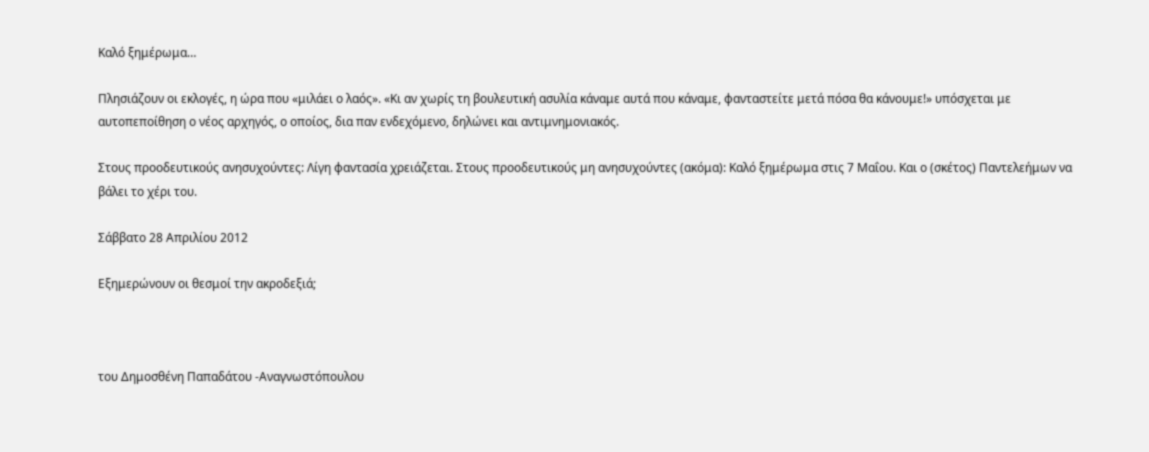Καλό ξημέρωμα…

Πλησιάζουν οι εκλογές, η ώρα που «μιλάει ο λαός». «Κι αν χωρίς τη βουλευτική ασυλία κάναμε αυτά που κάναμε, φανταστείτε μετά πόσα θα κάνουμε!» υπόσχεται με αυτοπεποίθηση ο νέος αρχηγός, ο οποίος, δια παν ενδεχόμενο, δηλώνει και αντιμνημονιακός.

Στους προοδευτικούς ανησυχούντες: Λίγη φαντασία χρειάζεται. Στους προοδευτικούς μη ανησυχούντες (ακόμα): Καλό ξημέρωμα στις 7 Μαΐου. Και ο (σκέτος) Παντελεήμων να βάλει το χέρι του.

Σάββατο 28 Απριλίου 2012

Εξημερώνουν οι θεσμοί την ακροδεξιά;



του Δημοσθένη Παπαδάτου -Αναγνωστόπουλου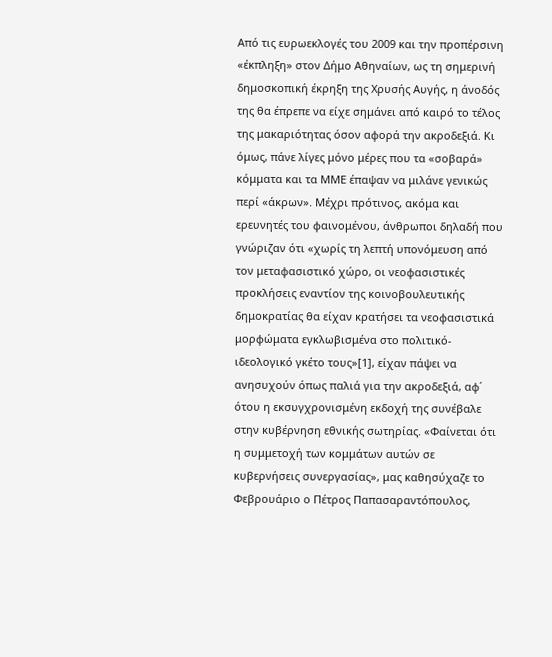Από τις ευρωεκλογές του 2009 και την προπέρσινη «έκπληξη» στον Δήμο Αθηναίων, ως τη σημερινή δημοσκοπική έκρηξη της Χρυσής Αυγής, η άνοδός της θα έπρεπε να είχε σημάνει από καιρό το τέλος της μακαριότητας όσον αφορά την ακροδεξιά. Κι όμως, πάνε λίγες μόνο μέρες που τα «σοβαρά» κόμματα και τα ΜΜΕ έπαψαν να μιλάνε γενικώς περί «άκρων». Μέχρι πρότινος, ακόμα και ερευνητές του φαινομένου, άνθρωποι δηλαδή που γνώριζαν ότι «χωρίς τη λεπτή υπονόμευση από τον μεταφασιστικό χώρο, οι νεοφασιστικές προκλήσεις εναντίον της κοινοβουλευτικής δημοκρατίας θα είχαν κρατήσει τα νεοφασιστικά μορφώματα εγκλωβισμένα στο πολιτικό-ιδεολογικό γκέτο τους»[1], είχαν πάψει να ανησυχούν όπως παλιά για την ακροδεξιά, αφ΄ ότου η εκσυγχρονισμένη εκδοχή της συνέβαλε στην κυβέρνηση εθνικής σωτηρίας. «Φαίνεται ότι η συμμετοχή των κομμάτων αυτών σε κυβερνήσεις συνεργασίας», μας καθησύχαζε το Φεβρουάριο ο Πέτρος Παπασαραντόπουλος,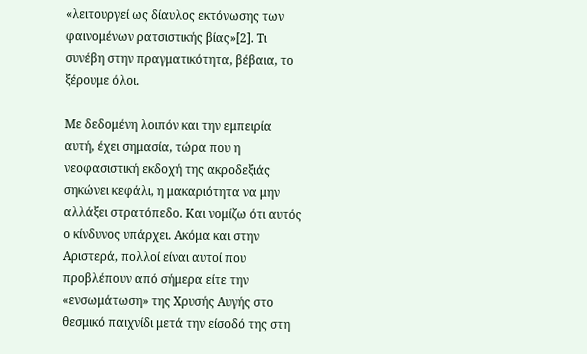«λειτουργεί ως δίαυλος εκτόνωσης των φαινομένων ρατσιστικής βίας»[2]. Τι συνέβη στην πραγματικότητα, βέβαια, το ξέρουμε όλοι.

Με δεδομένη λοιπόν και την εμπειρία αυτή, έχει σημασία, τώρα που η νεοφασιστική εκδοχή της ακροδεξιάς σηκώνει κεφάλι, η μακαριότητα να μην αλλάξει στρατόπεδο. Και νομίζω ότι αυτός ο κίνδυνος υπάρχει. Ακόμα και στην Αριστερά, πολλοί είναι αυτοί που προβλέπουν από σήμερα είτε την «ενσωμάτωση» της Χρυσής Αυγής στο θεσμικό παιχνίδι μετά την είσοδό της στη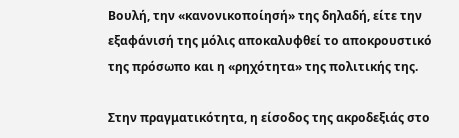Βουλή, την «κανονικοποίησή» της δηλαδή, είτε την εξαφάνισή της μόλις αποκαλυφθεί το αποκρουστικό της πρόσωπο και η «ρηχότητα» της πολιτικής της.

Στην πραγματικότητα, η είσοδος της ακροδεξιάς στο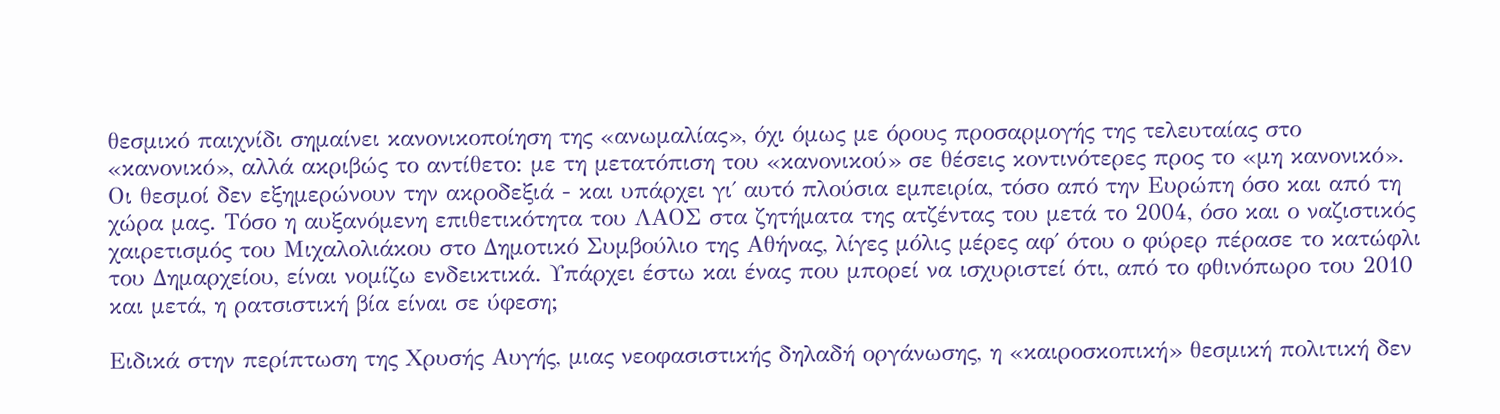θεσμικό παιχνίδι σημαίνει κανονικοποίηση της «ανωμαλίας», όχι όμως με όρους προσαρμογής της τελευταίας στο «κανονικό», αλλά ακριβώς το αντίθετο: με τη μετατόπιση του «κανονικού» σε θέσεις κοντινότερες προς το «μη κανονικό». Οι θεσμοί δεν εξημερώνουν την ακροδεξιά - και υπάρχει γι΄ αυτό πλούσια εμπειρία, τόσο από την Ευρώπη όσο και από τη χώρα μας. Τόσο η αυξανόμενη επιθετικότητα του ΛΑΟΣ στα ζητήματα της ατζέντας του μετά το 2004, όσο και ο ναζιστικός χαιρετισμός του Μιχαλολιάκου στο Δημοτικό Συμβούλιο της Αθήνας, λίγες μόλις μέρες αφ΄ ότου ο φύρερ πέρασε το κατώφλι του Δημαρχείου, είναι νομίζω ενδεικτικά. Υπάρχει έστω και ένας που μπορεί να ισχυριστεί ότι, από το φθινόπωρο του 2010 και μετά, η ρατσιστική βία είναι σε ύφεση;

Ειδικά στην περίπτωση της Χρυσής Αυγής, μιας νεοφασιστικής δηλαδή οργάνωσης, η «καιροσκοπική» θεσμική πολιτική δεν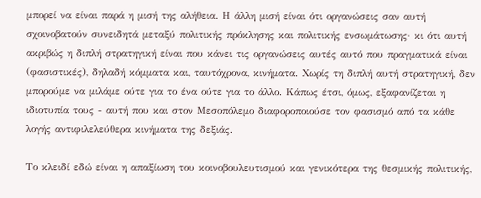μπορεί να είναι παρά η μισή της αλήθεια. Η άλλη μισή είναι ότι οργανώσεις σαν αυτή σχοινοβατούν συνειδητά μεταξύ πολιτικής πρόκλησης και πολιτικής ενσωμάτωσης· κι ότι αυτή ακριβώς η διπλή στρατηγική είναι που κάνει τις οργανώσεις αυτές αυτό που πραγματικά είναι (φασιστικές), δηλαδή κόμματα και, ταυτόχρονα, κινήματα. Χωρίς τη διπλή αυτή στρατηγική, δεν μπορούμε να μιλάμε ούτε για το ένα ούτε για το άλλο. Κάπως έτσι, όμως, εξαφανίζεται η ιδιοτυπία τους - αυτή που και στον Μεσοπόλεμο διαφοροποιούσε τον φασισμό από τα κάθε λογής αντιφιλελεύθερα κινήματα της δεξιάς.

Το κλειδί εδώ είναι η απαξίωση του κοινοβουλευτισμού και γενικότερα της θεσμικής πολιτικής,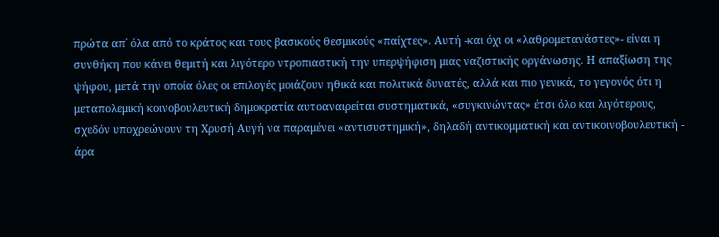πρώτα απ΄ όλα από το κράτος και τους βασικούς θεσμικούς «παίχτες». Αυτή -και όχι οι «λαθρομετανάστες»- είναι η συνθήκη που κάνει θεμιτή και λιγότερο ντροπιαστική την υπερψήφιση μιας ναζιστικής οργάνωσης. Η απαξίωση της ψήφου, μετά την οποία όλες οι επιλογές μοιάζουν ηθικά και πολιτικά δυνατές, αλλά και πιο γενικά, το γεγονός ότι η μεταπολεμική κοινοβουλευτική δημοκρατία αυτοαναιρείται συστηματικά, «συγκινώντας» έτσι όλο και λιγότερους, σχεδόν υποχρεώνουν τη Χρυσή Αυγή να παραμένει «αντισυστημική», δηλαδή αντικομματική και αντικοινοβουλευτική - άρα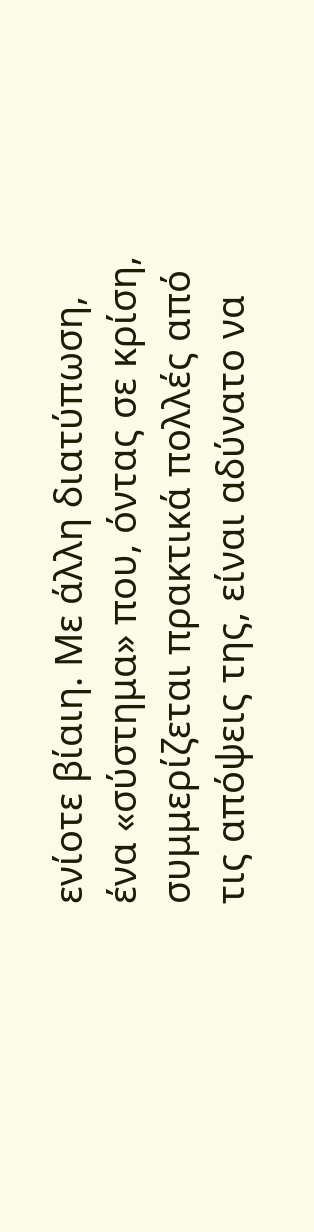ενίοτε βίαιη. Με άλλη διατύπωση, ένα «σύστημα» που, όντας σε κρίση, συμμερίζεται πρακτικά πολλές από τις απόψεις της, είναι αδύνατο να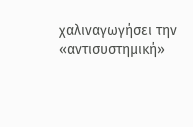χαλιναγωγήσει την «αντισυστημική»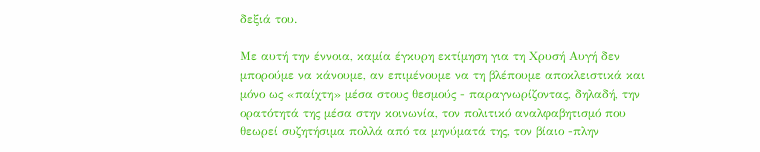δεξιά του.

Με αυτή την έννοια, καμία έγκυρη εκτίμηση για τη Χρυσή Αυγή δεν μπορούμε να κάνουμε, αν επιμένουμε να τη βλέπουμε αποκλειστικά και μόνο ως «παίχτη» μέσα στους θεσμούς - παραγνωρίζοντας, δηλαδή, την ορατότητά της μέσα στην κοινωνία, τον πολιτικό αναλφαβητισμό που θεωρεί συζητήσιμα πολλά από τα μηνύματά της, τον βίαιο -πλην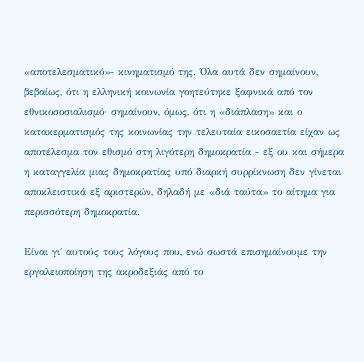«αποτελεσματικό»- κινηματισμό της. Όλα αυτά δεν σημαίνουν, βεβαίως, ότι η ελληνική κοινωνία γοητεύτηκε ξαφνικά από τον εθνικοσοσιαλισμό· σημαίνουν, όμως, ότι η «διάπλαση» και ο κατακερματισμός της κοινωνίας την τελευταία εικοσαετία είχαν ως αποτέλεσμα τον εθισμό στη λιγότερη δημοκρατία - εξ ου και σήμερα η καταγγελία μιας δημοκρατίας υπό διαρκή συρρίκνωση δεν γίνεται αποκλειστικά εξ αριστερών, δηλαδή με «διά ταύτα» το αίτημα για περισσότερη δημοκρατία.

Είναι γι΄ αυτούς τους λόγους που, ενώ σωστά επισημαίνουμε την εργαλειοποίηση της ακροδεξιάς από το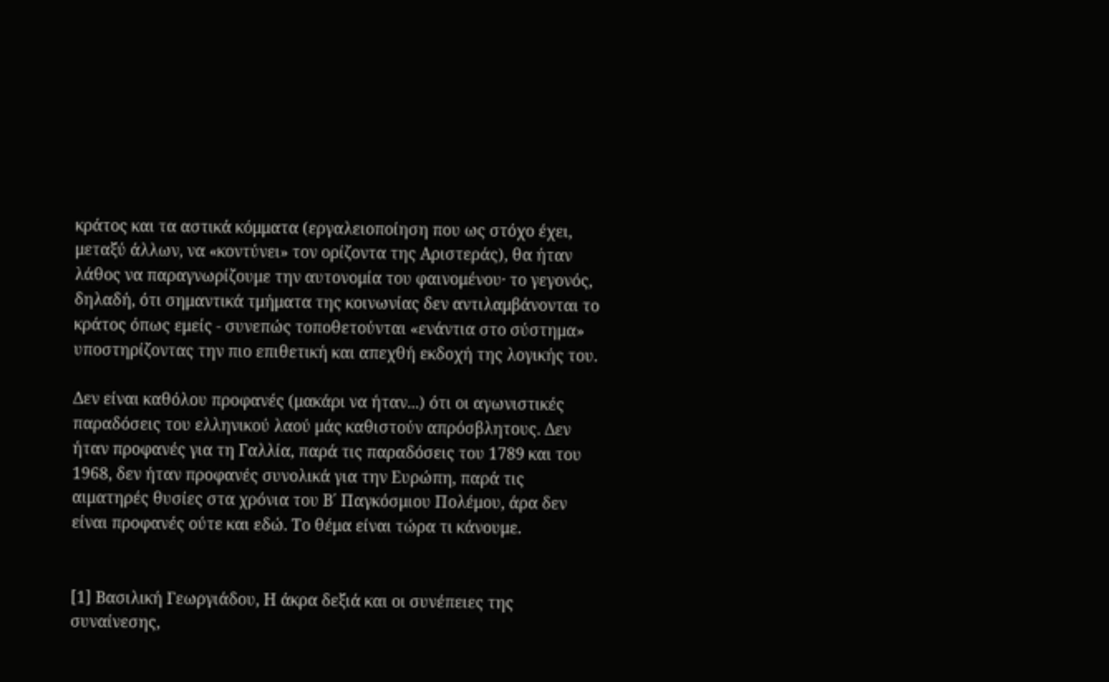κράτος και τα αστικά κόμματα (εργαλειοποίηση που ως στόχο έχει, μεταξύ άλλων, να «κοντύνει» τον ορίζοντα της Αριστεράς), θα ήταν λάθος να παραγνωρίζουμε την αυτονομία του φαινομένου· το γεγονός, δηλαδή, ότι σημαντικά τμήματα της κοινωνίας δεν αντιλαμβάνονται το κράτος όπως εμείς - συνεπώς τοποθετούνται «ενάντια στο σύστημα» υποστηρίζοντας την πιο επιθετική και απεχθή εκδοχή της λογικής του.

Δεν είναι καθόλου προφανές (μακάρι να ήταν...) ότι οι αγωνιστικές παραδόσεις του ελληνικού λαού μάς καθιστούν απρόσβλητους. Δεν ήταν προφανές για τη Γαλλία, παρά τις παραδόσεις του 1789 και του 1968, δεν ήταν προφανές συνολικά για την Ευρώπη, παρά τις αιματηρές θυσίες στα χρόνια του Β΄ Παγκόσμιου Πολέμου, άρα δεν είναι προφανές ούτε και εδώ. Το θέμα είναι τώρα τι κάνουμε.


[1] Βασιλική Γεωργιάδου, Η άκρα δεξιά και οι συνέπειες της συναίνεσης,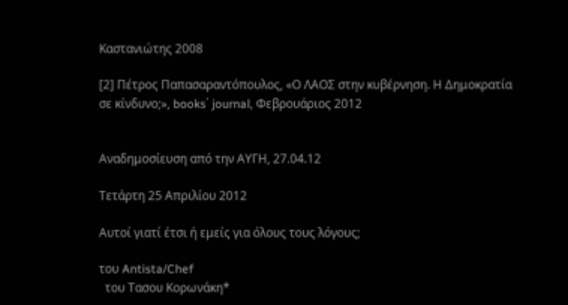Καστανιώτης 2008

[2] Πέτρος Παπασαραντόπουλος, «Ο ΛΑΟΣ στην κυβέρνηση. Η Δημοκρατία σε κίνδυνο;», books΄ journal, Φεβρουάριος 2012


Αναδημοσίευση από την ΑΥΓΗ, 27.04.12

Τετάρτη 25 Απριλίου 2012

Αυτοί γιατί έτσι ή εμείς για όλους τους λόγους;

του Antista/Chef
  του Τασου Κορωνάκη*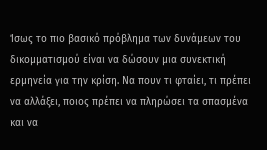Ίσως το πιο βασικό πρόβλημα των δυνάμεων του δικομματισμού είναι να δώσουν μια συνεκτική ερμηνεία για την κρίση. Να πουν τι φταίει, τι πρέπει να αλλάξει, ποιος πρέπει να πληρώσει τα σπασμένα και να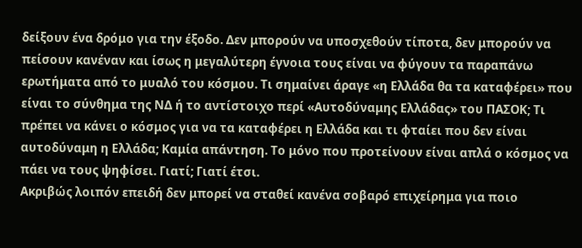δείξουν ένα δρόμο για την έξοδο. Δεν μπορούν να υποσχεθούν τίποτα, δεν μπορούν να πείσουν κανέναν και ίσως η μεγαλύτερη έγνοια τους είναι να φύγουν τα παραπάνω ερωτήματα από το μυαλό του κόσμου. Τι σημαίνει άραγε «η Ελλάδα θα τα καταφέρει» που είναι το σύνθημα της ΝΔ ή το αντίστοιχο περί «Αυτοδύναμης Ελλάδας» του ΠΑΣΟΚ; Τι πρέπει να κάνει ο κόσμος για να τα καταφέρει η Ελλάδα και τι φταίει που δεν είναι αυτοδύναμη η Ελλάδα; Καμία απάντηση. Το μόνο που προτείνουν είναι απλά ο κόσμος να πάει να τους ψηφίσει. Γιατί; Γιατί έτσι.
Ακριβώς λοιπόν επειδή δεν μπορεί να σταθεί κανένα σοβαρό επιχείρημα για ποιο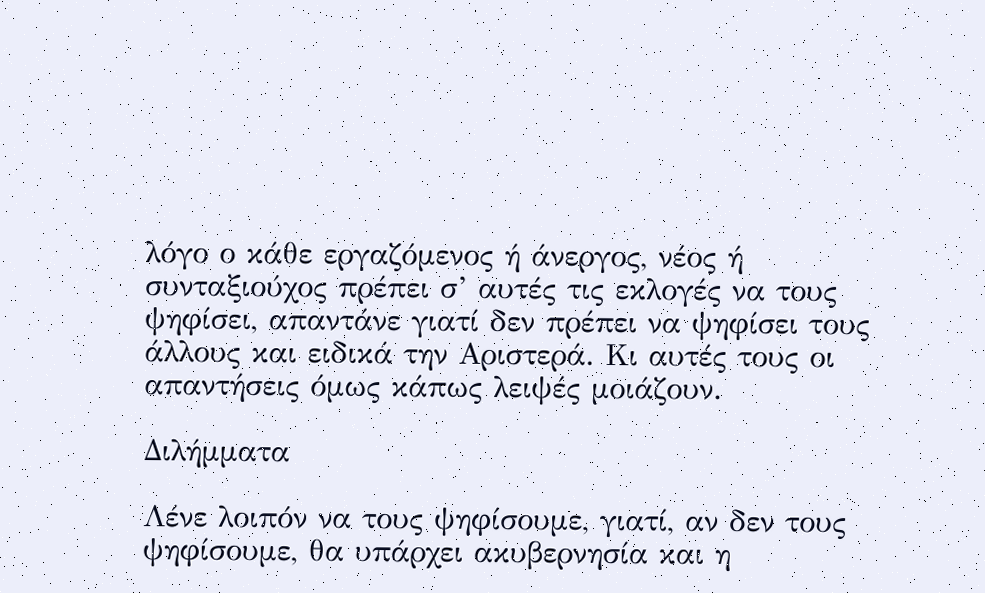λόγο ο κάθε εργαζόμενος ή άνεργος, νέος ή συνταξιούχος πρέπει σ’ αυτές τις εκλογές να τους ψηφίσει, απαντάνε γιατί δεν πρέπει να ψηφίσει τους άλλους και ειδικά την Αριστερά. Κι αυτές τους οι απαντήσεις όμως κάπως λειψές μοιάζουν.

Διλήμματα

Λένε λοιπόν να τους ψηφίσουμε, γιατί, αν δεν τους ψηφίσουμε, θα υπάρχει ακυβερνησία και η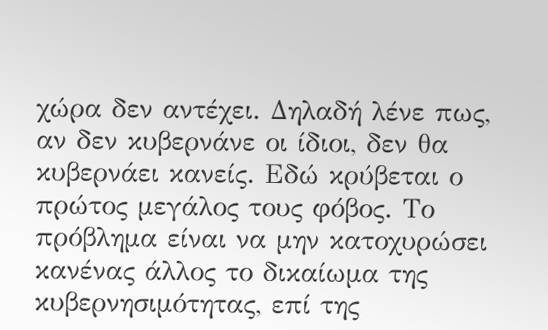χώρα δεν αντέχει. Δηλαδή λένε πως, αν δεν κυβερνάνε οι ίδιοι, δεν θα κυβερνάει κανείς. Εδώ κρύβεται ο πρώτος μεγάλος τους φόβος. Το πρόβλημα είναι να μην κατοχυρώσει κανένας άλλος το δικαίωμα της κυβερνησιμότητας, επί της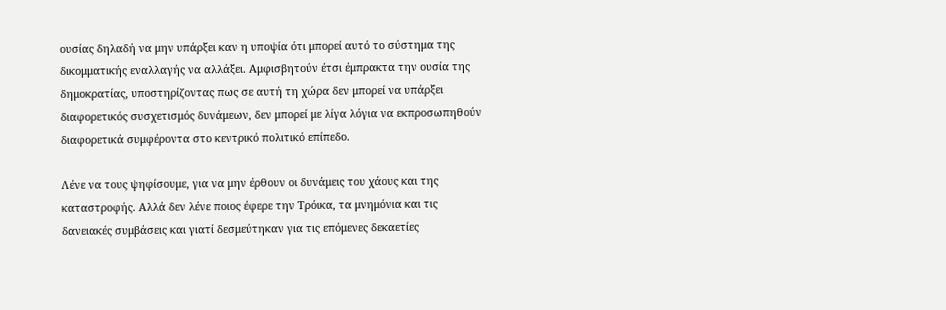ουσίας δηλαδή να μην υπάρξει καν η υποψία ότι μπορεί αυτό το σύστημα της δικομματικής εναλλαγής να αλλάξει. Αμφισβητούν έτσι έμπρακτα την ουσία της δημοκρατίας, υποστηρίζοντας πως σε αυτή τη χώρα δεν μπορεί να υπάρξει διαφορετικός συσχετισμός δυνάμεων, δεν μπορεί με λίγα λόγια να εκπροσωπηθούν διαφορετικά συμφέροντα στο κεντρικό πολιτικό επίπεδο.

Λένε να τους ψηφίσουμε, για να μην έρθουν οι δυνάμεις του χάους και της καταστροφής. Αλλά δεν λένε ποιος έφερε την Τρόικα, τα μνημόνια και τις δανειακές συμβάσεις και γιατί δεσμεύτηκαν για τις επόμενες δεκαετίες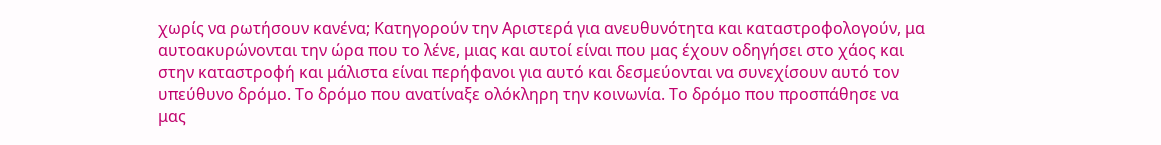χωρίς να ρωτήσουν κανένα; Κατηγορούν την Αριστερά για ανευθυνότητα και καταστροφολογούν, μα αυτοακυρώνονται την ώρα που το λένε, μιας και αυτοί είναι που μας έχουν οδηγήσει στο χάος και στην καταστροφή και μάλιστα είναι περήφανοι για αυτό και δεσμεύονται να συνεχίσουν αυτό τον υπεύθυνο δρόμο. Το δρόμο που ανατίναξε ολόκληρη την κοινωνία. Το δρόμο που προσπάθησε να μας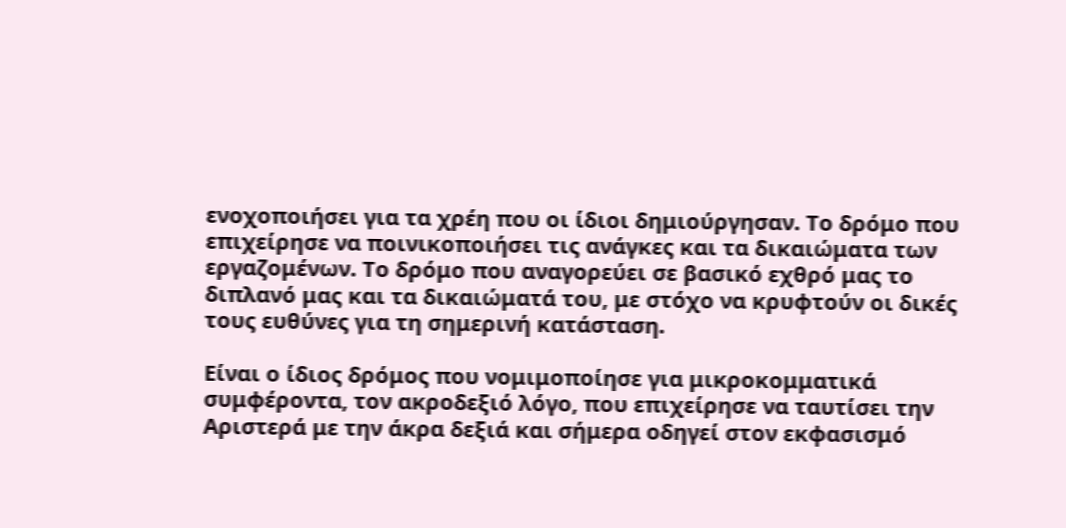ενοχοποιήσει για τα χρέη που οι ίδιοι δημιούργησαν. Το δρόμο που επιχείρησε να ποινικοποιήσει τις ανάγκες και τα δικαιώματα των εργαζομένων. Το δρόμο που αναγορεύει σε βασικό εχθρό μας το διπλανό μας και τα δικαιώματά του, με στόχο να κρυφτούν οι δικές τους ευθύνες για τη σημερινή κατάσταση.

Είναι ο ίδιος δρόμος που νομιμοποίησε για μικροκομματικά συμφέροντα, τον ακροδεξιό λόγο, που επιχείρησε να ταυτίσει την Αριστερά με την άκρα δεξιά και σήμερα οδηγεί στον εκφασισμό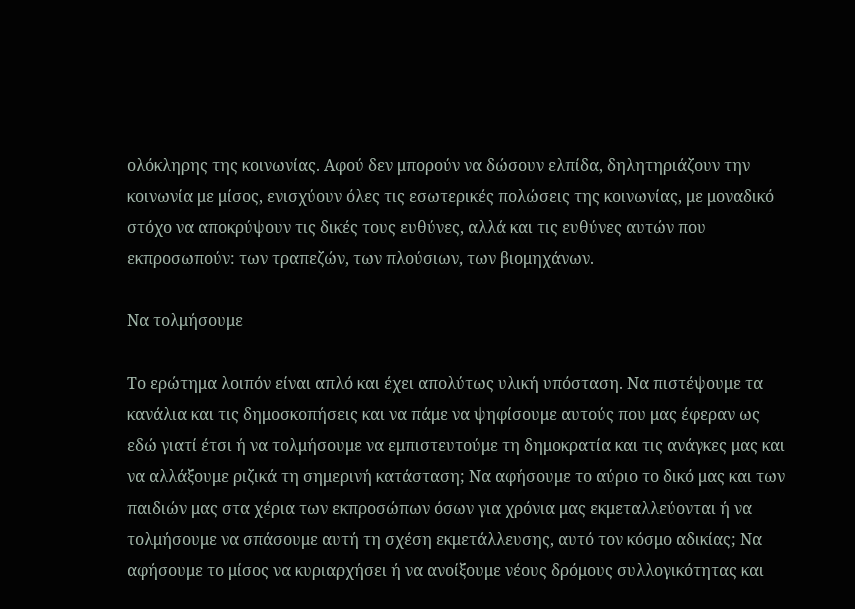ολόκληρης της κοινωνίας. Αφού δεν μπορούν να δώσουν ελπίδα, δηλητηριάζουν την κοινωνία με μίσος, ενισχύουν όλες τις εσωτερικές πολώσεις της κοινωνίας, με μοναδικό στόχο να αποκρύψουν τις δικές τους ευθύνες, αλλά και τις ευθύνες αυτών που εκπροσωπούν: των τραπεζών, των πλούσιων, των βιομηχάνων.

Να τολμήσουμε

Το ερώτημα λοιπόν είναι απλό και έχει απολύτως υλική υπόσταση. Να πιστέψουμε τα κανάλια και τις δημοσκοπήσεις και να πάμε να ψηφίσουμε αυτούς που μας έφεραν ως εδώ γιατί έτσι ή να τολμήσουμε να εμπιστευτούμε τη δημοκρατία και τις ανάγκες μας και να αλλάξουμε ριζικά τη σημερινή κατάσταση; Να αφήσουμε το αύριο το δικό μας και των παιδιών μας στα χέρια των εκπροσώπων όσων για χρόνια μας εκμεταλλεύονται ή να τολμήσουμε να σπάσουμε αυτή τη σχέση εκμετάλλευσης, αυτό τον κόσμο αδικίας; Να αφήσουμε το μίσος να κυριαρχήσει ή να ανοίξουμε νέους δρόμους συλλογικότητας και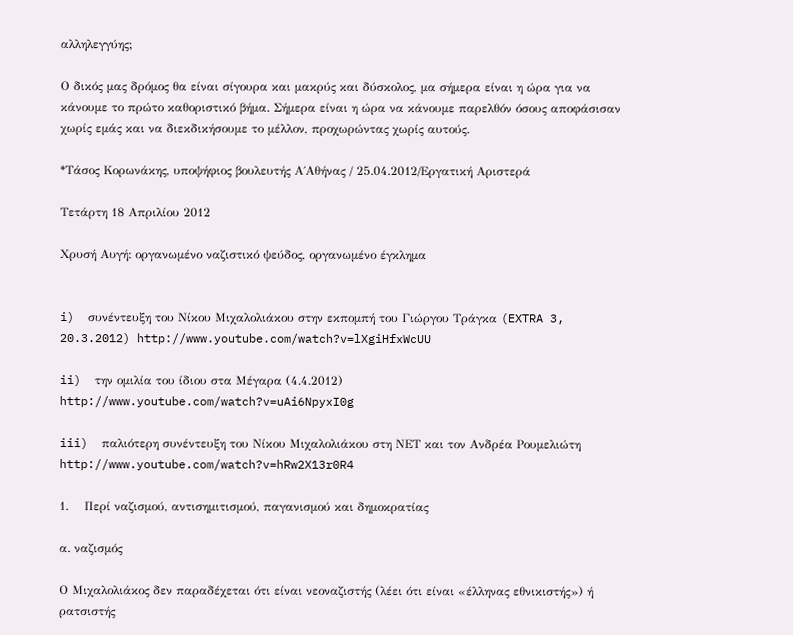αλληλεγγύης;

Ο δικός μας δρόμος θα είναι σίγουρα και μακρύς και δύσκολος, μα σήμερα είναι η ώρα για να κάνουμε το πρώτο καθοριστικό βήμα. Σήμερα είναι η ώρα να κάνουμε παρελθόν όσους αποφάσισαν χωρίς εμάς και να διεκδικήσουμε το μέλλον, προχωρώντας χωρίς αυτούς.

*Τάσος Κορωνάκης, υποψήφιος βουλευτής Α΄Αθήνας / 25.04.2012/Εργατική Αριστερά

Τετάρτη 18 Απριλίου 2012

Χρυσή Αυγή: οργανωμένο ναζιστικό ψεύδος, οργανωμένο έγκλημα


i)  συνέντευξη του Νίκου Μιχαλολιάκου στην εκπομπή του Γιώργου Τράγκα (EXTRA 3, 20.3.2012) http://www.youtube.com/watch?v=lXgiHfxWcUU

ii)  την ομιλία του ίδιου στα Μέγαρα (4.4.2012) http://www.youtube.com/watch?v=uAi6NpyxI0g

iii)  παλιότερη συνέντευξη του Νίκου Μιχαλολιάκου στη ΝΕΤ και τον Ανδρέα Ρουμελιώτη http://www.youtube.com/watch?v=hRw2X13r0R4

1.    Περί ναζισμού, αντισημιτισμού, παγανισμού και δημοκρατίας

α. ναζισμός

Ο Μιχαλολιάκος δεν παραδέχεται ότι είναι νεοναζιστής (λέει ότι είναι «έλληνας εθνικιστής») ή ρατσιστής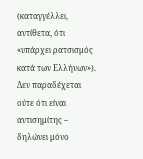(καταγγέλλει, αντίθετα, ότι «υπάρχει ρατσισμός κατά των Ελλήνων»). Δεν παραδέχεται ούτε ότι είναι αντισημίτης – δηλώνει μόνο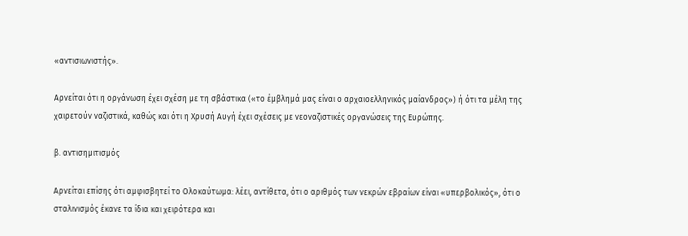«αντισιωνιστής».

Αρνείται ότι η οργάνωση έχει σχέση με τη σβάστικα («το έμβλημά μας είναι ο αρχαιοελληνικός μαίανδρος») ή ότι τα μέλη της χαιρετούν ναζιστικά, καθώς και ότι η Χρυσή Αυγή έχει σχέσεις με νεοναζιστικές οργανώσεις της Ευρώπης.

β. αντισημιτισμός

Αρνείται επίσης ότι αμφισβητεί το Ολοκαύτωμα: λέει, αντίθετα, ότι ο αριθμός των νεκρών εβραίων είναι «υπερβολικός», ότι ο σταλινισμός έκανε τα ίδια και χειρότερα και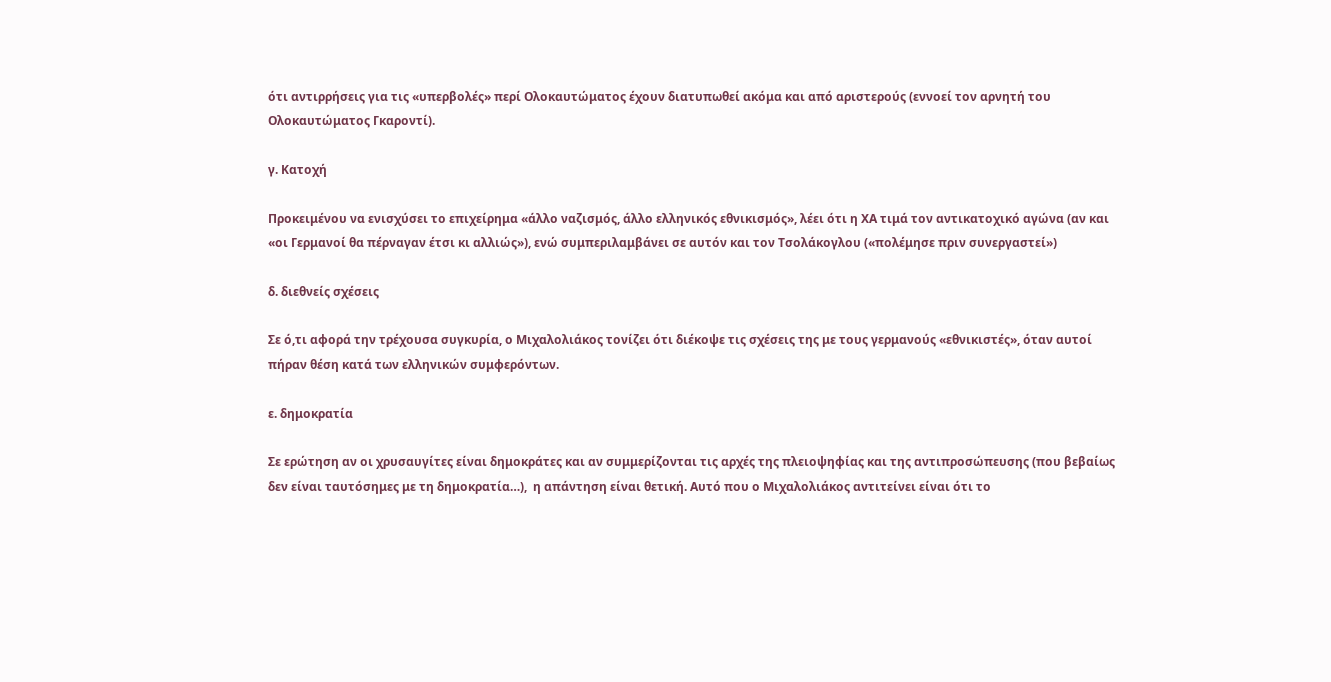ότι αντιρρήσεις για τις «υπερβολές» περί Ολοκαυτώματος έχουν διατυπωθεί ακόμα και από αριστερούς (εννοεί τον αρνητή του Ολοκαυτώματος Γκαροντί).

γ. Κατοχή

Προκειμένου να ενισχύσει το επιχείρημα «άλλο ναζισμός, άλλο ελληνικός εθνικισμός», λέει ότι η ΧΑ τιμά τον αντικατοχικό αγώνα (αν και «οι Γερμανοί θα πέρναγαν έτσι κι αλλιώς»), ενώ συμπεριλαμβάνει σε αυτόν και τον Τσολάκογλου («πολέμησε πριν συνεργαστεί»)

δ. διεθνείς σχέσεις

Σε ό,τι αφορά την τρέχουσα συγκυρία, ο Μιχαλολιάκος τονίζει ότι διέκοψε τις σχέσεις της με τους γερμανούς «εθνικιστές», όταν αυτοί πήραν θέση κατά των ελληνικών συμφερόντων.

ε. δημοκρατία

Σε ερώτηση αν οι χρυσαυγίτες είναι δημοκράτες και αν συμμερίζονται τις αρχές της πλειοψηφίας και της αντιπροσώπευσης (που βεβαίως δεν είναι ταυτόσημες με τη δημοκρατία…),  η απάντηση είναι θετική. Αυτό που ο Μιχαλολιάκος αντιτείνει είναι ότι το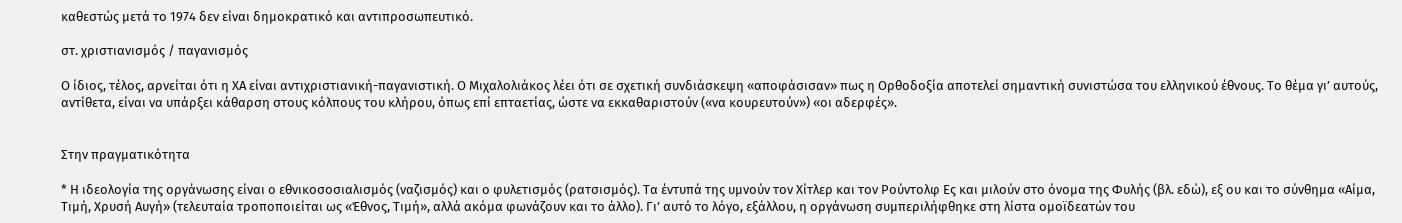καθεστώς μετά το 1974 δεν είναι δημοκρατικό και αντιπροσωπευτικό.

στ. χριστιανισμός / παγανισμός

Ο ίδιος, τέλος, αρνείται ότι η ΧΑ είναι αντιχριστιανική-παγανιστική. Ο Μιχαλολιάκος λέει ότι σε σχετική συνδιάσκεψη «αποφάσισαν» πως η Ορθοδοξία αποτελεί σημαντική συνιστώσα του ελληνικού έθνους. Το θέμα γι’ αυτούς, αντίθετα, είναι να υπάρξει κάθαρση στους κόλπους του κλήρου, όπως επί επταετίας, ώστε να εκκαθαριστούν («να κουρευτούν») «οι αδερφές».


Στην πραγματικότητα

* Η ιδεολογία της οργάνωσης είναι ο εθνικοσοσιαλισμός (ναζισμός) και ο φυλετισμός (ρατσισμός). Τα έντυπά της υμνούν τον Χίτλερ και τον Ρούντολφ Ες και μιλούν στο όνομα της Φυλής (βλ. εδώ), εξ ου και το σύνθημα «Αίμα, Τιμή, Χρυσή Αυγή» (τελευταία τροποποιείται ως «Έθνος, Τιμή», αλλά ακόμα φωνάζουν και το άλλο). Γι’ αυτό το λόγο, εξάλλου, η οργάνωση συμπεριλήφθηκε στη λίστα ομοϊδεατών του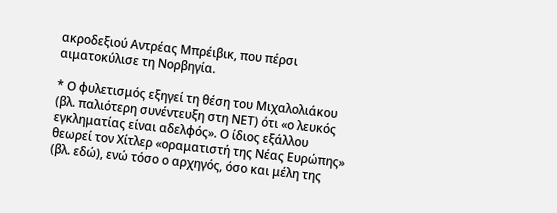ακροδεξιού Αντρέας Μπρέιβικ, που πέρσι αιματοκύλισε τη Νορβηγία.

* Ο φυλετισμός εξηγεί τη θέση του Μιχαλολιάκου (βλ. παλιότερη συνέντευξη στη ΝΕΤ) ότι «ο λευκός εγκληματίας είναι αδελφός». Ο ίδιος εξάλλου θεωρεί τον Χίτλερ «οραματιστή της Νέας Ευρώπης» (βλ. εδώ), ενώ τόσο ο αρχηγός, όσο και μέλη της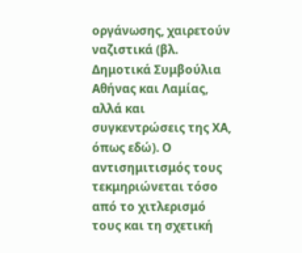οργάνωσης, χαιρετούν ναζιστικά (βλ. Δημοτικά Συμβούλια Αθήνας και Λαμίας, αλλά και συγκεντρώσεις της ΧΑ, όπως εδώ). Ο αντισημιτισμός τους τεκμηριώνεται τόσο από το χιτλερισμό τους και τη σχετική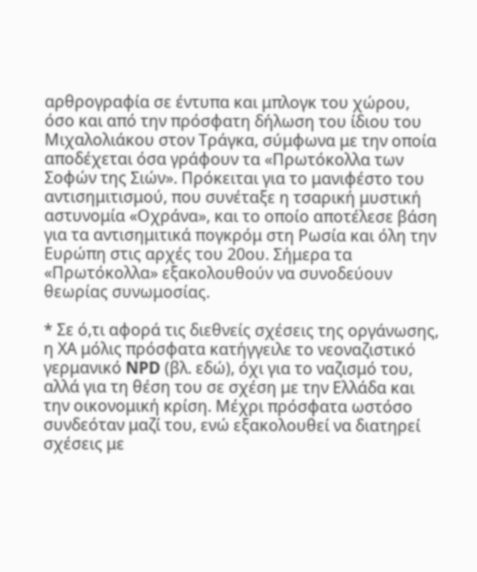αρθρογραφία σε έντυπα και μπλογκ του χώρου, όσο και από την πρόσφατη δήλωση του ίδιου του Μιχαλολιάκου στον Τράγκα, σύμφωνα με την οποία αποδέχεται όσα γράφουν τα «Πρωτόκολλα των Σοφών της Σιών». Πρόκειται για το μανιφέστο του αντισημιτισμού, που συνέταξε η τσαρική μυστική αστυνομία «Οχράνα», και το οποίο αποτέλεσε βάση για τα αντισημιτικά πογκρόμ στη Ρωσία και όλη την Ευρώπη στις αρχές του 20ου. Σήμερα τα «Πρωτόκολλα» εξακολουθούν να συνοδεύουν θεωρίας συνωμοσίας.

* Σε ό,τι αφορά τις διεθνείς σχέσεις της οργάνωσης, η ΧΑ μόλις πρόσφατα κατήγγειλε το νεοναζιστικό γερμανικό NPD (βλ. εδώ), όχι για το ναζισμό του, αλλά για τη θέση του σε σχέση με την Ελλάδα και την οικονομική κρίση. Μέχρι πρόσφατα ωστόσο συνδεόταν μαζί του, ενώ εξακολουθεί να διατηρεί σχέσεις με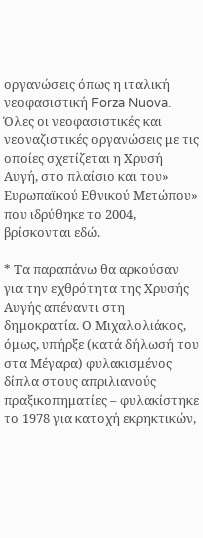οργανώσεις όπως η ιταλική νεοφασιστική Forza Nuova. Όλες οι νεοφασιστικές και νεοναζιστικές οργανώσεις με τις οποίες σχετίζεται η Χρυσή Αυγή, στο πλαίσιο και του» Ευρωπαϊκού Εθνικού Μετώπου» που ιδρύθηκε το 2004, βρίσκονται εδώ.

* Τα παραπάνω θα αρκούσαν για την εχθρότητα της Χρυσής Αυγής απέναντι στη δημοκρατία. Ο Μιχαλολιάκος, όμως, υπήρξε (κατά δήλωσή του στα Μέγαρα) φυλακισμένος δίπλα στους απριλιανούς πραξικοπηματίες – φυλακίστηκε το 1978 για κατοχή εκρηκτικών,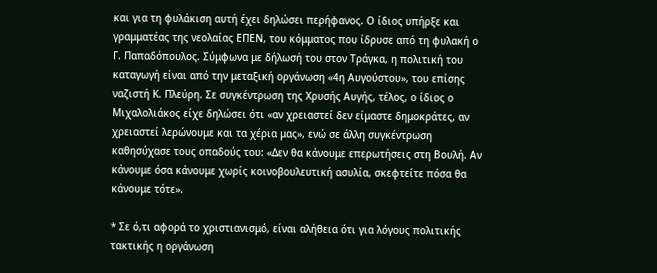και για τη φυλάκιση αυτή έχει δηλώσει περήφανος. Ο ίδιος υπήρξε και γραμματέας της νεολαίας ΕΠΕΝ, του κόμματος που ίδρυσε από τη φυλακή ο Γ. Παπαδόπουλος. Σύμφωνα με δήλωσή του στον Τράγκα, η πολιτική του καταγωγή είναι από την μεταξική οργάνωση «4η Αυγούστου», του επίσης ναζιστή Κ. Πλεύρη. Σε συγκέντρωση της Χρυσής Αυγής, τέλος, ο ίδιος ο Μιχαλολιάκος είχε δηλώσει ότι «αν χρειαστεί δεν είμαστε δημοκράτες, αν χρειαστεί λερώνουμε και τα χέρια μας», ενώ σε άλλη συγκέντρωση καθησύχασε τους οπαδούς του: «Δεν θα κάνουμε επερωτήσεις στη Βουλή. Αν κάνουμε όσα κάνουμε χωρίς κοινοβουλευτική ασυλία, σκεφτείτε πόσα θα κάνουμε τότε».

* Σε ό,τι αφορά το χριστιανισμό, είναι αλήθεια ότι για λόγους πολιτικής τακτικής η οργάνωση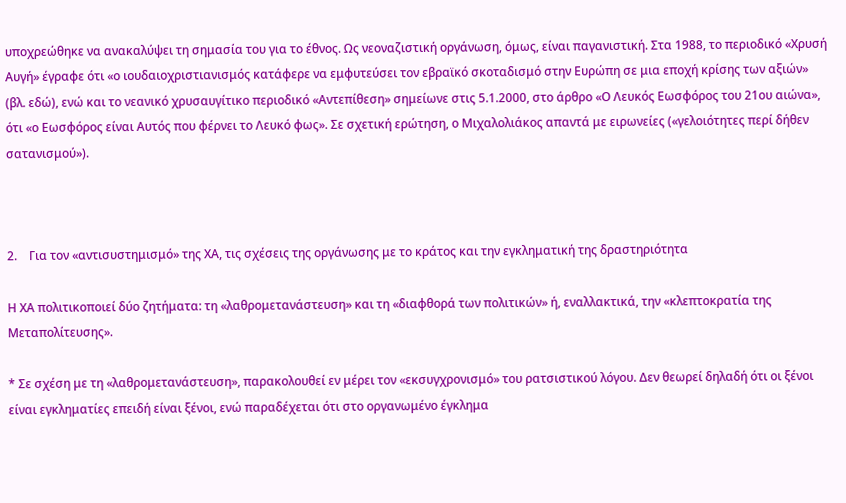υποχρεώθηκε να ανακαλύψει τη σημασία του για το έθνος. Ως νεοναζιστική οργάνωση, όμως, είναι παγανιστική. Στα 1988, το περιοδικό «Χρυσή Αυγή» έγραφε ότι «ο ιουδαιοχριστιανισμός κατάφερε να εμφυτεύσει τον εβραϊκό σκοταδισμό στην Ευρώπη σε μια εποχή κρίσης των αξιών» (βλ. εδώ), ενώ και το νεανικό χρυσαυγίτικο περιοδικό «Αντεπίθεση» σημείωνε στις 5.1.2000, στο άρθρο «Ο Λευκός Εωσφόρος του 21ου αιώνα», ότι «ο Εωσφόρος είναι Αυτός που φέρνει το Λευκό φως». Σε σχετική ερώτηση, ο Μιχαλολιάκος απαντά με ειρωνείες («γελοιότητες περί δήθεν σατανισμού»).



2.    Για τον «αντισυστημισμό» της ΧΑ, τις σχέσεις της οργάνωσης με το κράτος και την εγκληματική της δραστηριότητα

Η ΧΑ πολιτικοποιεί δύο ζητήματα: τη «λαθρομετανάστευση» και τη «διαφθορά των πολιτικών» ή, εναλλακτικά, την «κλεπτοκρατία της Μεταπολίτευσης».

* Σε σχέση με τη «λαθρομετανάστευση», παρακολουθεί εν μέρει τον «εκσυγχρονισμό» του ρατσιστικού λόγου. Δεν θεωρεί δηλαδή ότι οι ξένοι είναι εγκληματίες επειδή είναι ξένοι, ενώ παραδέχεται ότι στο οργανωμένο έγκλημα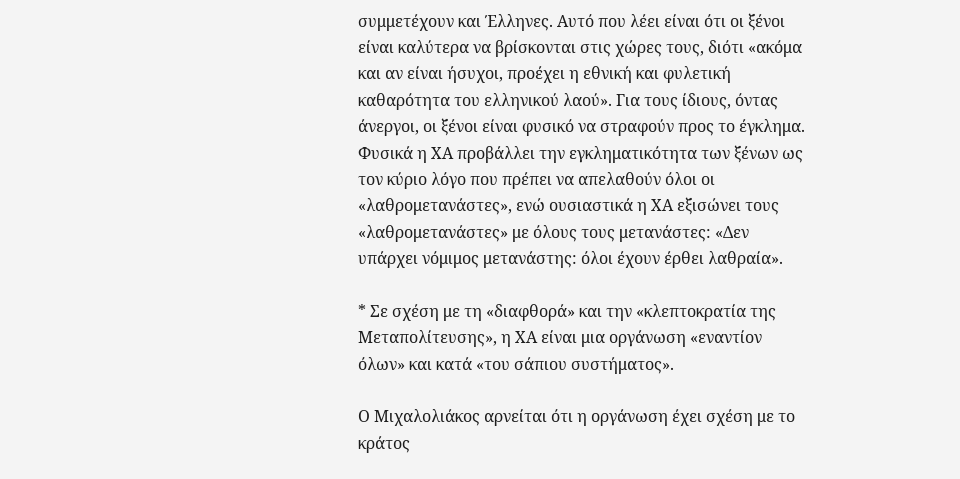συμμετέχουν και Έλληνες. Αυτό που λέει είναι ότι οι ξένοι είναι καλύτερα να βρίσκονται στις χώρες τους, διότι «ακόμα και αν είναι ήσυχοι, προέχει η εθνική και φυλετική καθαρότητα του ελληνικού λαού». Για τους ίδιους, όντας άνεργοι, οι ξένοι είναι φυσικό να στραφούν προς το έγκλημα. Φυσικά η ΧΑ προβάλλει την εγκληματικότητα των ξένων ως τον κύριο λόγο που πρέπει να απελαθούν όλοι οι «λαθρομετανάστες», ενώ ουσιαστικά η ΧΑ εξισώνει τους «λαθρομετανάστες» με όλους τους μετανάστες: «Δεν υπάρχει νόμιμος μετανάστης: όλοι έχουν έρθει λαθραία».

* Σε σχέση με τη «διαφθορά» και την «κλεπτοκρατία της Μεταπολίτευσης», η ΧΑ είναι μια οργάνωση «εναντίον όλων» και κατά «του σάπιου συστήματος».

Ο Μιχαλολιάκος αρνείται ότι η οργάνωση έχει σχέση με το κράτος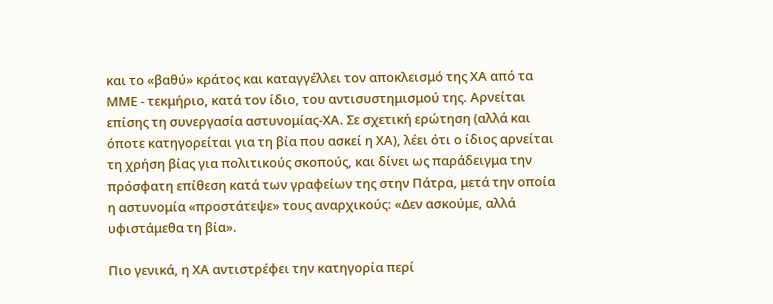και το «βαθύ» κράτος και καταγγέλλει τον αποκλεισμό της ΧΑ από τα ΜΜΕ - τεκμήριο, κατά τον ίδιο, του αντισυστημισμού της. Αρνείται επίσης τη συνεργασία αστυνομίας-ΧΑ. Σε σχετική ερώτηση (αλλά και όποτε κατηγορείται για τη βία που ασκεί η ΧΑ), λέει ότι ο ίδιος αρνείται τη χρήση βίας για πολιτικούς σκοπούς, και δίνει ως παράδειγμα την πρόσφατη επίθεση κατά των γραφείων της στην Πάτρα, μετά την οποία η αστυνομία «προστάτεψε» τους αναρχικούς: «Δεν ασκούμε, αλλά υφιστάμεθα τη βία».

Πιο γενικά, η ΧΑ αντιστρέφει την κατηγορία περί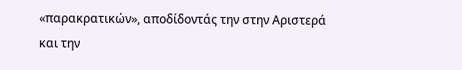«παρακρατικών», αποδίδοντάς την στην Αριστερά και την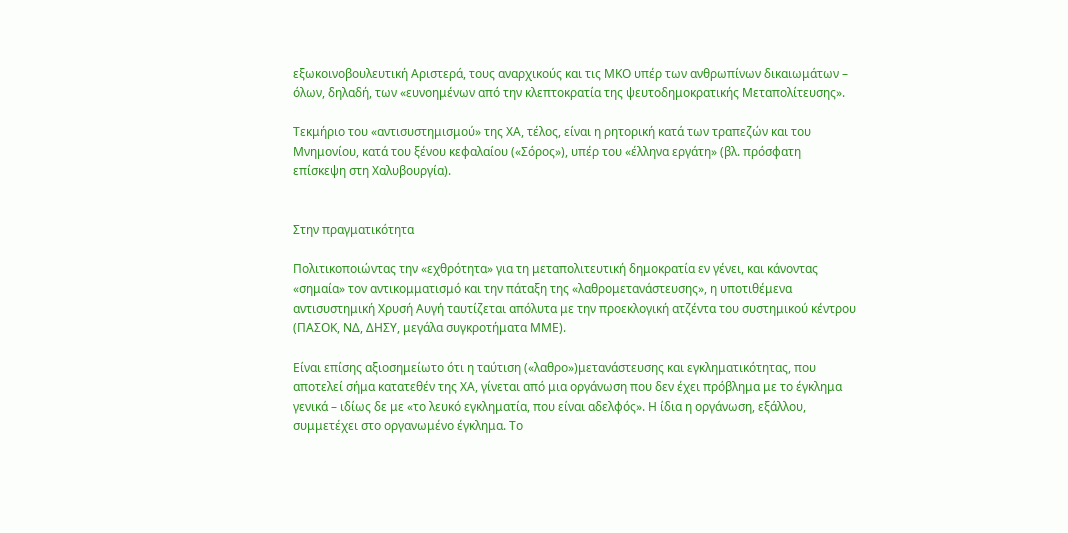εξωκοινοβουλευτική Αριστερά, τους αναρχικούς και τις ΜΚΟ υπέρ των ανθρωπίνων δικαιωμάτων – όλων, δηλαδή, των «ευνοημένων από την κλεπτοκρατία της ψευτοδημοκρατικής Μεταπολίτευσης».

Τεκμήριο του «αντισυστημισμού» της ΧΑ, τέλος, είναι η ρητορική κατά των τραπεζών και του Μνημονίου, κατά του ξένου κεφαλαίου («Σόρος»), υπέρ του «έλληνα εργάτη» (βλ. πρόσφατη επίσκεψη στη Χαλυβουργία).


Στην πραγματικότητα

Πολιτικοποιώντας την «εχθρότητα» για τη μεταπολιτευτική δημοκρατία εν γένει, και κάνοντας «σημαία» τον αντικομματισμό και την πάταξη της «λαθρομετανάστευσης», η υποτιθέμενα αντισυστημική Χρυσή Αυγή ταυτίζεται απόλυτα με την προεκλογική ατζέντα του συστημικού κέντρου (ΠΑΣΟΚ, ΝΔ, ΔΗΣΥ, μεγάλα συγκροτήματα ΜΜΕ).

Είναι επίσης αξιοσημείωτο ότι η ταύτιση («λαθρο»)μετανάστευσης και εγκληματικότητας, που αποτελεί σήμα κατατεθέν της ΧΑ, γίνεται από μια οργάνωση που δεν έχει πρόβλημα με το έγκλημα γενικά – ιδίως δε με «το λευκό εγκληματία, που είναι αδελφός». Η ίδια η οργάνωση, εξάλλου, συμμετέχει στο οργανωμένο έγκλημα. Το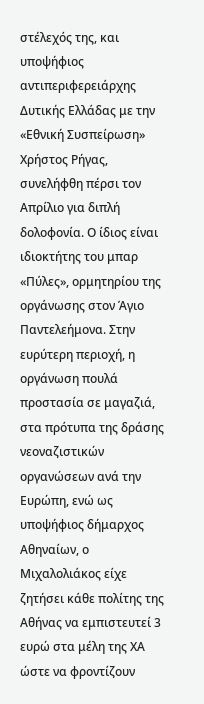στέλεχός της, και υποψήφιος αντιπεριφερειάρχης Δυτικής Ελλάδας με την «Εθνική Συσπείρωση» Χρήστος Ρήγας, συνελήφθη πέρσι τον Απρίλιο για διπλή δολοφονία. Ο ίδιος είναι ιδιοκτήτης του μπαρ «Πύλες», ορμητηρίου της οργάνωσης στον Άγιο Παντελεήμονα. Στην ευρύτερη περιοχή, η οργάνωση πουλά προστασία σε μαγαζιά, στα πρότυπα της δράσης νεοναζιστικών οργανώσεων ανά την Ευρώπη, ενώ ως υποψήφιος δήμαρχος Αθηναίων, ο Μιχαλολιάκος είχε ζητήσει κάθε πολίτης της Αθήνας να εμπιστευτεί 3 ευρώ στα μέλη της ΧΑ ώστε να φροντίζουν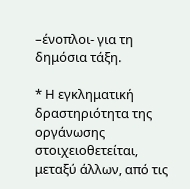–ένοπλοι- για τη δημόσια τάξη.

* Η εγκληματική δραστηριότητα της οργάνωσης στοιχειοθετείται, μεταξύ άλλων, από τις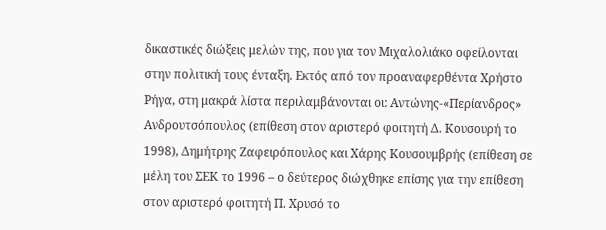δικαστικές διώξεις μελών της, που για τον Μιχαλολιάκο οφείλονται στην πολιτική τους ένταξη. Εκτός από τον προαναφερθέντα Χρήστο Ρήγα, στη μακρά λίστα περιλαμβάνονται οι: Αντώνης-«Περίανδρος» Ανδρουτσόπουλος (επίθεση στον αριστερό φοιτητή Δ. Κουσουρή το 1998), Δημήτρης Ζαφειρόπουλος και Χάρης Κουσουμβρής (επίθεση σε μέλη του ΣΕΚ το 1996 – ο δεύτερος διώχθηκε επίσης για την επίθεση στον αριστερό φοιτητή Π. Χρυσό το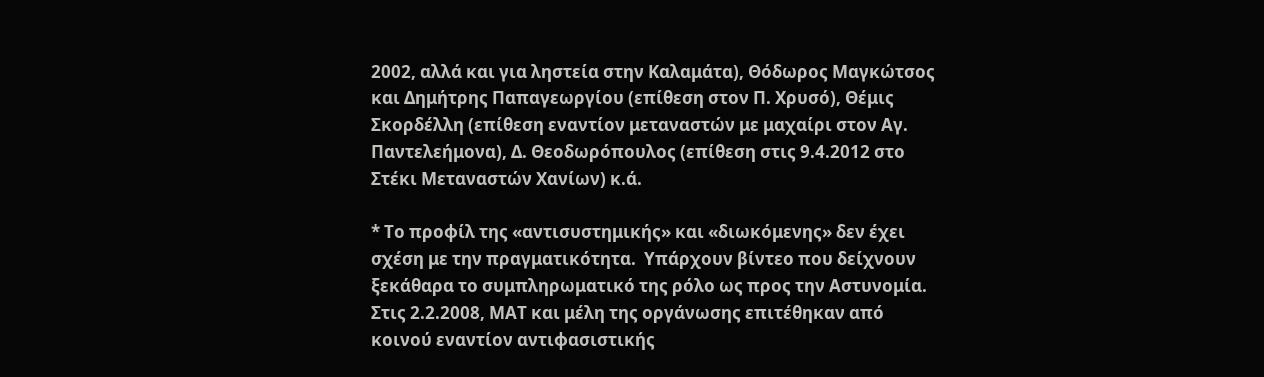2002, αλλά και για ληστεία στην Καλαμάτα), Θόδωρος Μαγκώτσος και Δημήτρης Παπαγεωργίου (επίθεση στον Π. Χρυσό), Θέμις Σκορδέλλη (επίθεση εναντίον μεταναστών με μαχαίρι στον Αγ. Παντελεήμονα), Δ. Θεοδωρόπουλος (επίθεση στις 9.4.2012 στο Στέκι Μεταναστών Χανίων) κ.ά.

* Το προφίλ της «αντισυστημικής» και «διωκόμενης» δεν έχει σχέση με την πραγματικότητα.  Yπάρχουν βίντεο που δείχνουν ξεκάθαρα το συμπληρωματικό της ρόλο ως προς την Αστυνομία. Στις 2.2.2008, ΜΑΤ και μέλη της οργάνωσης επιτέθηκαν από κοινού εναντίον αντιφασιστικής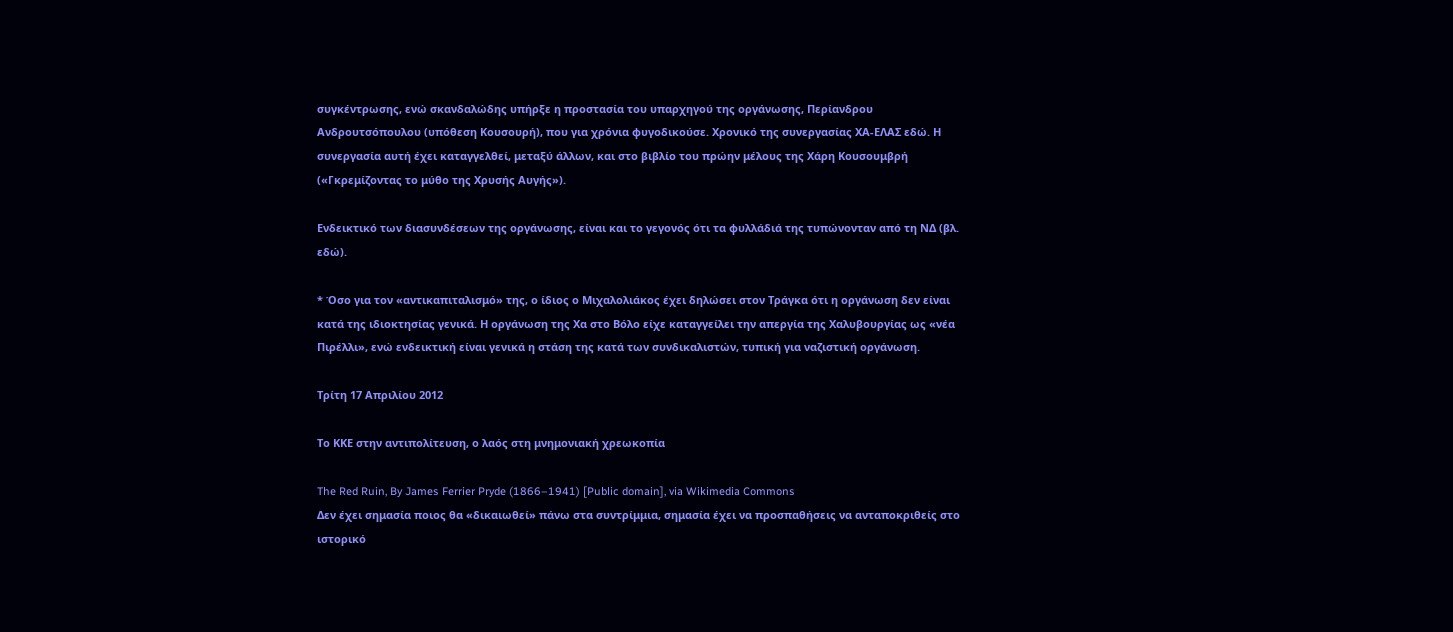συγκέντρωσης, ενώ σκανδαλώδης υπήρξε η προστασία του υπαρχηγού της οργάνωσης, Περίανδρου Ανδρουτσόπουλου (υπόθεση Κουσουρή), που για χρόνια φυγοδικούσε. Χρονικό της συνεργασίας ΧΑ-ΕΛΑΣ εδώ. Η συνεργασία αυτή έχει καταγγελθεί, μεταξύ άλλων, και στο βιβλίο του πρώην μέλους της Χάρη Κουσουμβρή («Γκρεμίζοντας το μύθο της Χρυσής Αυγής»).

Ενδεικτικό των διασυνδέσεων της οργάνωσης, είναι και το γεγονός ότι τα φυλλάδιά της τυπώνονταν από τη ΝΔ (βλ. εδώ).

* Όσο για τον «αντικαπιταλισμό» της, ο ίδιος ο Μιχαλολιάκος έχει δηλώσει στον Τράγκα ότι η οργάνωση δεν είναι κατά της ιδιοκτησίας γενικά. Η οργάνωση της Χα στο Βόλο είχε καταγγείλει την απεργία της Χαλυβουργίας ως «νέα Πιρέλλι», ενώ ενδεικτική είναι γενικά η στάση της κατά των συνδικαλιστών, τυπική για ναζιστική οργάνωση.

Τρίτη 17 Απριλίου 2012

Το ΚΚΕ στην αντιπολίτευση, ο λαός στη μνημονιακή χρεωκοπία

The Red Ruin, By James Ferrier Pryde (1866–1941) [Public domain], via Wikimedia Commons
Δεν έχει σημασία ποιος θα «δικαιωθεί» πάνω στα συντρίμμια, σημασία έχει να προσπαθήσεις να ανταποκριθείς στο ιστορικό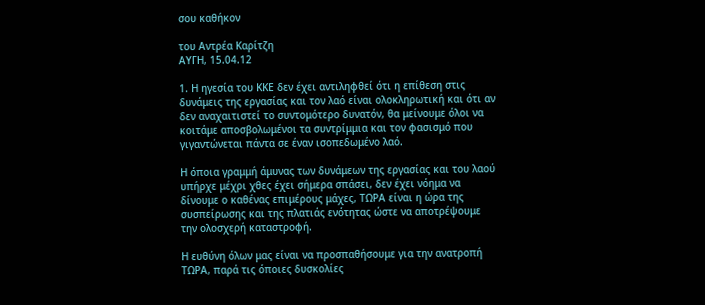σου καθήκον

του Αντρέα Καρίτζη
ΑΥΓΗ, 15.04.12

1. Η ηγεσία του ΚΚΕ δεν έχει αντιληφθεί ότι η επίθεση στις δυνάμεις της εργασίας και τον λαό είναι ολοκληρωτική και ότι αν δεν αναχαιτιστεί το συντομότερο δυνατόν, θα μείνουμε όλοι να κοιτάμε αποσβολωμένοι τα συντρίμμια και τον φασισμό που γιγαντώνεται πάντα σε έναν ισοπεδωμένο λαό.

Η όποια γραμμή άμυνας των δυνάμεων της εργασίας και του λαού υπήρχε μέχρι χθες έχει σήμερα σπάσει, δεν έχει νόημα να δίνουμε ο καθένας επιμέρους μάχες, ΤΩΡΑ είναι η ώρα της συσπείρωσης και της πλατιάς ενότητας ώστε να αποτρέψουμε την ολοσχερή καταστροφή.

Η ευθύνη όλων μας είναι να προσπαθήσουμε για την ανατροπή ΤΩΡΑ, παρά τις όποιες δυσκολίες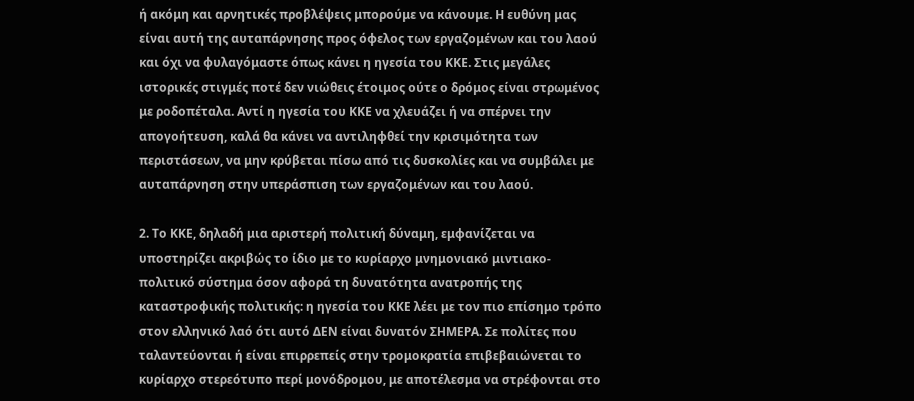ή ακόμη και αρνητικές προβλέψεις μπορούμε να κάνουμε. Η ευθύνη μας είναι αυτή της αυταπάρνησης προς όφελος των εργαζομένων και του λαού και όχι να φυλαγόμαστε όπως κάνει η ηγεσία του ΚΚΕ. Στις μεγάλες ιστορικές στιγμές ποτέ δεν νιώθεις έτοιμος ούτε ο δρόμος είναι στρωμένος με ροδοπέταλα. Αντί η ηγεσία του ΚΚΕ να χλευάζει ή να σπέρνει την απογοήτευση, καλά θα κάνει να αντιληφθεί την κρισιμότητα των περιστάσεων, να μην κρύβεται πίσω από τις δυσκολίες και να συμβάλει με αυταπάρνηση στην υπεράσπιση των εργαζομένων και του λαού.

2. Το ΚΚΕ, δηλαδή μια αριστερή πολιτική δύναμη, εμφανίζεται να υποστηρίζει ακριβώς το ίδιο με το κυρίαρχο μνημονιακό μιντιακο-πολιτικό σύστημα όσον αφορά τη δυνατότητα ανατροπής της καταστροφικής πολιτικής: η ηγεσία του ΚΚΕ λέει με τον πιο επίσημο τρόπο στον ελληνικό λαό ότι αυτό ΔΕΝ είναι δυνατόν ΣΗΜΕΡΑ. Σε πολίτες που ταλαντεύονται ή είναι επιρρεπείς στην τρομοκρατία επιβεβαιώνεται το κυρίαρχο στερεότυπο περί μονόδρομου, με αποτέλεσμα να στρέφονται στο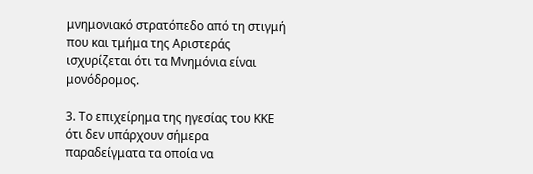μνημονιακό στρατόπεδο από τη στιγμή που και τμήμα της Αριστεράς ισχυρίζεται ότι τα Μνημόνια είναι μονόδρομος.

3. Το επιχείρημα της ηγεσίας του ΚΚΕ ότι δεν υπάρχουν σήμερα παραδείγματα τα οποία να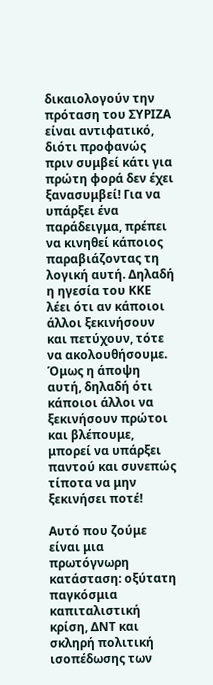δικαιολογούν την πρόταση του ΣΥΡΙΖΑ είναι αντιφατικό, διότι προφανώς πριν συμβεί κάτι για πρώτη φορά δεν έχει ξανασυμβεί! Για να υπάρξει ένα παράδειγμα, πρέπει να κινηθεί κάποιος παραβιάζοντας τη λογική αυτή. Δηλαδή η ηγεσία του ΚΚΕ λέει ότι αν κάποιοι άλλοι ξεκινήσουν και πετύχουν, τότε να ακολουθήσουμε. Όμως η άποψη αυτή, δηλαδή ότι κάποιοι άλλοι να ξεκινήσουν πρώτοι και βλέπουμε, μπορεί να υπάρξει παντού και συνεπώς τίποτα να μην ξεκινήσει ποτέ!

Αυτό που ζούμε είναι μια πρωτόγνωρη κατάσταση: οξύτατη παγκόσμια καπιταλιστική κρίση, ΔΝΤ και σκληρή πολιτική ισοπέδωσης των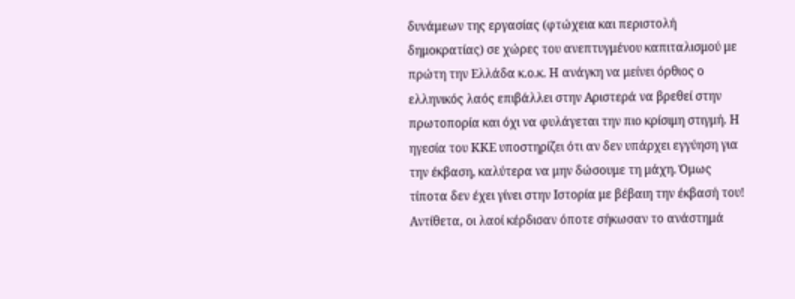δυνάμεων της εργασίας (φτώχεια και περιστολή δημοκρατίας) σε χώρες του ανεπτυγμένου καπιταλισμού με πρώτη την Ελλάδα κ.ο.κ. Η ανάγκη να μείνει όρθιος ο ελληνικός λαός επιβάλλει στην Αριστερά να βρεθεί στην πρωτοπορία και όχι να φυλάγεται την πιο κρίσιμη στιγμή. Η ηγεσία του ΚΚΕ υποστηρίζει ότι αν δεν υπάρχει εγγύηση για την έκβαση, καλύτερα να μην δώσουμε τη μάχη. Όμως τίποτα δεν έχει γίνει στην Ιστορία με βέβαιη την έκβασή του! Αντίθετα, οι λαοί κέρδισαν όποτε σήκωσαν το ανάστημά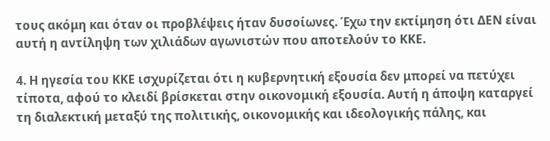τους ακόμη και όταν οι προβλέψεις ήταν δυσοίωνες. Έχω την εκτίμηση ότι ΔΕΝ είναι αυτή η αντίληψη των χιλιάδων αγωνιστών που αποτελούν το ΚΚΕ.

4. Η ηγεσία του ΚΚΕ ισχυρίζεται ότι η κυβερνητική εξουσία δεν μπορεί να πετύχει τίποτα, αφού το κλειδί βρίσκεται στην οικονομική εξουσία. Αυτή η άποψη καταργεί τη διαλεκτική μεταξύ της πολιτικής, οικονομικής και ιδεολογικής πάλης, και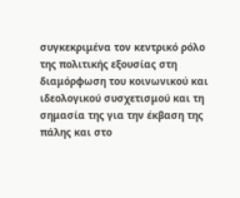συγκεκριμένα τον κεντρικό ρόλο της πολιτικής εξουσίας στη διαμόρφωση του κοινωνικού και ιδεολογικού συσχετισμού και τη σημασία της για την έκβαση της πάλης και στο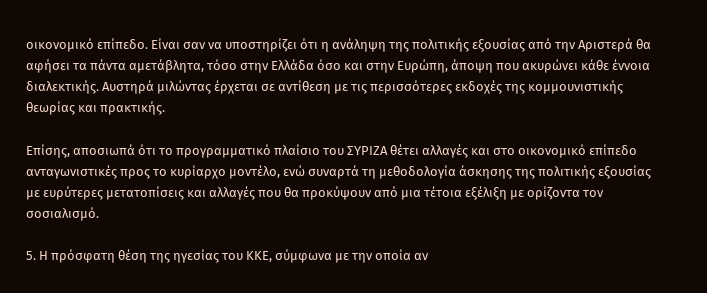οικονομικό επίπεδο. Είναι σαν να υποστηρίζει ότι η ανάληψη της πολιτικής εξουσίας από την Αριστερά θα αφήσει τα πάντα αμετάβλητα, τόσο στην Ελλάδα όσο και στην Ευρώπη, άποψη που ακυρώνει κάθε έννοια διαλεκτικής. Αυστηρά μιλώντας έρχεται σε αντίθεση με τις περισσότερες εκδοχές της κομμουνιστικής θεωρίας και πρακτικής.

Επίσης, αποσιωπά ότι το προγραμματικό πλαίσιο του ΣΥΡΙΖΑ θέτει αλλαγές και στο οικονομικό επίπεδο ανταγωνιστικές προς το κυρίαρχο μοντέλο, ενώ συναρτά τη μεθοδολογία άσκησης της πολιτικής εξουσίας με ευρύτερες μετατοπίσεις και αλλαγές που θα προκύψουν από μια τέτοια εξέλιξη με ορίζοντα τον σοσιαλισμό.

5. Η πρόσφατη θέση της ηγεσίας του ΚΚΕ, σύμφωνα με την οποία αν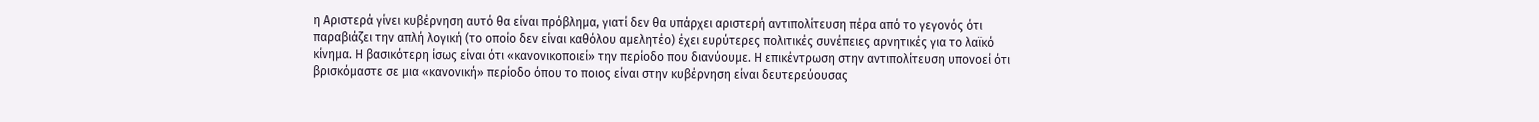η Αριστερά γίνει κυβέρνηση αυτό θα είναι πρόβλημα, γιατί δεν θα υπάρχει αριστερή αντιπολίτευση πέρα από το γεγονός ότι παραβιάζει την απλή λογική (το οποίο δεν είναι καθόλου αμελητέο) έχει ευρύτερες πολιτικές συνέπειες αρνητικές για το λαϊκό κίνημα. Η βασικότερη ίσως είναι ότι «κανονικοποιεί» την περίοδο που διανύουμε. Η επικέντρωση στην αντιπολίτευση υπονοεί ότι βρισκόμαστε σε μια «κανονική» περίοδο όπου το ποιος είναι στην κυβέρνηση είναι δευτερεύουσας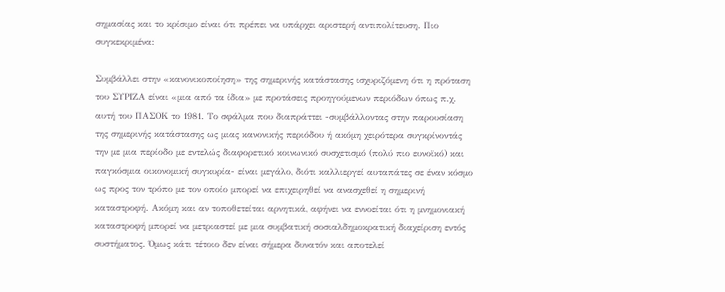σημασίας και το κρίσιμο είναι ότι πρέπει να υπάρχει αριστερή αντιπολίτευση. Πιο συγκεκριμένα:

Συμβάλλει στην «κανονικοποίηση» της σημερινής κατάστασης ισχυριζόμενη ότι η πρόταση του ΣΥΡΙΖΑ είναι «μια από τα ίδια» με προτάσεις προηγούμενων περιόδων όπως π.χ. αυτή του ΠΑΣΟΚ το 1981. Το σφάλμα που διαπράττει -συμβάλλοντας στην παρουσίαση της σημερινής κατάστασης ως μιας κανονικής περιόδου ή ακόμη χειρότερα συγκρίνοντάς την με μια περίοδο με εντελώς διαφορετικό κοινωνικό συσχετισμό (πολύ πιο ευνοϊκό) και παγκόσμια οικονομική συγκυρία- είναι μεγάλο, διότι καλλιεργεί αυταπάτες σε έναν κόσμο ως προς τον τρόπο με τον οποίο μπορεί να επιχειρηθεί να ανασχεθεί η σημερινή καταστροφή. Ακόμη και αν τοποθετείται αρνητικά, αφήνει να εννοείται ότι η μνημονιακή καταστροφή μπορεί να μετριαστεί με μια συμβατική σοσιαλδημοκρατική διαχείριση εντός συστήματος. Όμως κάτι τέτοιο δεν είναι σήμερα δυνατόν και αποτελεί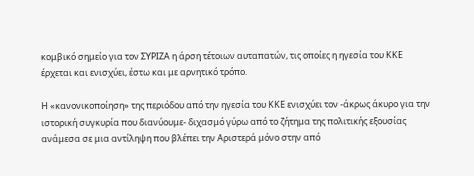κομβικό σημείο για τον ΣΥΡΙΖΑ η άρση τέτοιων αυταπατών, τις οποίες η ηγεσία του ΚΚΕ έρχεται και ενισχύει, έστω και με αρνητικό τρόπο.

Η «κανονικοποίηση» της περιόδου από την ηγεσία του ΚΚΕ ενισχύει τον -άκρως άκυρο για την ιστορική συγκυρία που διανύουμε- διχασμό γύρω από το ζήτημα της πολιτικής εξουσίας ανάμεσα σε μια αντίληψη που βλέπει την Αριστερά μόνο στην από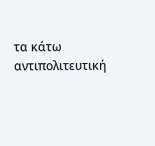τα κάτω αντιπολιτευτική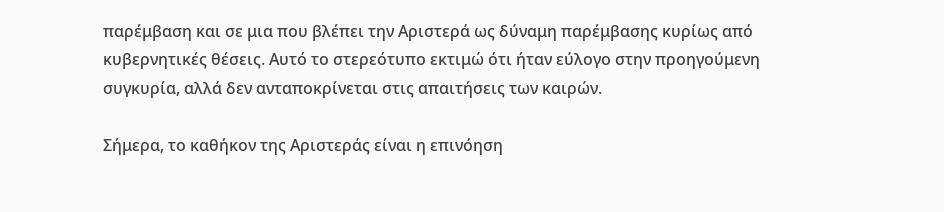παρέμβαση και σε μια που βλέπει την Αριστερά ως δύναμη παρέμβασης κυρίως από κυβερνητικές θέσεις. Αυτό το στερεότυπο εκτιμώ ότι ήταν εύλογο στην προηγούμενη συγκυρία, αλλά δεν ανταποκρίνεται στις απαιτήσεις των καιρών.

Σήμερα, το καθήκον της Αριστεράς είναι η επινόηση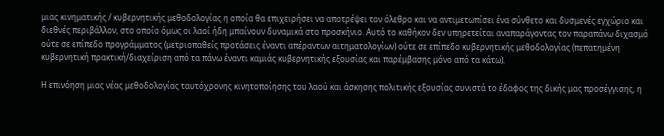μιας κινηματικής / κυβερνητικής μεθοδολογίας η οποία θα επιχειρήσει να αποτρέψει τον όλεθρο και να αντιμετωπίσει ένα σύνθετο και δυσμενές εγχώριο και διεθνές περιβάλλον, στο οποίο όμως οι λαοί ήδη μπαίνουν δυναμικά στο προσκήνιο. Αυτό το καθήκον δεν υπηρετείται αναπαράγοντας τον παραπάνω διχασμό ούτε σε επίπεδο προγράμματος (μετριοπαθείς προτάσεις έναντι απέραντων αιτηματολογίων) ούτε σε επίπεδο κυβερνητικής μεθοδολογίας (πεπατημένη κυβερνητική πρακτική/διαχείριση από τα πάνω έναντι καμιάς κυβερνητικής εξουσίας και παρέμβασης μόνο από τα κάτω).

Η επινόηση μιας νέας μεθοδολογίας ταυτόχρονης κινητοποίησης του λαού και άσκησης πολιτικής εξουσίας συνιστά το έδαφος της δικής μας προσέγγισης, η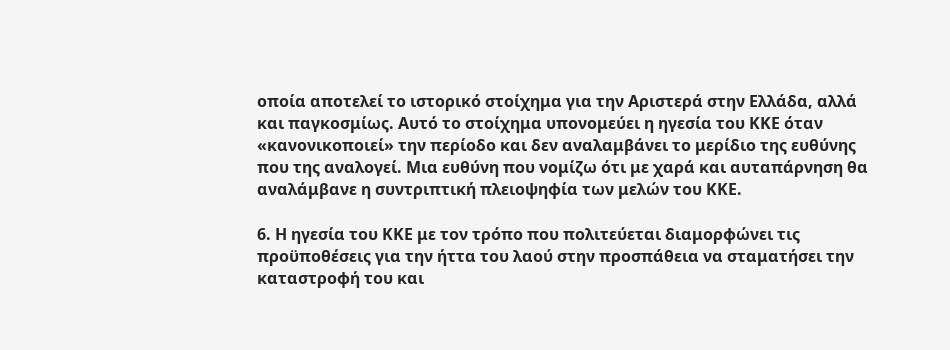οποία αποτελεί το ιστορικό στοίχημα για την Αριστερά στην Ελλάδα, αλλά και παγκοσμίως. Αυτό το στοίχημα υπονομεύει η ηγεσία του ΚΚΕ όταν «κανονικοποιεί» την περίοδο και δεν αναλαμβάνει το μερίδιο της ευθύνης που της αναλογεί. Μια ευθύνη που νομίζω ότι με χαρά και αυταπάρνηση θα αναλάμβανε η συντριπτική πλειοψηφία των μελών του ΚΚΕ.

6. Η ηγεσία του ΚΚΕ με τον τρόπο που πολιτεύεται διαμορφώνει τις προϋποθέσεις για την ήττα του λαού στην προσπάθεια να σταματήσει την καταστροφή του και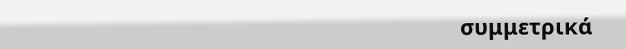συμμετρικά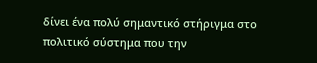δίνει ένα πολύ σημαντικό στήριγμα στο πολιτικό σύστημα που την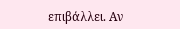επιβάλλει. Αν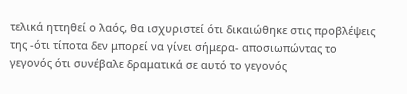τελικά ηττηθεί ο λαός, θα ισχυριστεί ότι δικαιώθηκε στις προβλέψεις της -ότι τίποτα δεν μπορεί να γίνει σήμερα- αποσιωπώντας το γεγονός ότι συνέβαλε δραματικά σε αυτό το γεγονός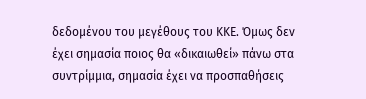δεδομένου του μεγέθους του ΚΚΕ. Όμως δεν έχει σημασία ποιος θα «δικαιωθεί» πάνω στα συντρίμμια, σημασία έχει να προσπαθήσεις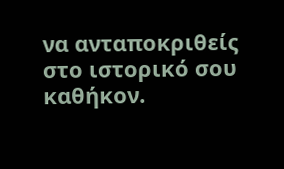να ανταποκριθείς στο ιστορικό σου καθήκον.